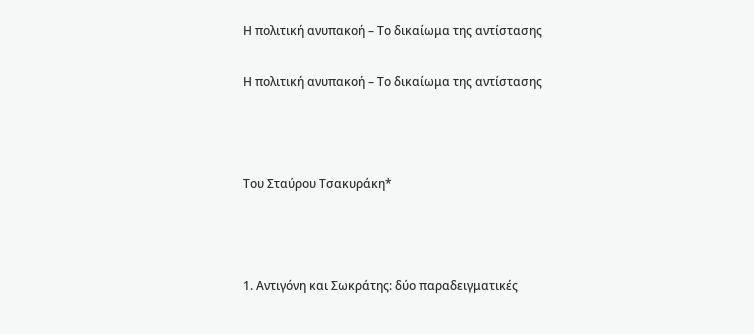Η πολιτική ανυπακοή – Το δικαίωμα της αντίστασης

Η πολιτική ανυπακοή – Το δικαίωμα της αντίστασης



Του Σταύρου Τσακυράκη*



1. Αντιγόνη και Σωκράτης: δύο παραδειγματικές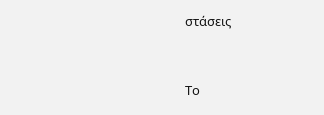στάσεις



Το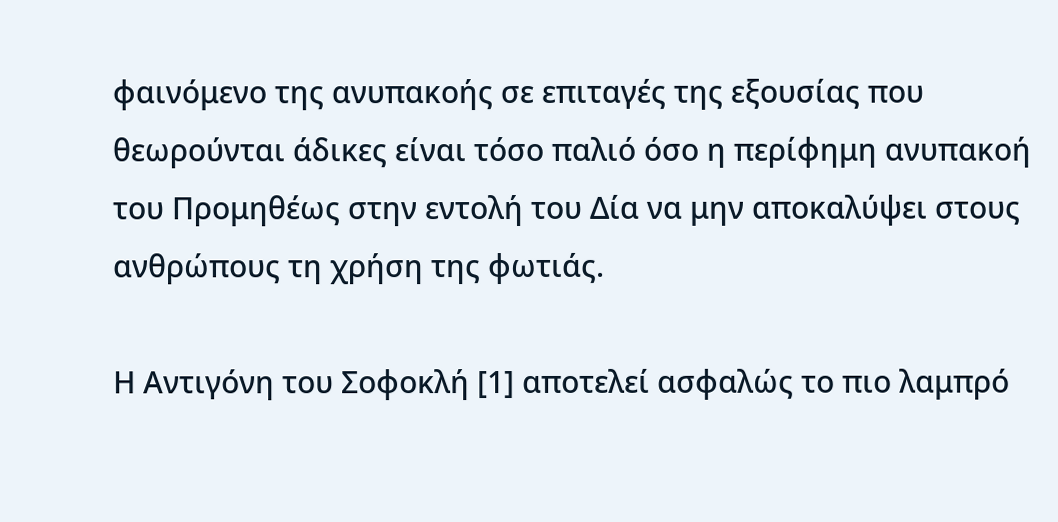φαινόμενο της ανυπακοής σε επιταγές της εξουσίας που θεωρούνται άδικες είναι τόσο παλιό όσο η περίφημη ανυπακοή του Προμηθέως στην εντολή του Δία να μην αποκαλύψει στους ανθρώπους τη χρήση της φωτιάς.

Η Αντιγόνη του Σοφοκλή [1] αποτελεί ασφαλώς το πιο λαμπρό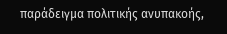παράδειγμα πολιτικής ανυπακοής,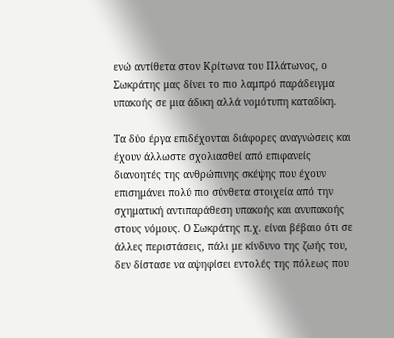ενώ αντίθετα στον Κρίτωνα του Πλάτωνος, ο Σωκράτης μας δίνει το πιο λαμπρό παράδειγμα υπακοής σε μια άδικη αλλά νομότυπη καταδίκη.

Τα δύο έργα επιδέχονται διάφορες αναγνώσεις και έχουν άλλωστε σχολιασθεί από επιφανείς διανοητές της ανθρώπινης σκέψης που έχουν επισημάνει πολύ πιο σύνθετα στοιχεία από την σχηματική αντιπαράθεση υπακοής και ανυπακοής στους νόμους. Ο Σωκράτης π.χ. είναι βέβαιο ότι σε άλλες περιστάσεις, πάλι με κίνδυνο της ζωής του, δεν δίστασε να αψηφίσει εντολές της πόλεως που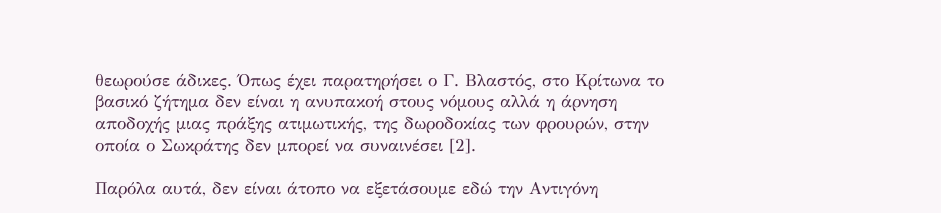θεωρούσε άδικες. Όπως έχει παρατηρήσει ο Γ. Βλαστός, στο Κρίτωνα το βασικό ζήτημα δεν είναι η ανυπακοή στους νόμους αλλά η άρνηση αποδοχής μιας πράξης ατιμωτικής, της δωροδοκίας των φρουρών, στην οποία ο Σωκράτης δεν μπορεί να συναινέσει [2].

Παρόλα αυτά, δεν είναι άτοπο να εξετάσουμε εδώ την Αντιγόνη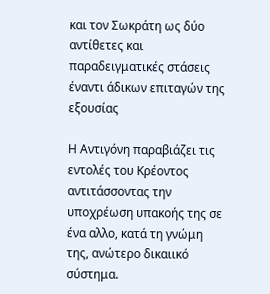και τον Σωκράτη ως δύο αντίθετες και παραδειγματικές στάσεις έναντι άδικων επιταγών της εξουσίας

Η Αντιγόνη παραβιάζει τις εντολές του Κρέοντος αντιτάσσοντας την υποχρέωση υπακοής της σε ένα αλλο, κατά τη γνώμη της, ανώτερο δικαιικό σύστημα.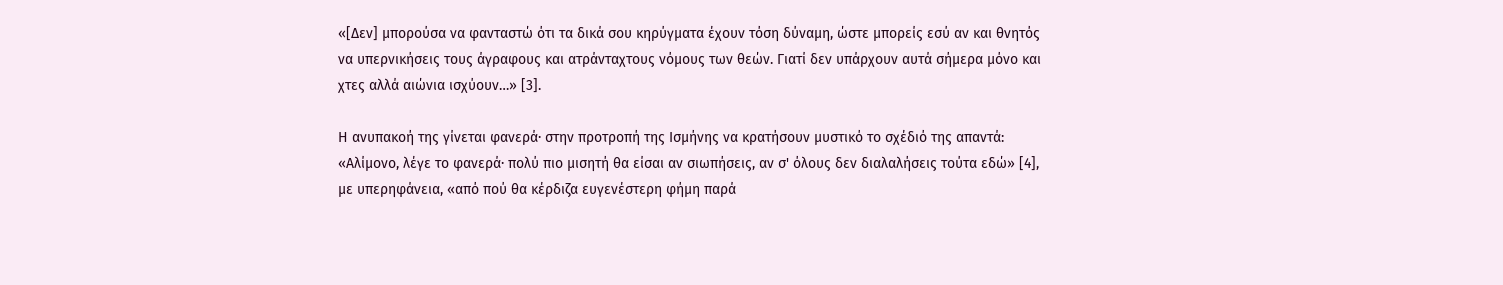«[Δεν] μπορούσα να φανταστώ ότι τα δικά σου κηρύγματα έχουν τόση δύναμη, ώστε μπορείς εσύ αν και θνητός να υπερνικήσεις τους άγραφους και ατράνταχτους νόμους των θεών. Γιατί δεν υπάρχουν αυτά σήμερα μόνο και χτες αλλά αιώνια ισχύουν…» [3].

Η ανυπακοή της γίνεται φανερά· στην προτροπή της Ισμήνης να κρατήσουν μυστικό το σχέδιό της απαντά: «Αλίμονο, λέγε το φανερά· πολύ πιο μισητή θα είσαι αν σιωπήσεις, αν σ' όλους δεν διαλαλήσεις τούτα εδώ» [4], με υπερηφάνεια, «από πού θα κέρδιζα ευγενέστερη φήμη παρά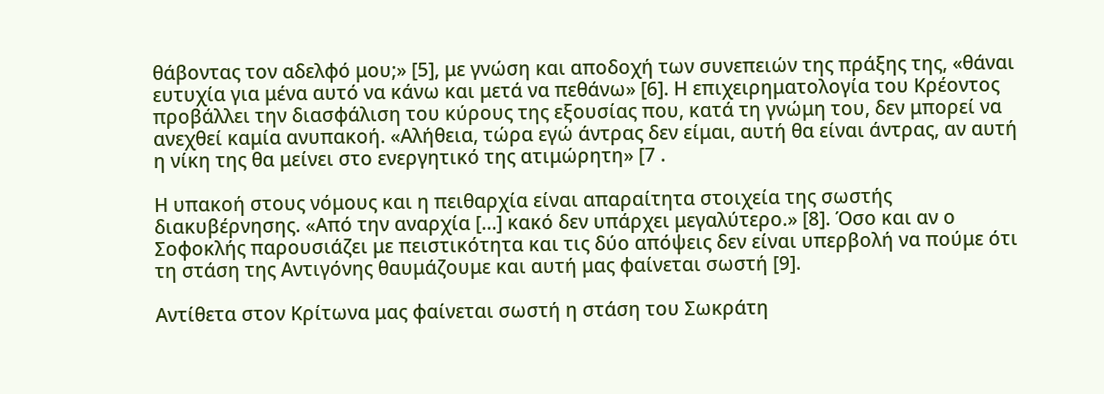θάβοντας τον αδελφό μου;» [5], με γνώση και αποδοχή των συνεπειών της πράξης της, «θάναι ευτυχία για μένα αυτό να κάνω και μετά να πεθάνω» [6]. Η επιχειρηματολογία του Κρέοντος προβάλλει την διασφάλιση του κύρους της εξουσίας που, κατά τη γνώμη του, δεν μπορεί να ανεχθεί καμία ανυπακοή. «Αλήθεια, τώρα εγώ άντρας δεν είμαι, αυτή θα είναι άντρας, αν αυτή η νίκη της θα μείνει στο ενεργητικό της ατιμώρητη» [7 .

Η υπακοή στους νόμους και η πειθαρχία είναι απαραίτητα στοιχεία της σωστής διακυβέρνησης. «Από την αναρχία […] κακό δεν υπάρχει μεγαλύτερο.» [8]. Όσο και αν ο Σοφοκλής παρουσιάζει με πειστικότητα και τις δύο απόψεις δεν είναι υπερβολή να πούμε ότι τη στάση της Αντιγόνης θαυμάζουμε και αυτή μας φαίνεται σωστή [9].

Αντίθετα στον Κρίτωνα μας φαίνεται σωστή η στάση του Σωκράτη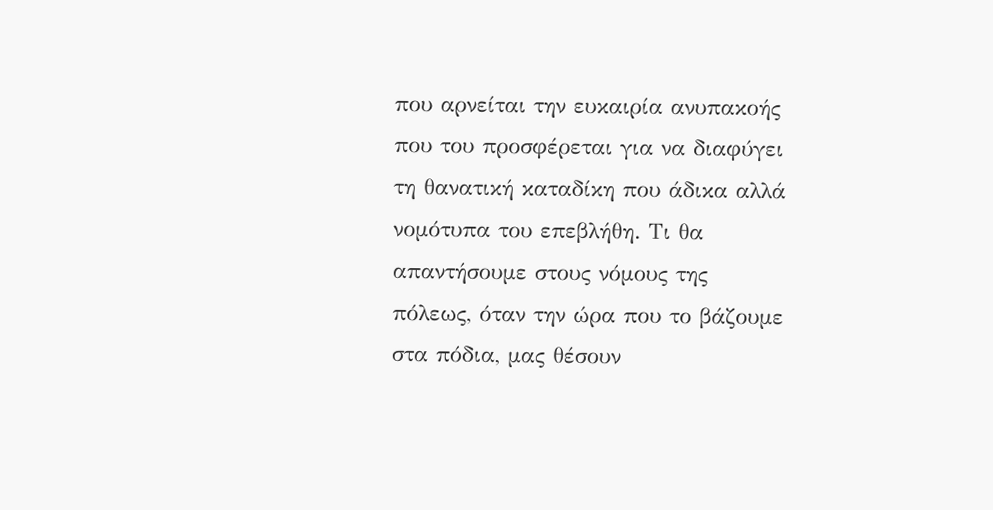που αρνείται την ευκαιρία ανυπακοής που του προσφέρεται για να διαφύγει τη θανατική καταδίκη που άδικα αλλά νομότυπα του επεβλήθη. Τι θα απαντήσουμε στους νόμους της πόλεως, όταν την ώρα που το βάζουμε στα πόδια, μας θέσουν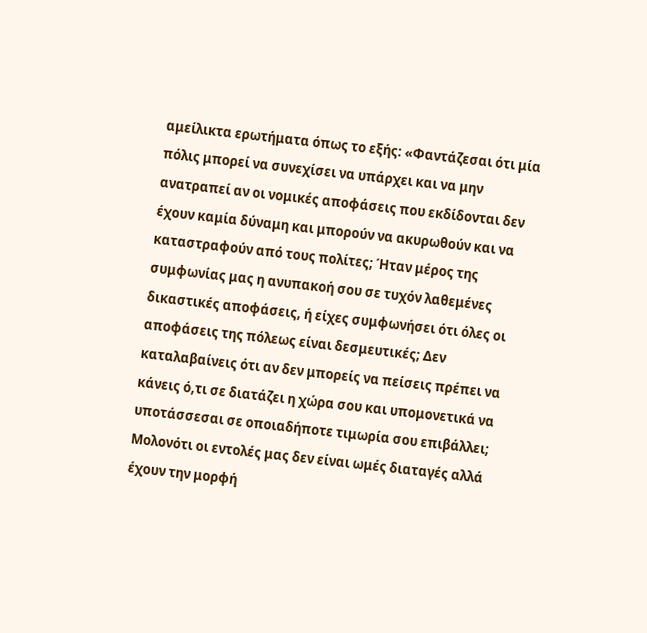αμείλικτα ερωτήματα όπως το εξής: «Φαντάζεσαι ότι μία πόλις μπορεί να συνεχίσει να υπάρχει και να μην ανατραπεί αν οι νομικές αποφάσεις που εκδίδονται δεν έχουν καμία δύναμη και μπορούν να ακυρωθούν και να καταστραφούν από τους πολίτες; Ήταν μέρος της συμφωνίας μας η ανυπακοή σου σε τυχόν λαθεμένες δικαστικές αποφάσεις, ή είχες συμφωνήσει ότι όλες οι αποφάσεις της πόλεως είναι δεσμευτικές; Δεν καταλαβαίνεις ότι αν δεν μπορείς να πείσεις πρέπει να κάνεις ό,τι σε διατάζει η χώρα σου και υπομονετικά να υποτάσσεσαι σε οποιαδήποτε τιμωρία σου επιβάλλει; Μολονότι οι εντολές μας δεν είναι ωμές διαταγές αλλά έχουν την μορφή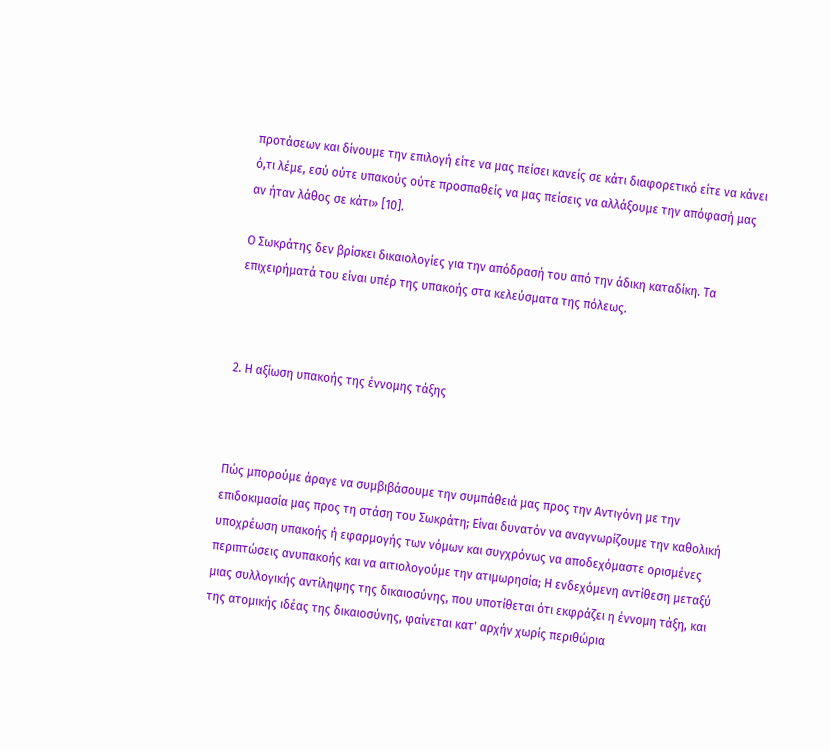προτάσεων και δίνουμε την επιλογή είτε να μας πείσει κανείς σε κάτι διαφορετικό είτε να κάνει ό,τι λέμε, εσύ ούτε υπακούς ούτε προσπαθείς να μας πείσεις να αλλάξουμε την απόφασή μας αν ήταν λάθος σε κάτι» [10].

Ο Σωκράτης δεν βρίσκει δικαιολογίες για την απόδρασή του από την άδικη καταδίκη. Τα επιχειρήματά του είναι υπέρ της υπακοής στα κελεύσματα της πόλεως.



2. Η αξίωση υπακοής της έννομης τάξης



Πώς μπορούμε άραγε να συμβιβάσουμε την συμπάθειά μας προς την Αντιγόνη με την επιδοκιμασία μας προς τη στάση του Σωκράτη; Είναι δυνατόν να αναγνωρίζουμε την καθολική υποχρέωση υπακοής ή εφαρμογής των νόμων και συγχρόνως να αποδεχόμαστε ορισμένες περιπτώσεις ανυπακοής και να αιτιολογούμε την ατιμωρησία; Η ενδεχόμενη αντίθεση μεταξύ μιας συλλογικής αντίληψης της δικαιοσύνης, που υποτίθεται ότι εκφράζει η έννομη τάξη, και της ατομικής ιδέας της δικαιοσύνης, φαίνεται κατ' αρχήν χωρίς περιθώρια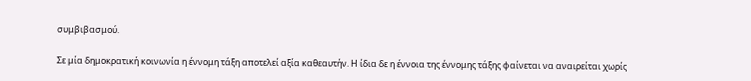συμβιβασμού.

Σε μία δημοκρατική κοινωνία η έννομη τάξη αποτελεί αξία καθεαυτήν. Η ίδια δε η έννοια της έννομης τάξης φαίνεται να αναιρείται χωρίς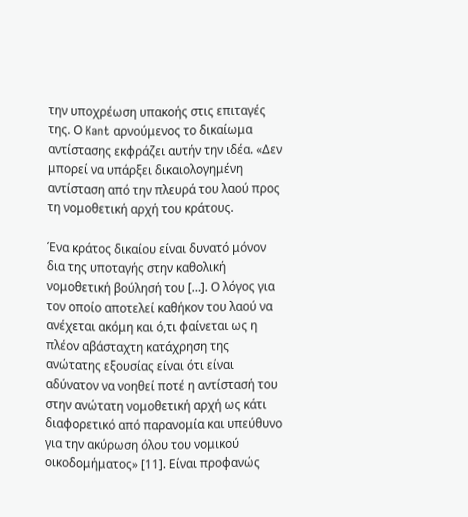την υποχρέωση υπακοής στις επιταγές της. Ο Kant αρνούμενος το δικαίωμα αντίστασης εκφράζει αυτήν την ιδέα. «Δεν μπορεί να υπάρξει δικαιολογημένη αντίσταση από την πλευρά του λαού προς τη νομοθετική αρχή του κράτους.

Ένα κράτος δικαίου είναι δυνατό μόνον δια της υποταγής στην καθολική νομοθετική βούλησή του […]. Ο λόγος για τον οποίο αποτελεί καθήκον του λαού να ανέχεται ακόμη και ό,τι φαίνεται ως η πλέον αβάσταχτη κατάχρηση της ανώτατης εξουσίας είναι ότι είναι αδύνατον να νοηθεί ποτέ η αντίστασή του στην ανώτατη νομοθετική αρχή ως κάτι διαφορετικό από παρανομία και υπεύθυνο για την ακύρωση όλου του νομικού οικοδομήματος» [11]. Είναι προφανώς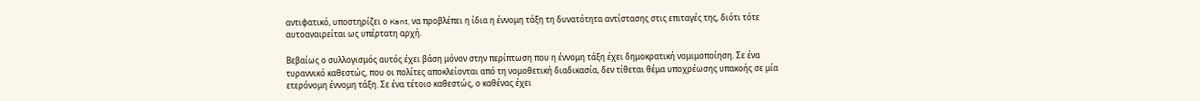αντιφατικό, υποστηρίζει ο Kant, να προβλέπει η ίδια η έννομη τάξη τη δυνατότητα αντίστασης στις επιταγές της, διότι τότε αυτοαναιρείται ως υπέρτατη αρχή.

Βεβαίως ο συλλογισμός αυτός έχει βάση μόνον στην περίπτωση που η έννομη τάξη έχει δημοκρατική νομιμοποίηση. Σε ένα τυραννικό καθεστώς, που οι πολίτες αποκλείονται από τη νομοθετική διαδικασία, δεν τίθεται θέμα υποχρέωσης υπακοής σε μία ετερόνομη έννομη τάξη. Σε ένα τέτοιο καθεστώς, ο καθένας έχει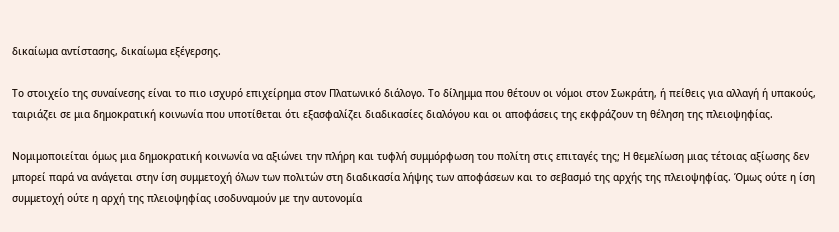δικαίωμα αντίστασης, δικαίωμα εξέγερσης.

Το στοιχείο της συναίνεσης είναι το πιο ισχυρό επιχείρημα στον Πλατωνικό διάλογο. Το δίλημμα που θέτουν οι νόμοι στον Σωκράτη, ή πείθεις για αλλαγή ή υπακούς, ταιριάζει σε μια δημοκρατική κοινωνία που υποτίθεται ότι εξασφαλίζει διαδικασίες διαλόγου και οι αποφάσεις της εκφράζουν τη θέληση της πλειοψηφίας.

Νομιμοποιείται όμως μια δημοκρατική κοινωνία να αξιώνει την πλήρη και τυφλή συμμόρφωση του πολίτη στις επιταγές της; Η θεμελίωση μιας τέτοιας αξίωσης δεν μπορεί παρά να ανάγεται στην ίση συμμετοχή όλων των πολιτών στη διαδικασία λήψης των αποφάσεων και το σεβασμό της αρχής της πλειοψηφίας. Όμως ούτε η ίση συμμετοχή ούτε η αρχή της πλειοψηφίας ισοδυναμούν με την αυτονομία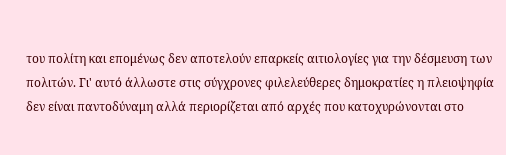του πολίτη και επομένως δεν αποτελούν επαρκείς αιτιολογίες για την δέσμευση των πολιτών. Γι' αυτό άλλωστε στις σύγχρονες φιλελεύθερες δημοκρατίες η πλειοψηφία δεν είναι παντοδύναμη αλλά περιορίζεται από αρχές που κατοχυρώνονται στο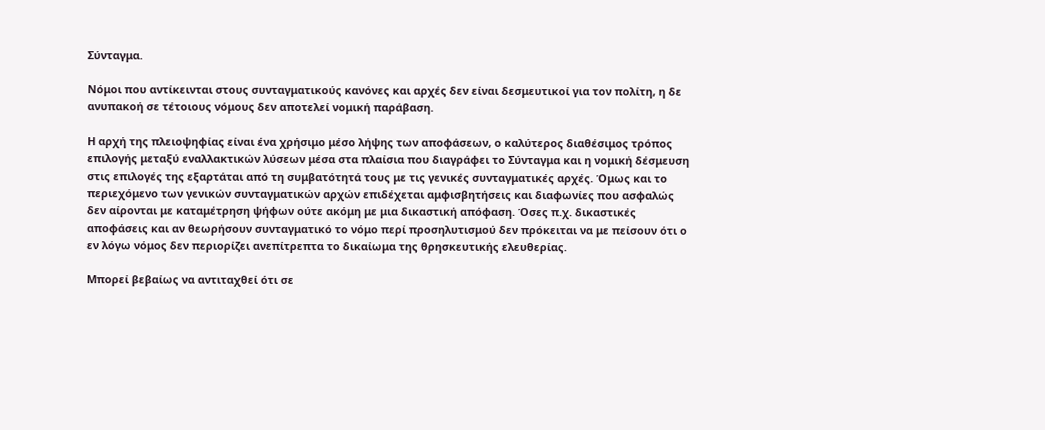Σύνταγμα.

Νόμοι που αντίκεινται στους συνταγματικούς κανόνες και αρχές δεν είναι δεσμευτικοί για τον πολίτη, η δε ανυπακοή σε τέτοιους νόμους δεν αποτελεί νομική παράβαση.

Η αρχή της πλειοψηφίας είναι ένα χρήσιμο μέσο λήψης των αποφάσεων, ο καλύτερος διαθέσιμος τρόπος επιλογής μεταξύ εναλλακτικών λύσεων μέσα στα πλαίσια που διαγράφει το Σύνταγμα και η νομική δέσμευση στις επιλογές της εξαρτάται από τη συμβατότητά τους με τις γενικές συνταγματικές αρχές. Όμως και το περιεχόμενο των γενικών συνταγματικών αρχών επιδέχεται αμφισβητήσεις και διαφωνίες που ασφαλώς δεν αίρονται με καταμέτρηση ψήφων ούτε ακόμη με μια δικαστική απόφαση. Όσες π.χ. δικαστικές αποφάσεις και αν θεωρήσουν συνταγματικό το νόμο περί προσηλυτισμού δεν πρόκειται να με πείσουν ότι ο εν λόγω νόμος δεν περιορίζει ανεπίτρεπτα το δικαίωμα της θρησκευτικής ελευθερίας.

Μπορεί βεβαίως να αντιταχθεί ότι σε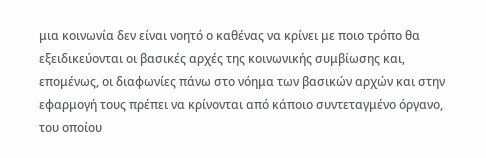μια κοινωνία δεν είναι νοητό ο καθένας να κρίνει με ποιο τρόπο θα εξειδικεύονται οι βασικές αρχές της κοινωνικής συμβίωσης και, επομένως, οι διαφωνίες πάνω στο νόημα των βασικών αρχών και στην εφαρμογή τους πρέπει να κρίνονται από κάποιο συντεταγμένο όργανο, του οποίου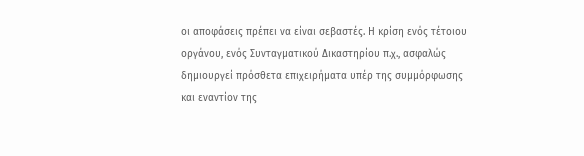οι αποφάσεις πρέπει να είναι σεβαστές. Η κρίση ενός τέτοιου οργάνου, ενός Συνταγματικού Δικαστηρίου π.χ., ασφαλώς δημιουργεί πρόσθετα επιχειρήματα υπέρ της συμμόρφωσης και εναντίον της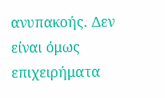ανυπακοής. Δεν είναι όμως επιχειρήματα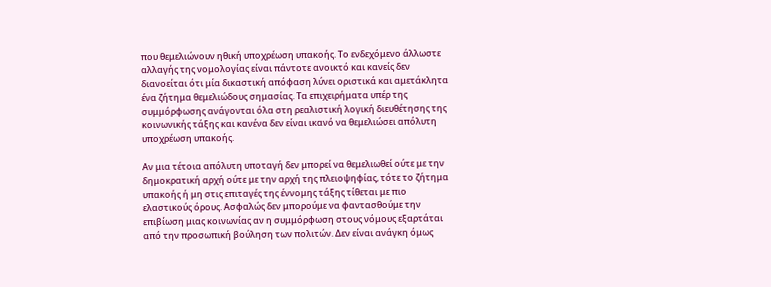που θεμελιώνουν ηθική υποχρέωση υπακοής. Το ενδεχόμενο άλλωστε αλλαγής της νομολογίας είναι πάντοτε ανοικτό και κανείς δεν διανοείται ότι μία δικαστική απόφαση λύνει οριστικά και αμετάκλητα ένα ζήτημα θεμελιώδους σημασίας. Τα επιχειρήματα υπέρ της συμμόρφωσης ανάγονται όλα στη ρεαλιστική λογική διευθέτησης της κοινωνικής τάξης και κανένα δεν είναι ικανό να θεμελιώσει απόλυτη υποχρέωση υπακοής.

Αν μια τέτοια απόλυτη υποταγή δεν μπορεί να θεμελιωθεί ούτε με την δημοκρατική αρχή ούτε με την αρχή της πλειοψηφίας, τότε το ζήτημα υπακοής ή μη στις επιταγές της έννομης τάξης τίθεται με πιο ελαστικούς όρους. Ασφαλώς δεν μπορούμε να φαντασθούμε την επιβίωση μιας κοινωνίας αν η συμμόρφωση στους νόμους εξαρτάται από την προσωπική βούληση των πολιτών. Δεν είναι ανάγκη όμως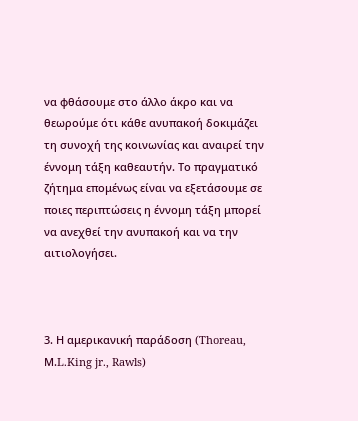να φθάσουμε στο άλλο άκρο και να θεωρούμε ότι κάθε ανυπακοή δοκιμάζει τη συνοχή της κοινωνίας και αναιρεί την έννομη τάξη καθεαυτήν. Το πραγματικό ζήτημα επομένως είναι να εξετάσουμε σε ποιες περιπτώσεις η έννομη τάξη μπορεί να ανεχθεί την ανυπακοή και να την αιτιολογήσει.



3. Η αμερικανική παράδοση (Thoreau, Μ.L.King jr., Rawls)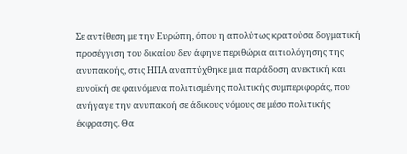Σε αντίθεση με την Ευρώπη, όπου η απολύτως κρατούσα δογματική προσέγγιση του δικαίου δεν άφηνε περιθώρια αιτιολόγησης της ανυπακοής, στις ΗΠΑ αναπτύχθηκε μια παράδοση ανεκτική και ευνοϊκή σε φαινόμενα πολιτισμένης πολιτικής συμπεριφοράς, που ανήγαγε την ανυπακοή σε άδικους νόμους σε μέσο πολιτικής έκφρασης. Θα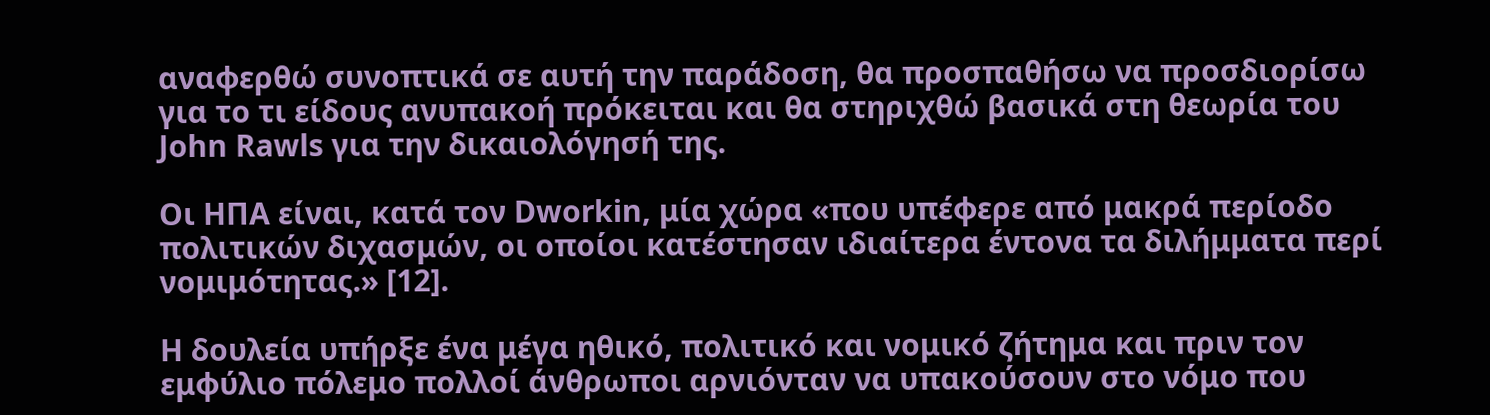αναφερθώ συνοπτικά σε αυτή την παράδοση, θα προσπαθήσω να προσδιορίσω για το τι είδους ανυπακοή πρόκειται και θα στηριχθώ βασικά στη θεωρία του John Rawls για την δικαιολόγησή της.

Οι ΗΠΑ είναι, κατά τον Dworkin, μία χώρα «που υπέφερε από μακρά περίοδο πολιτικών διχασμών, οι οποίοι κατέστησαν ιδιαίτερα έντονα τα διλήμματα περί νομιμότητας.» [12].

Η δουλεία υπήρξε ένα μέγα ηθικό, πολιτικό και νομικό ζήτημα και πριν τον εμφύλιο πόλεμο πολλοί άνθρωποι αρνιόνταν να υπακούσουν στο νόμο που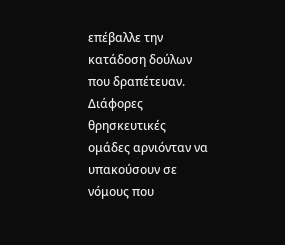επέβαλλε την κατάδοση δούλων που δραπέτευαν. Διάφορες θρησκευτικές ομάδες αρνιόνταν να υπακούσουν σε νόμους που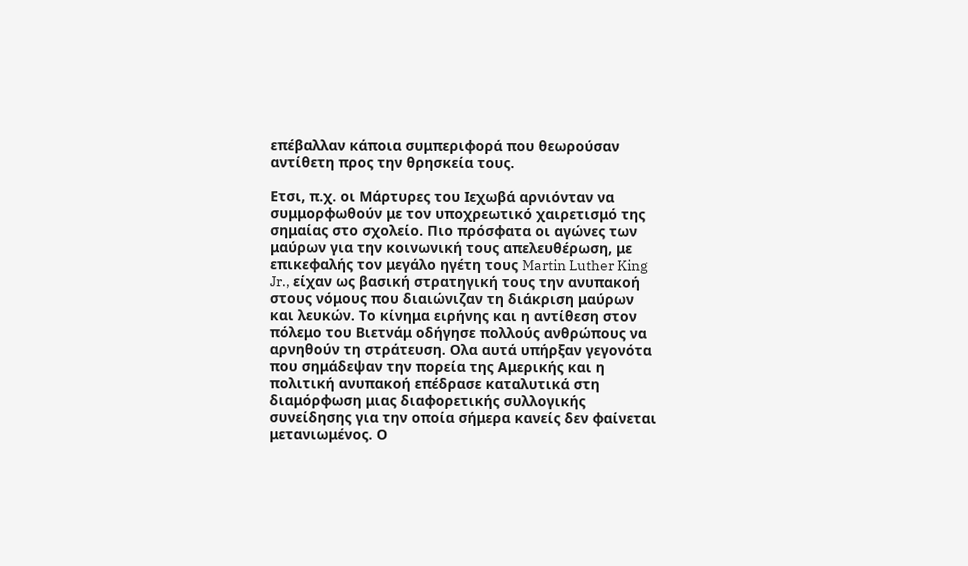επέβαλλαν κάποια συμπεριφορά που θεωρούσαν αντίθετη προς την θρησκεία τους.

Ετσι, π.χ. οι Μάρτυρες του Ιεχωβά αρνιόνταν να συμμορφωθούν με τον υποχρεωτικό χαιρετισμό της σημαίας στο σχολείο. Πιο πρόσφατα οι αγώνες των μαύρων για την κοινωνική τους απελευθέρωση, με επικεφαλής τον μεγάλο ηγέτη τους Martin Luther King Jr., είχαν ως βασική στρατηγική τους την ανυπακοή στους νόμους που διαιώνιζαν τη διάκριση μαύρων και λευκών. Το κίνημα ειρήνης και η αντίθεση στον πόλεμο του Βιετνάμ οδήγησε πολλούς ανθρώπους να αρνηθούν τη στράτευση. Ολα αυτά υπήρξαν γεγονότα που σημάδεψαν την πορεία της Αμερικής και η πολιτική ανυπακοή επέδρασε καταλυτικά στη διαμόρφωση μιας διαφορετικής συλλογικής συνείδησης για την οποία σήμερα κανείς δεν φαίνεται μετανιωμένος. Ο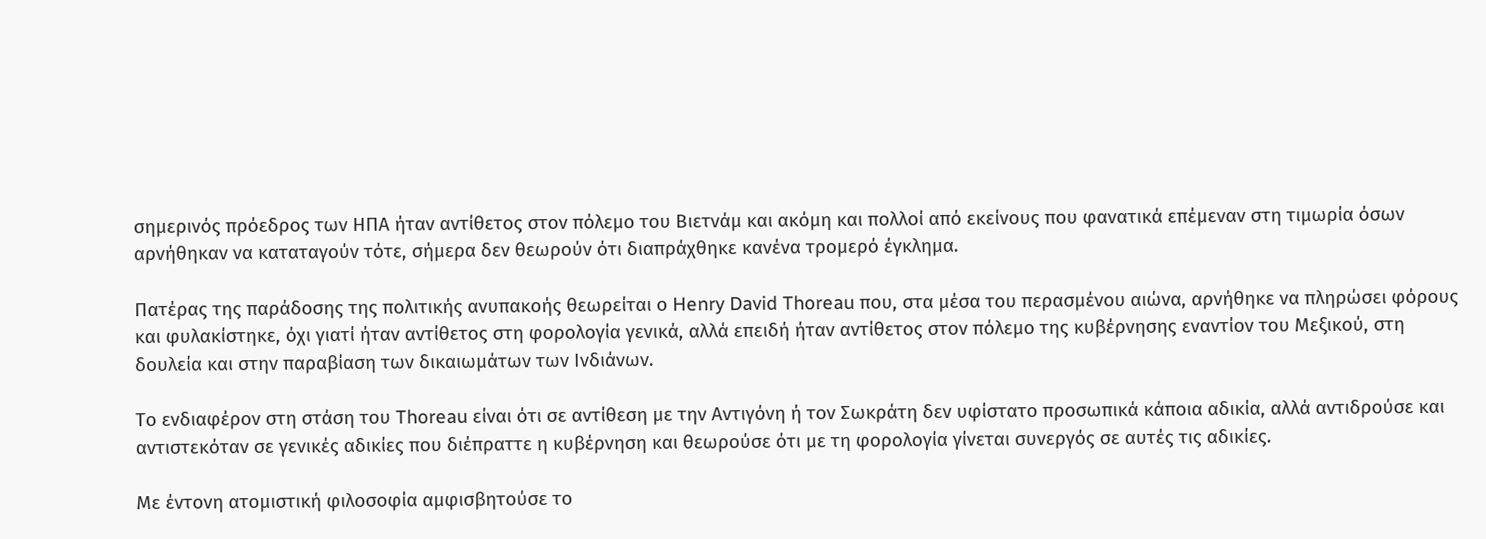σημερινός πρόεδρος των ΗΠΑ ήταν αντίθετος στον πόλεμο του Βιετνάμ και ακόμη και πολλοί από εκείνους που φανατικά επέμεναν στη τιμωρία όσων αρνήθηκαν να καταταγούν τότε, σήμερα δεν θεωρούν ότι διαπράχθηκε κανένα τρομερό έγκλημα.

Πατέρας της παράδοσης της πολιτικής ανυπακοής θεωρείται ο Henry David Thoreau που, στα μέσα του περασμένου αιώνα, αρνήθηκε να πληρώσει φόρους και φυλακίστηκε, όχι γιατί ήταν αντίθετος στη φορολογία γενικά, αλλά επειδή ήταν αντίθετος στον πόλεμο της κυβέρνησης εναντίον του Μεξικού, στη δουλεία και στην παραβίαση των δικαιωμάτων των Ινδιάνων.

Το ενδιαφέρον στη στάση του Thoreau είναι ότι σε αντίθεση με την Αντιγόνη ή τον Σωκράτη δεν υφίστατο προσωπικά κάποια αδικία, αλλά αντιδρούσε και αντιστεκόταν σε γενικές αδικίες που διέπραττε η κυβέρνηση και θεωρούσε ότι με τη φορολογία γίνεται συνεργός σε αυτές τις αδικίες.

Με έντονη ατομιστική φιλοσοφία αμφισβητούσε το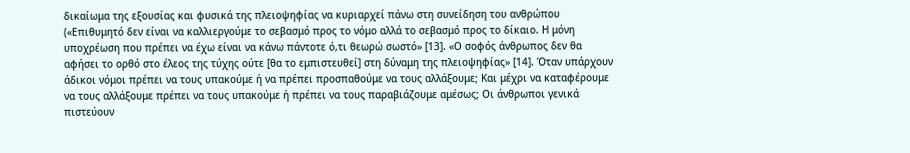δικαίωμα της εξουσίας και φυσικά της πλειοψηφίας να κυριαρχεί πάνω στη συνείδηση του ανθρώπου («Επιθυμητό δεν είναι να καλλιεργούμε το σεβασμό προς το νόμο αλλά το σεβασμό προς το δίκαιο. Η μόνη υποχρέωση που πρέπει να έχω είναι να κάνω πάντοτε ό,τι θεωρώ σωστό» [13]. «Ο σοφός άνθρωπος δεν θα αφήσει το ορθό στο έλεος της τύχης ούτε [θα το εμπιστευθεί] στη δύναμη της πλειοψηφίας» [14]. Όταν υπάρχουν άδικοι νόμοι πρέπει να τους υπακούμε ή να πρέπει προσπαθούμε να τους αλλάξουμε; Και μέχρι να καταφέρουμε να τους αλλάξουμε πρέπει να τους υπακούμε ή πρέπει να τους παραβιάζουμε αμέσως; Οι άνθρωποι γενικά πιστεύουν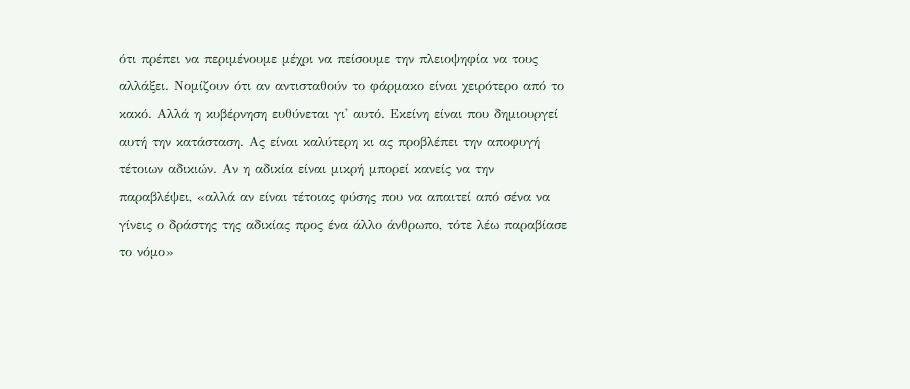ότι πρέπει να περιμένουμε μέχρι να πείσουμε την πλειοψηφία να τους αλλάξει. Νομίζουν ότι αν αντισταθούν το φάρμακο είναι χειρότερο από το κακό. Αλλά η κυβέρνηση ευθύνεται γι' αυτό. Εκείνη είναι που δημιουργεί αυτή την κατάσταση. Ας είναι καλύτερη κι ας προβλέπει την αποφυγή τέτοιων αδικιών. Αν η αδικία είναι μικρή μπορεί κανείς να την παραβλέψει, «αλλά αν είναι τέτοιας φύσης που να απαιτεί από σένα να γίνεις ο δράστης της αδικίας προς ένα άλλο άνθρωπο, τότε λέω παραβίασε το νόμο»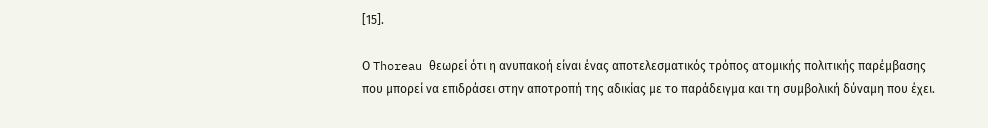[15].

Ο Thoreau θεωρεί ότι η ανυπακοή είναι ένας αποτελεσματικός τρόπος ατομικής πολιτικής παρέμβασης που μπορεί να επιδράσει στην αποτροπή της αδικίας με το παράδειγμα και τη συμβολική δύναμη που έχει.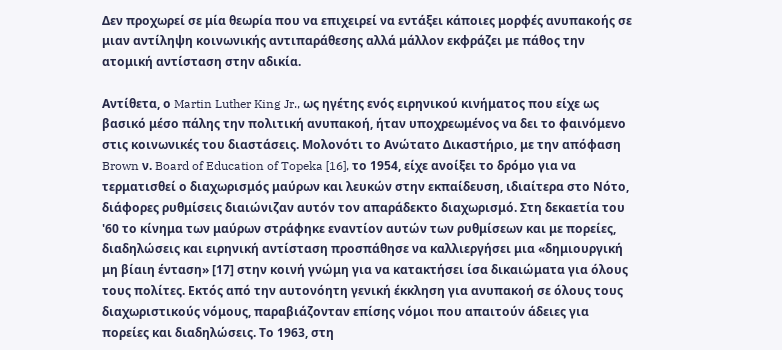Δεν προχωρεί σε μία θεωρία που να επιχειρεί να εντάξει κάποιες μορφές ανυπακοής σε μιαν αντίληψη κοινωνικής αντιπαράθεσης αλλά μάλλον εκφράζει με πάθος την ατομική αντίσταση στην αδικία.

Αντίθετα, ο Martin Luther King Jr., ως ηγέτης ενός ειρηνικού κινήματος που είχε ως βασικό μέσο πάλης την πολιτική ανυπακοή, ήταν υποχρεωμένος να δει το φαινόμενο στις κοινωνικές του διαστάσεις. Μολονότι το Ανώτατο Δικαστήριο, με την απόφαση Brown ν. Board of Education of Topeka [16], το 1954, είχε ανοίξει το δρόμο για να τερματισθεί ο διαχωρισμός μαύρων και λευκών στην εκπαίδευση, ιδιαίτερα στο Νότο, διάφορες ρυθμίσεις διαιώνιζαν αυτόν τον απαράδεκτο διαχωρισμό. Στη δεκαετία του '60 το κίνημα των μαύρων στράφηκε εναντίον αυτών των ρυθμίσεων και με πορείες, διαδηλώσεις και ειρηνική αντίσταση προσπάθησε να καλλιεργήσει μια «δημιουργική μη βίαιη ένταση» [17] στην κοινή γνώμη για να κατακτήσει ίσα δικαιώματα για όλους τους πολίτες. Εκτός από την αυτονόητη γενική έκκληση για ανυπακοή σε όλους τους διαχωριστικούς νόμους, παραβιάζονταν επίσης νόμοι που απαιτούν άδειες για πορείες και διαδηλώσεις. Το 1963, στη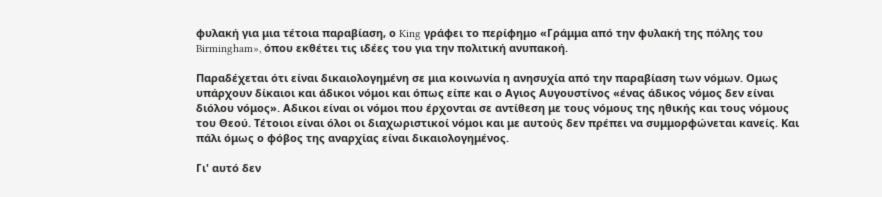φυλακή για μια τέτοια παραβίαση, ο King γράφει το περίφημο «Γράμμα από την φυλακή της πόλης του Birmingham», όπου εκθέτει τις ιδέες του για την πολιτική ανυπακοή.

Παραδέχεται ότι είναι δικαιολογημένη σε μια κοινωνία η ανησυχία από την παραβίαση των νόμων. Ομως υπάρχουν δίκαιοι και άδικοι νόμοι και όπως είπε και ο Αγιος Αυγουστίνος «ένας άδικος νόμος δεν είναι διόλου νόμος». Αδικοι είναι οι νόμοι που έρχονται σε αντίθεση με τους νόμους της ηθικής και τους νόμους του Θεού. Τέτοιοι είναι όλοι οι διαχωριστικοί νόμοι και με αυτούς δεν πρέπει να συμμορφώνεται κανείς. Και πάλι όμως ο φόβος της αναρχίας είναι δικαιολογημένος.

Γι' αυτό δεν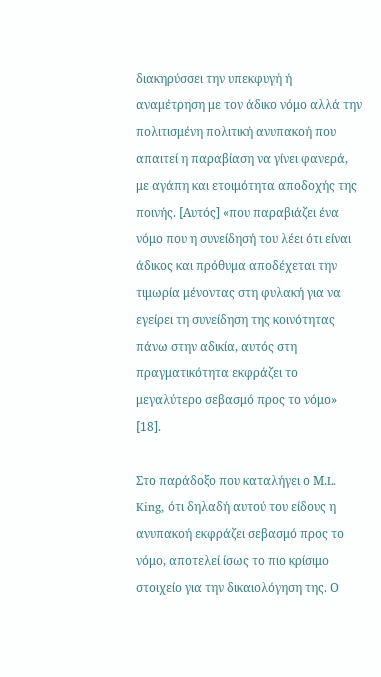διακηρύσσει την υπεκφυγή ή αναμέτρηση με τον άδικο νόμο αλλά την πολιτισμένη πολιτική ανυπακοή που απαιτεί η παραβίαση να γίνει φανερά, με αγάπη και ετοιμότητα αποδοχής της ποινής. [Αυτός] «που παραβιάζει ένα νόμο που η συνείδησή του λέει ότι είναι άδικος και πρόθυμα αποδέχεται την τιμωρία μένοντας στη φυλακή για να εγείρει τη συνείδηση της κοινότητας πάνω στην αδικία, αυτός στη πραγματικότητα εκφράζει το μεγαλύτερο σεβασμό προς το νόμο» [18].

Στο παράδοξο που καταλήγει ο Μ.L. King, ότι δηλαδή αυτού του είδους η ανυπακοή εκφράζει σεβασμό προς το νόμο, αποτελεί ίσως το πιο κρίσιμο στοιχείο για την δικαιολόγηση της. Ο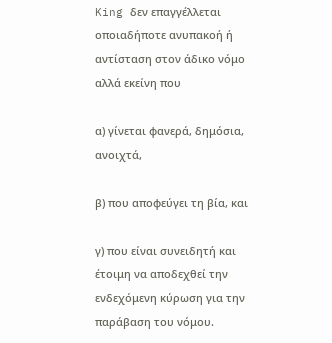King δεν επαγγέλλεται οποιαδήποτε ανυπακοή ή αντίσταση στον άδικο νόμο αλλά εκείνη που

α) γίνεται φανερά, δημόσια, ανοιχτά,

β) που αποφεύγει τη βία, και

γ) που είναι συνειδητή και έτοιμη να αποδεχθεί την ενδεχόμενη κύρωση για την παράβαση του νόμου.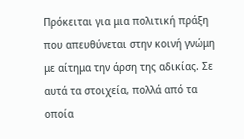Πρόκειται για μια πολιτική πράξη που απευθύνεται στην κοινή γνώμη με αίτημα την άρση της αδικίας. Σε αυτά τα στοιχεία, πολλά από τα οποία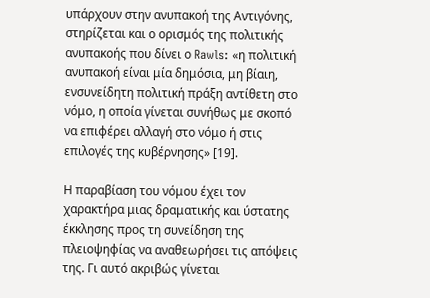υπάρχουν στην ανυπακοή της Αντιγόνης, στηρίζεται και ο ορισμός της πολιτικής ανυπακοής που δίνει ο Rawls: «η πολιτική ανυπακοή είναι μία δημόσια, μη βίαιη, ενσυνείδητη πολιτική πράξη αντίθετη στο νόμο, η οποία γίνεται συνήθως με σκοπό να επιφέρει αλλαγή στο νόμο ή στις επιλογές της κυβέρνησης» [19].

Η παραβίαση του νόμου έχει τον χαρακτήρα μιας δραματικής και ύστατης έκκλησης προς τη συνείδηση της πλειοψηφίας να αναθεωρήσει τις απόψεις της. Γι αυτό ακριβώς γίνεται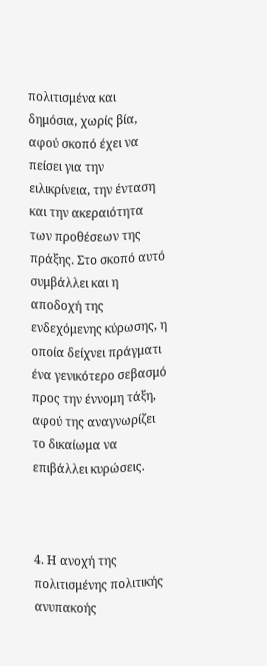πολιτισμένα και δημόσια, χωρίς βία, αφού σκοπό έχει να πείσει για την ειλικρίνεια, την ένταση και την ακεραιότητα των προθέσεων της πράξης. Στο σκοπό αυτό συμβάλλει και η αποδοχή της ενδεχόμενης κύρωσης, η οποία δείχνει πράγματι ένα γενικότερο σεβασμό προς την έννομη τάξη, αφού της αναγνωρίζει το δικαίωμα να επιβάλλει κυρώσεις.



4. Η ανοχή της πολιτισμένης πολιτικής ανυπακοής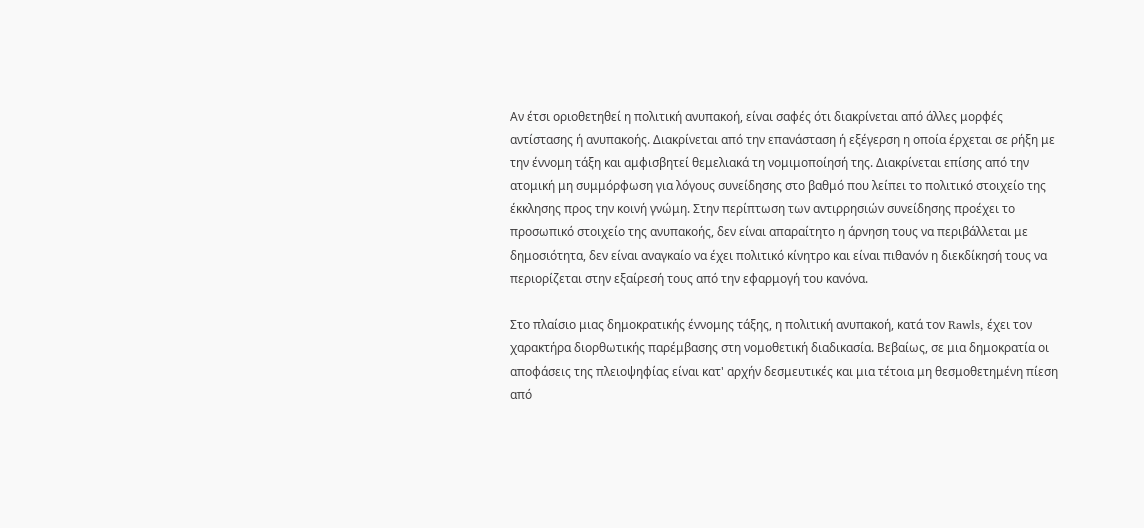Αν έτσι οριοθετηθεί η πολιτική ανυπακοή, είναι σαφές ότι διακρίνεται από άλλες μορφές αντίστασης ή ανυπακοής. Διακρίνεται από την επανάσταση ή εξέγερση η οποία έρχεται σε ρήξη με την έννομη τάξη και αμφισβητεί θεμελιακά τη νομιμοποίησή της. Διακρίνεται επίσης από την ατομική μη συμμόρφωση για λόγους συνείδησης στο βαθμό που λείπει το πολιτικό στοιχείο της έκκλησης προς την κοινή γνώμη. Στην περίπτωση των αντιρρησιών συνείδησης προέχει το προσωπικό στοιχείο της ανυπακοής, δεν είναι απαραίτητο η άρνηση τους να περιβάλλεται με δημοσιότητα, δεν είναι αναγκαίο να έχει πολιτικό κίνητρο και είναι πιθανόν η διεκδίκησή τους να περιορίζεται στην εξαίρεσή τους από την εφαρμογή του κανόνα.

Στο πλαίσιο μιας δημοκρατικής έννομης τάξης, η πολιτική ανυπακοή, κατά τον Rawls, έχει τον χαρακτήρα διορθωτικής παρέμβασης στη νομοθετική διαδικασία. Βεβαίως, σε μια δημοκρατία οι αποφάσεις της πλειοψηφίας είναι κατ' αρχήν δεσμευτικές και μια τέτοια μη θεσμοθετημένη πίεση από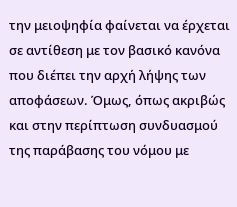την μειοψηφία φαίνεται να έρχεται σε αντίθεση με τον βασικό κανόνα που διέπει την αρχή λήψης των αποφάσεων. Όμως, όπως ακριβώς και στην περίπτωση συνδυασμού της παράβασης του νόμου με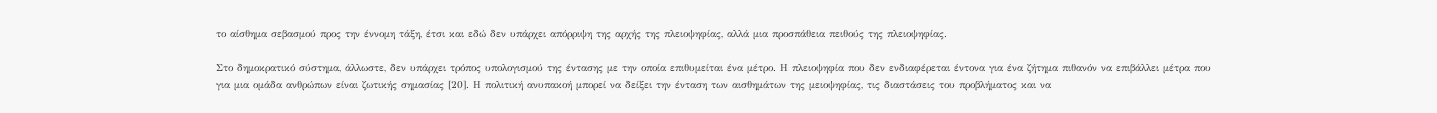το αίσθημα σεβασμού προς την έννομη τάξη, έτσι και εδώ δεν υπάρχει απόρριψη της αρχής της πλειοψηφίας, αλλά μια προσπάθεια πειθούς της πλειοψηφίας.

Στο δημοκρατικό σύστημα, άλλωστε, δεν υπάρχει τρόπος υπολογισμού της έντασης με την οποία επιθυμείται ένα μέτρο. Η πλειοψηφία που δεν ενδιαφέρεται έντονα για ένα ζήτημα πιθανόν να επιβάλλει μέτρα που για μια ομάδα ανθρώπων είναι ζωτικής σημασίας [20]. Η πολιτική ανυπακοή μπορεί να δείξει την ένταση των αισθημάτων της μειοψηφίας, τις διαστάσεις του προβλήματος και να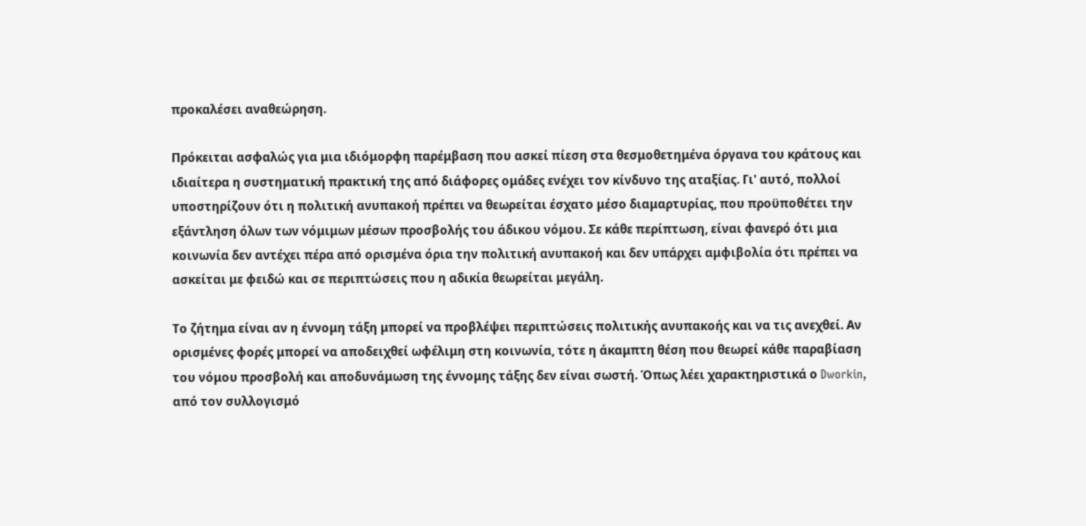προκαλέσει αναθεώρηση.

Πρόκειται ασφαλώς για μια ιδιόμορφη παρέμβαση που ασκεί πίεση στα θεσμοθετημένα όργανα του κράτους και ιδιαίτερα η συστηματική πρακτική της από διάφορες ομάδες ενέχει τον κίνδυνο της αταξίας. Γι' αυτό, πολλοί υποστηρίζουν ότι η πολιτική ανυπακοή πρέπει να θεωρείται έσχατο μέσο διαμαρτυρίας, που προϋποθέτει την εξάντληση όλων των νόμιμων μέσων προσβολής του άδικου νόμου. Σε κάθε περίπτωση, είναι φανερό ότι μια κοινωνία δεν αντέχει πέρα από ορισμένα όρια την πολιτική ανυπακοή και δεν υπάρχει αμφιβολία ότι πρέπει να ασκείται με φειδώ και σε περιπτώσεις που η αδικία θεωρείται μεγάλη.

Το ζήτημα είναι αν η έννομη τάξη μπορεί να προβλέψει περιπτώσεις πολιτικής ανυπακοής και να τις ανεχθεί. Αν ορισμένες φορές μπορεί να αποδειχθεί ωφέλιμη στη κοινωνία, τότε η άκαμπτη θέση που θεωρεί κάθε παραβίαση του νόμου προσβολή και αποδυνάμωση της έννομης τάξης δεν είναι σωστή. Όπως λέει χαρακτηριστικά ο Dworkin, από τον συλλογισμό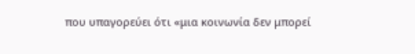που υπαγορεύει ότι «μια κοινωνία δεν μπορεί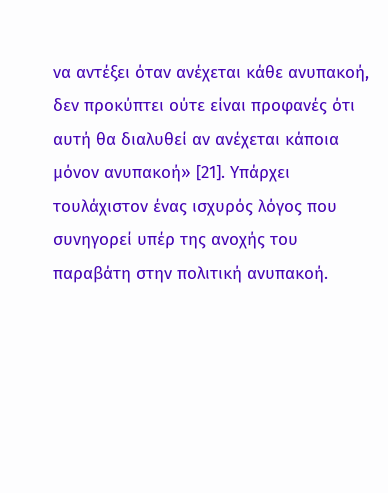να αντέξει όταν ανέχεται κάθε ανυπακοή, δεν προκύπτει ούτε είναι προφανές ότι αυτή θα διαλυθεί αν ανέχεται κάποια μόνον ανυπακοή» [21]. Υπάρχει τουλάχιστον ένας ισχυρός λόγος που συνηγορεί υπέρ της ανοχής του παραβάτη στην πολιτική ανυπακοή.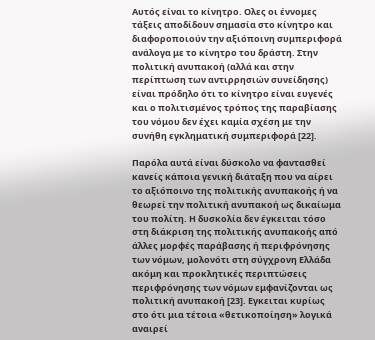Αυτός είναι το κίνητρο. Ολες οι έννομες τάξεις αποδίδουν σημασία στο κίνητρο και διαφοροποιούν την αξιόποινη συμπεριφορά ανάλογα με το κίνητρο του δράστη. Στην πολιτική ανυπακοή (αλλά και στην περίπτωση των αντιρρησιών συνείδησης) είναι πρόδηλο ότι το κίνητρο είναι ευγενές και ο πολιτισμένος τρόπος της παραβίασης του νόμου δεν έχει καμία σχέση με την συνήθη εγκληματική συμπεριφορά [22].

Παρόλα αυτά είναι δύσκολο να φαντασθεί κανείς κάποια γενική διάταξη που να αίρει το αξιόποινο της πολιτικής ανυπακοής ή να θεωρεί την πολιτική ανυπακοή ως δικαίωμα του πολίτη. Η δυσκολία δεν έγκειται τόσο στη διάκριση της πολιτικής ανυπακοής από άλλες μορφές παράβασης ή περιφρόνησης των νόμων, μολονότι στη σύγχρονη Ελλάδα ακόμη και προκλητικές περιπτώσεις περιφρόνησης των νόμων εμφανίζονται ως πολιτική ανυπακοή [23]. Εγκειται κυρίως στο ότι μια τέτοια «θετικοποίηση» λογικά αναιρεί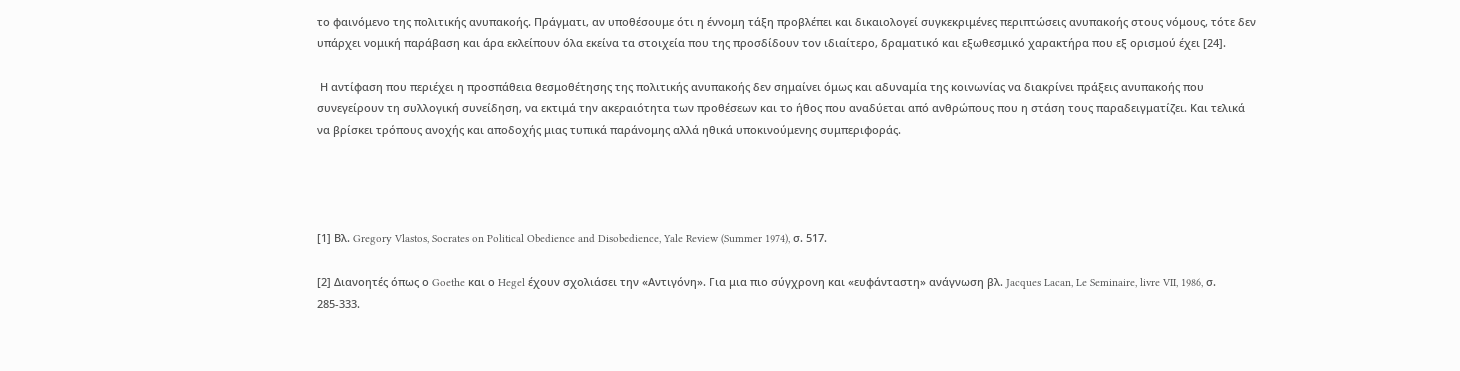το φαινόμενο της πολιτικής ανυπακοής. Πράγματι, αν υποθέσουμε ότι η έννομη τάξη προβλέπει και δικαιολογεί συγκεκριμένες περιπτώσεις ανυπακοής στους νόμους, τότε δεν υπάρχει νομική παράβαση και άρα εκλείπουν όλα εκείνα τα στοιχεία που της προσδίδουν τον ιδιαίτερο, δραματικό και εξωθεσμικό χαρακτήρα που εξ ορισμού έχει [24].

 Η αντίφαση που περιέχει η προσπάθεια θεσμοθέτησης της πολιτικής ανυπακοής δεν σημαίνει όμως και αδυναμία της κοινωνίας να διακρίνει πράξεις ανυπακοής που συνεγείρουν τη συλλογική συνείδηση, να εκτιμά την ακεραιότητα των προθέσεων και το ήθος που αναδύεται από ανθρώπους που η στάση τους παραδειγματίζει. Και τελικά να βρίσκει τρόπους ανοχής και αποδοχής μιας τυπικά παράνομης αλλά ηθικά υποκινούμενης συμπεριφοράς.




[1] Βλ. Gregory Vlastos, Socrates on Political Obedience and Disobedience, Yale Review (Summer 1974), σ. 517.

[2] Διανοητές όπως ο Goethe και ο Hegel έχουν σχολιάσει την «Αντιγόνη». Για μια πιο σύγχρονη και «ευφάνταστη» ανάγνωση βλ. Jacques Lacan, Le Seminaire, livre VII, 1986, σ. 285-333.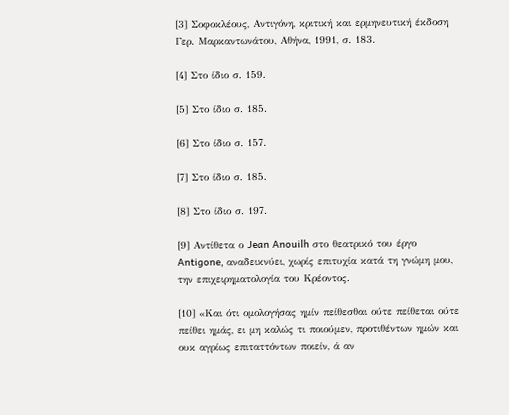[3] Σοφοκλέους, Αντιγόνη, κριτική και ερμηνευτική έκδοση Γερ. Μαρκαντωνάτου, Αθήνα, 1991, σ. 183.

[4] Στο ίδιο σ. 159.

[5] Στο ίδιο σ. 185.

[6] Στο ίδιο σ. 157.

[7] Στο ίδιο σ. 185.

[8] Στο ίδιο σ. 197.

[9] Αντίθετα ο Jean Anouilh στο θεατρικό του έργο Antigone, αναδεικνύει, χωρίς επιτυχία κατά τη γνώμη μου, την επιχειρηματολογία του Κρέοντος.

[10] «Και ότι ομολογήσας ημίν πείθεσθαι ούτε πείθεται ούτε πείθει ημάς, ει μη καλώς τι ποιούμεν, προτιθέντων ημών και ουκ αγρίως επιταττόντων ποιείν, ά αν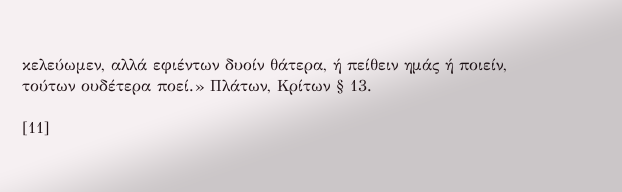κελεύωμεν, αλλά εφιέντων δυοίν θάτερα, ή πείθειν ημάς ή ποιείν, τούτων ουδέτερα ποεί.» Πλάτων, Κρίτων § 13.

[11]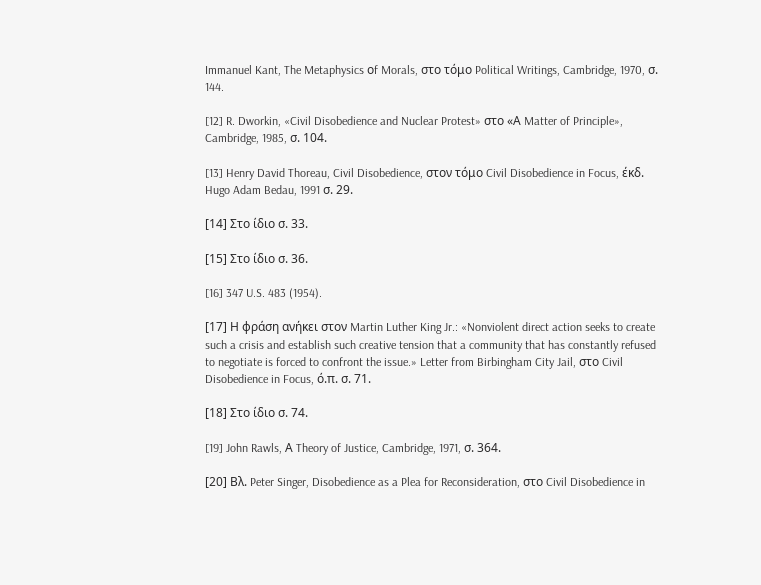Immanuel Kant, The Metaphysics οf Morals, στο τόμο Political Writings, Cambridge, 1970, σ. 144.

[12] R. Dworkin, «Civil Disobedience and Nuclear Protest» στο «Α Matter of Principle», Cambridge, 1985, σ. 104.

[13] Henry David Thoreau, Civil Disobedience, στον τόμο Civil Disobedience in Focus, έκδ. Hugo Adam Bedau, 1991 σ. 29.

[14] Στο ίδιο σ. 33.

[15] Στο ίδιο σ. 36.

[16] 347 U.S. 483 (1954).

[17] Η φράση ανήκει στον Martin Luther King Jr.: «Nonviolent direct action seeks to create such a crisis and establish such creative tension that a community that has constantly refused to negotiate is forced to confront the issue.» Letter from Birbingham City Jail, στο Civil Disobedience in Focus, ό.π. σ. 71.

[18] Στο ίδιο σ. 74.

[19] John Rawls, Α Theory of Justice, Cambridge, 1971, σ. 364.

[20] Βλ. Peter Singer, Disobedience as a Plea for Reconsideration, στο Civil Disobedience in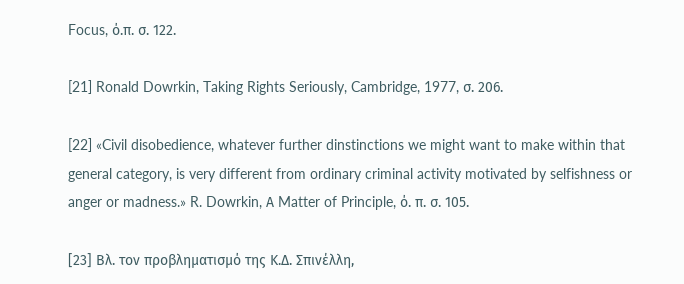Focus, ό.π. σ. 122.

[21] Ronald Dowrkin, Taking Rights Seriously, Cambridge, 1977, σ. 206.

[22] «Civil disobedience, whatever further dinstinctions we might want to make within that general category, is very different from ordinary criminal activity motivated by selfishness or anger or madness.» R. Dowrkin, Α Matter of Principle, ό. π. σ. 105.

[23] Βλ. τον προβληματισμό της Κ.Δ. Σπινέλλη,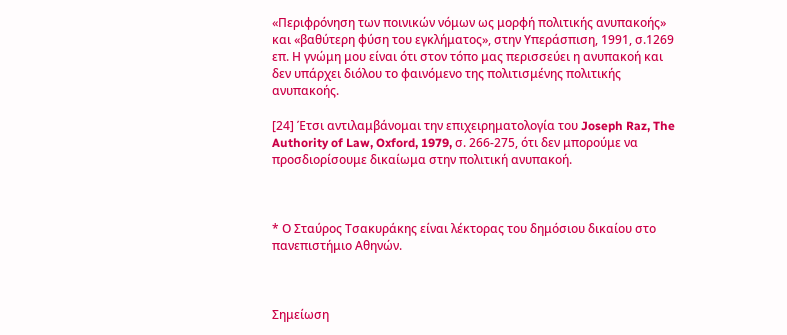«Περιφρόνηση των ποινικών νόμων ως μορφή πολιτικής ανυπακοής» και «βαθύτερη φύση του εγκλήματος», στην Υπεράσπιση, 1991, σ.1269 επ. Η γνώμη μου είναι ότι στον τόπο μας περισσεύει η ανυπακοή και δεν υπάρχει διόλου το φαινόμενο της πολιτισμένης πολιτικής ανυπακοής.

[24] Έτσι αντιλαμβάνομαι την επιχειρηματολογία του Joseph Raz, The Authority of Law, Oxford, 1979, σ. 266-275, ότι δεν μπορούμε να προσδιορίσουμε δικαίωμα στην πολιτική ανυπακοή.



* Ο Σταύρος Τσακυράκης είναι λέκτορας του δημόσιου δικαίου στο πανεπιστήμιο Αθηνών.



Σημείωση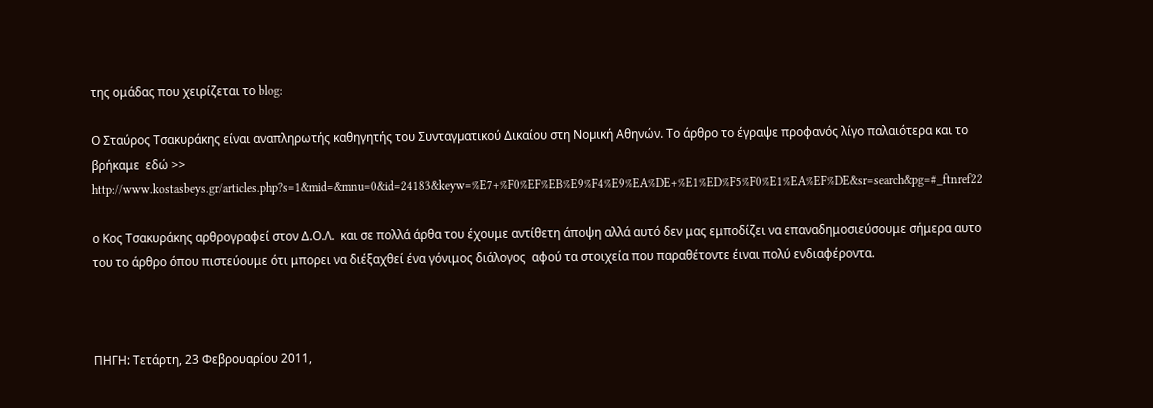της ομάδας που χειρίζεται το blog:

Ο Σταύρος Τσακυράκης είναι αναπληρωτής καθηγητής του Συνταγµατικού Δικαίου στη Νοµική Αθηνών. Το άρθρο το έγραψε προφανός λίγο παλαιότερα και το βρήκαμε  εδώ >>  http://www.kostasbeys.gr/articles.php?s=1&mid=&mnu=0&id=24183&keyw=%E7+%F0%EF%EB%E9%F4%E9%EA%DE+%E1%ED%F5%F0%E1%EA%EF%DE&sr=search&pg=#_ftnref22

ο Κος Τσακυράκης αρθρογραφεί στον Δ.Ο.Λ.  και σε πολλά άρθα του έχουμε αντίθετη άποψη αλλά αυτό δεν μας εμποδίζει να επαναδημοσιεύσουμε σήμερα αυτο του το άρθρο όπου πιστεύουμε ότι μπορει να διέξαχθεί ένα γόνιμος διάλογος  αφού τα στοιχεία που παραθέτοντε έιναι πολύ ενδιαφέροντα.



ΠΗΓΗ: Τετάρτη, 23 Φεβρουαρίου 2011,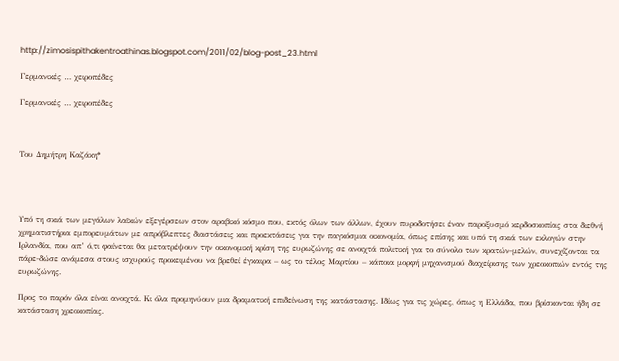http://zimosispithakentroathinas.blogspot.com/2011/02/blog-post_23.html

Γερμανικές … χειροπέδες

Γερμανικές … χειροπέδες



Του Δημήτρη Καζάκη*




Υπό τη σκιά των μεγάλων λαϊκών εξεγέρσεων στον αραβικό κόσμο που, εκτός όλων των άλλων, έχουν πυροδοτήσει έναν παροξυσμό κερδοσκοπίας στα διεθνή χρηματιστήρια εμπορευμάτων με απρόβλεπτες διαστάσεις και προεκτάσεις για την παγκόσμια οικονομία, όπως επίσης και υπό τη σκιά των εκλογών στην Ιρλανδία, που απ’ ό,τι φαίνεται θα μετατρέψουν την οικονομική κρίση της ευρωζώνης σε ανοιχτά πολιτική για το σύνολο των κρατών-μελών, συνεχίζονται τα πάρε-δώσε ανάμεσα στους ισχυρούς προκειμένου να βρεθεί έγκαιρα – ως το τέλος Μαρτίου – κάποια μορφή μηχανισμού διαχείρισης των χρεοκοπιών εντός της ευρωζώνης.

Προς το παρόν όλα είναι ανοιχτά. Κι όλα προμηνύουν μια δραματική επιδείνωση της κατάστασης. Ιδίως για τις χώρες, όπως η Ελλάδα, που βρίσκονται ήδη σε κατάσταση χρεοκοπίας.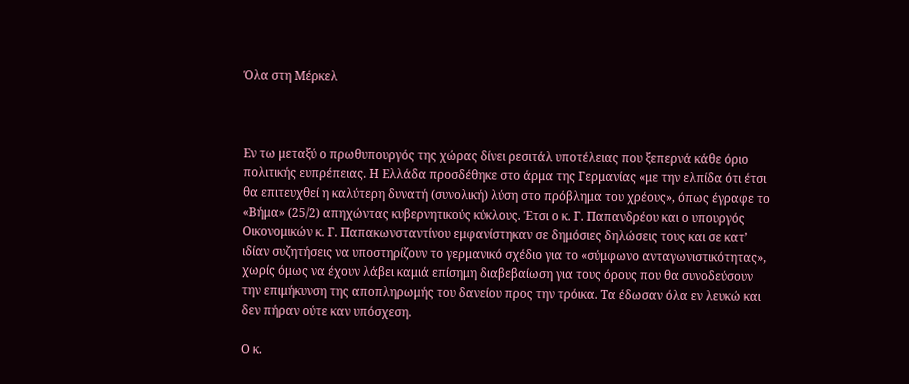Όλα στη Μέρκελ



Εν τω μεταξύ ο πρωθυπουργός της χώρας δίνει ρεσιτάλ υποτέλειας που ξεπερνά κάθε όριο πολιτικής ευπρέπειας. Η Ελλάδα προσδέθηκε στο άρμα της Γερμανίας «με την ελπίδα ότι έτσι θα επιτευχθεί η καλύτερη δυνατή (συνολική) λύση στο πρόβλημα του χρέους», όπως έγραφε το «Βήμα» (25/2) απηχώντας κυβερνητικούς κύκλους. Έτσι ο κ. Γ. Παπανδρέου και ο υπουργός Οικονομικών κ. Γ. Παπακωνσταντίνου εμφανίστηκαν σε δημόσιες δηλώσεις τους και σε κατ’ ιδίαν συζητήσεις να υποστηρίζουν το γερμανικό σχέδιο για το «σύμφωνο ανταγωνιστικότητας», χωρίς όμως να έχουν λάβει καμιά επίσημη διαβεβαίωση για τους όρους που θα συνοδεύσουν την επιμήκυνση της αποπληρωμής του δανείου προς την τρόικα. Τα έδωσαν όλα εν λευκώ και δεν πήραν ούτε καν υπόσχεση.

Ο κ.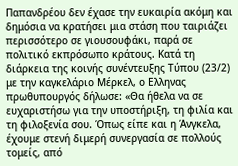Παπανδρέου δεν έχασε την ευκαιρία ακόμη και δημόσια να κρατήσει μια στάση που ταιριάζει περισσότερο σε γιουσουφάκι, παρά σε πολιτικό εκπρόσωπο κράτους. Κατά τη διάρκεια της κοινής συνέντευξης Τύπου (23/2) με την καγκελάριο Μέρκελ, ο Ελληνας πρωθυπουργός δήλωσε: «Θα ήθελα να σε ευχαριστήσω για την υποστήριξη, τη φιλία και τη φιλοξενία σου. Όπως είπε και η Άνγκελα, έχουμε στενή διμερή συνεργασία σε πολλούς τομείς, από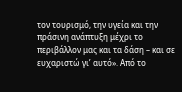τον τουρισμό, την υγεία και την πράσινη ανάπτυξη μέχρι το περιβάλλον μας και τα δάση – και σε ευχαριστώ γι’ αυτό». Από το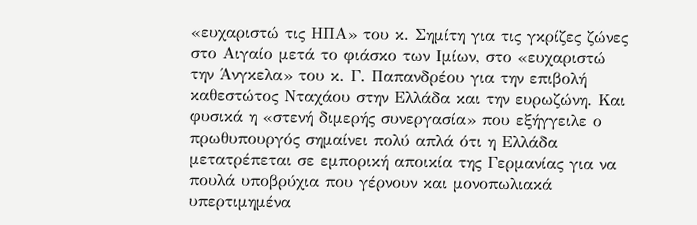«ευχαριστώ τις ΗΠΑ» του κ. Σημίτη για τις γκρίζες ζώνες στο Αιγαίο μετά το φιάσκο των Ιμίων, στο «ευχαριστώ την Άνγκελα» του κ. Γ. Παπανδρέου για την επιβολή καθεστώτος Νταχάου στην Ελλάδα και την ευρωζώνη. Και φυσικά η «στενή διμερής συνεργασία» που εξήγγειλε ο πρωθυπουργός σημαίνει πολύ απλά ότι η Ελλάδα μετατρέπεται σε εμπορική αποικία της Γερμανίας για να πουλά υποβρύχια που γέρνουν και μονοπωλιακά υπερτιμημένα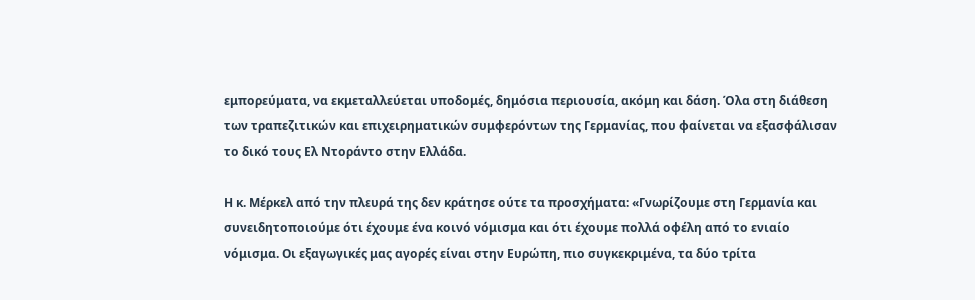εμπορεύματα, να εκμεταλλεύεται υποδομές, δημόσια περιουσία, ακόμη και δάση. Όλα στη διάθεση των τραπεζιτικών και επιχειρηματικών συμφερόντων της Γερμανίας, που φαίνεται να εξασφάλισαν το δικό τους Ελ Ντοράντο στην Ελλάδα.

Η κ. Μέρκελ από την πλευρά της δεν κράτησε ούτε τα προσχήματα: «Γνωρίζουμε στη Γερμανία και συνειδητοποιούμε ότι έχουμε ένα κοινό νόμισμα και ότι έχουμε πολλά οφέλη από το ενιαίο νόμισμα. Οι εξαγωγικές μας αγορές είναι στην Ευρώπη, πιο συγκεκριμένα, τα δύο τρίτα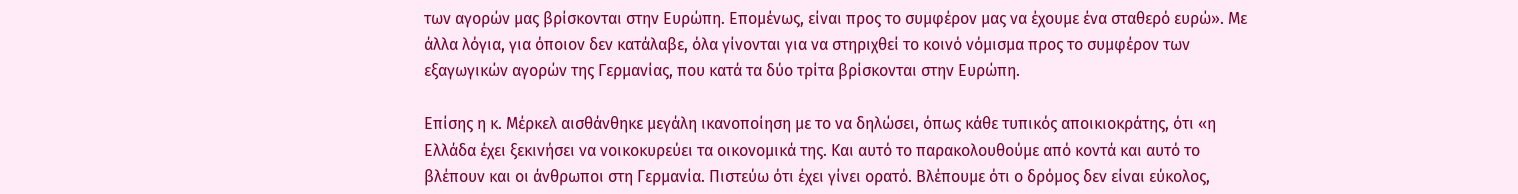των αγορών μας βρίσκονται στην Ευρώπη. Επομένως, είναι προς το συμφέρον μας να έχουμε ένα σταθερό ευρώ». Με άλλα λόγια, για όποιον δεν κατάλαβε, όλα γίνονται για να στηριχθεί το κοινό νόμισμα προς το συμφέρον των εξαγωγικών αγορών της Γερμανίας, που κατά τα δύο τρίτα βρίσκονται στην Ευρώπη.

Επίσης η κ. Μέρκελ αισθάνθηκε μεγάλη ικανοποίηση με το να δηλώσει, όπως κάθε τυπικός αποικιοκράτης, ότι «η Ελλάδα έχει ξεκινήσει να νοικοκυρεύει τα οικονομικά της. Και αυτό το παρακολουθούμε από κοντά και αυτό το βλέπουν και οι άνθρωποι στη Γερμανία. Πιστεύω ότι έχει γίνει ορατό. Βλέπουμε ότι ο δρόμος δεν είναι εύκολος,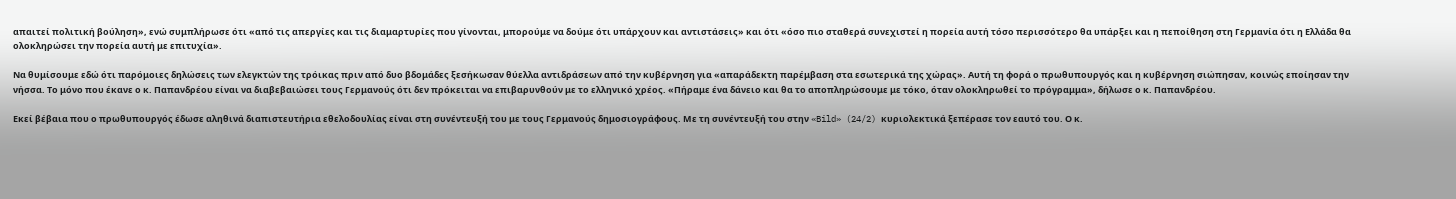απαιτεί πολιτική βούληση», ενώ συμπλήρωσε ότι «από τις απεργίες και τις διαμαρτυρίες που γίνονται, μπορούμε να δούμε ότι υπάρχουν και αντιστάσεις» και ότι «όσο πιο σταθερά συνεχιστεί η πορεία αυτή τόσο περισσότερο θα υπάρξει και η πεποίθηση στη Γερμανία ότι η Ελλάδα θα ολοκληρώσει την πορεία αυτή με επιτυχία».

Να θυμίσουμε εδώ ότι παρόμοιες δηλώσεις των ελεγκτών της τρόικας πριν από δυο βδομάδες ξεσήκωσαν θύελλα αντιδράσεων από την κυβέρνηση για «απαράδεκτη παρέμβαση στα εσωτερικά της χώρας». Αυτή τη φορά ο πρωθυπουργός και η κυβέρνηση σιώπησαν, κοινώς εποίησαν την νήσσα. Το μόνο που έκανε ο κ. Παπανδρέου είναι να διαβεβαιώσει τους Γερμανούς ότι δεν πρόκειται να επιβαρυνθούν με το ελληνικό χρέος. «Πήραμε ένα δάνειο και θα το αποπληρώσουμε με τόκο, όταν ολοκληρωθεί το πρόγραμμα», δήλωσε ο κ. Παπανδρέου.

Εκεί βέβαια που ο πρωθυπουργός έδωσε αληθινά διαπιστευτήρια εθελοδουλίας είναι στη συνέντευξή του με τους Γερμανούς δημοσιογράφους. Με τη συνέντευξή του στην «Bild» (24/2) κυριολεκτικά ξεπέρασε τον εαυτό του. Ο κ.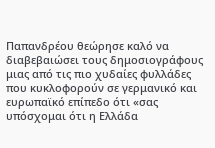Παπανδρέου θεώρησε καλό να διαβεβαιώσει τους δημοσιογράφους μιας από τις πιο χυδαίες φυλλάδες που κυκλοφορούν σε γερμανικό και ευρωπαϊκό επίπεδο ότι «σας υπόσχομαι ότι η Ελλάδα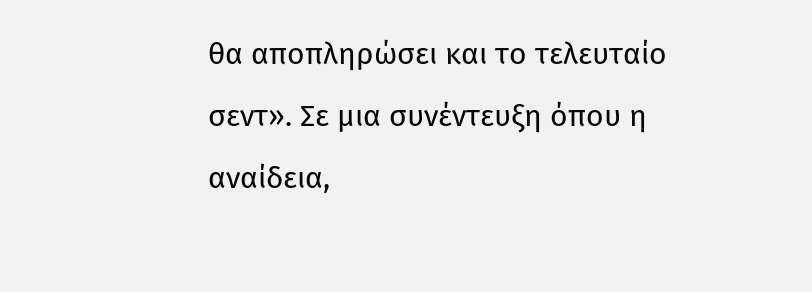θα αποπληρώσει και το τελευταίο σεντ». Σε μια συνέντευξη όπου η αναίδεια,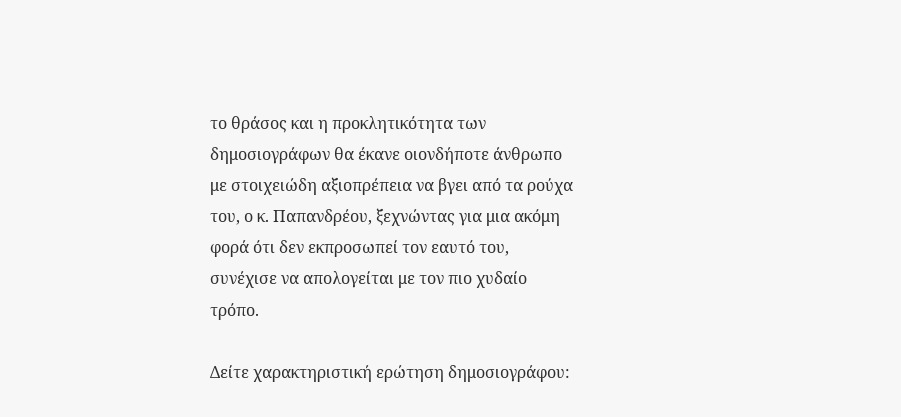το θράσος και η προκλητικότητα των δημοσιογράφων θα έκανε οιονδήποτε άνθρωπο με στοιχειώδη αξιοπρέπεια να βγει από τα ρούχα του, ο κ. Παπανδρέου, ξεχνώντας για μια ακόμη φορά ότι δεν εκπροσωπεί τον εαυτό του, συνέχισε να απολογείται με τον πιο χυδαίο τρόπο.

Δείτε χαρακτηριστική ερώτηση δημοσιογράφου: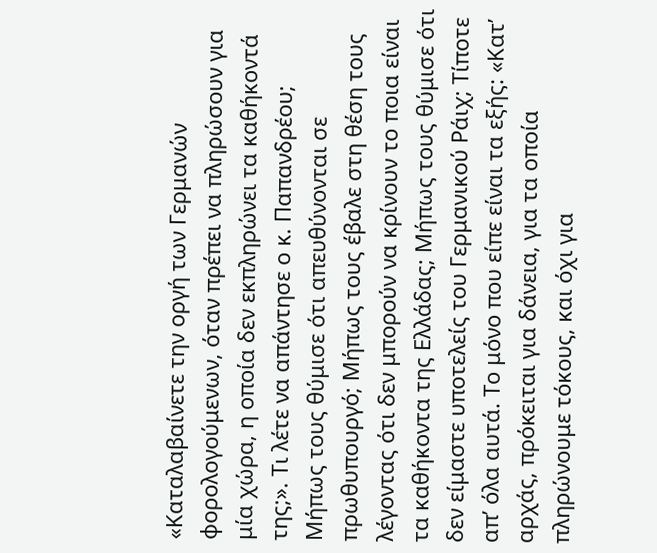«Καταλαβαίνετε την οργή των Γερμανών φορολογούμενων, όταν πρέπει να πληρώσουν για μία χώρα, η οποία δεν εκπληρώνει τα καθήκοντά της;». Τι λέτε να απάντησε ο κ. Παπανδρέου; Μήπως τους θύμισε ότι απευθύνονται σε πρωθυπουργό; Μήπως τους έβαλε στη θέση τους λέγοντας ότι δεν μπορούν να κρίνουν το ποια είναι τα καθήκοντα της Ελλάδας; Μήπως τους θύμισε ότι δεν είμαστε υποτελείς του Γερμανικού Ράιχ; Τίποτε απ’ όλα αυτά. Το μόνο που είπε είναι τα εξής: «Κατ’ αρχάς, πρόκειται για δάνεια, για τα οποία πληρώνουμε τόκους, και όχι για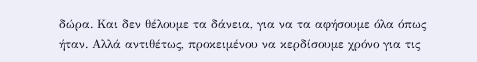δώρα. Και δεν θέλουμε τα δάνεια, για να τα αφήσουμε όλα όπως ήταν. Αλλά αντιθέτως, προκειμένου να κερδίσουμε χρόνο για τις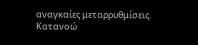αναγκαίες μεταρρυθμίσεις. Κατανοώ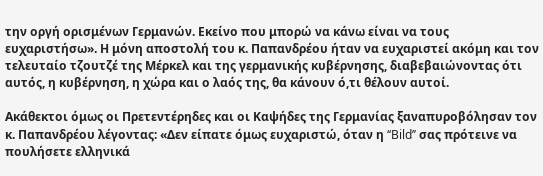την οργή ορισμένων Γερμανών. Εκείνο που μπορώ να κάνω είναι να τους ευχαριστήσω». Η μόνη αποστολή του κ. Παπανδρέου ήταν να ευχαριστεί ακόμη και τον τελευταίο τζουτζέ της Μέρκελ και της γερμανικής κυβέρνησης, διαβεβαιώνοντας ότι αυτός, η κυβέρνηση, η χώρα και ο λαός της, θα κάνουν ό,τι θέλουν αυτοί.

Ακάθεκτοι όμως οι Πρετεντέρηδες και οι Καψήδες της Γερμανίας ξαναπυροβόλησαν τον κ. Παπανδρέου λέγοντας: «Δεν είπατε όμως ευχαριστώ, όταν η ‘‘Bild’’ σας πρότεινε να πουλήσετε ελληνικά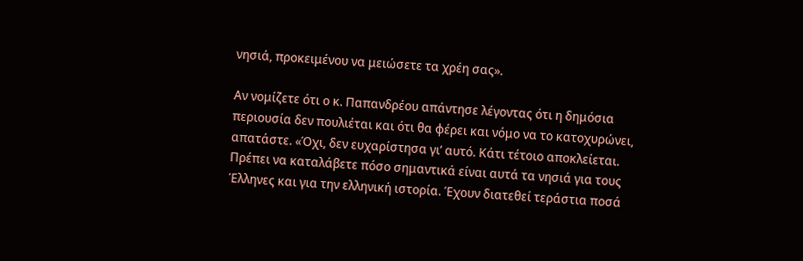νησιά, προκειμένου να μειώσετε τα χρέη σας».

Αν νομίζετε ότι ο κ. Παπανδρέου απάντησε λέγοντας ότι η δημόσια περιουσία δεν πουλιέται και ότι θα φέρει και νόμο να το κατοχυρώνει, απατάστε. «Όχι, δεν ευχαρίστησα γι’ αυτό. Κάτι τέτοιο αποκλείεται. Πρέπει να καταλάβετε πόσο σημαντικά είναι αυτά τα νησιά για τους Έλληνες και για την ελληνική ιστορία. Έχουν διατεθεί τεράστια ποσά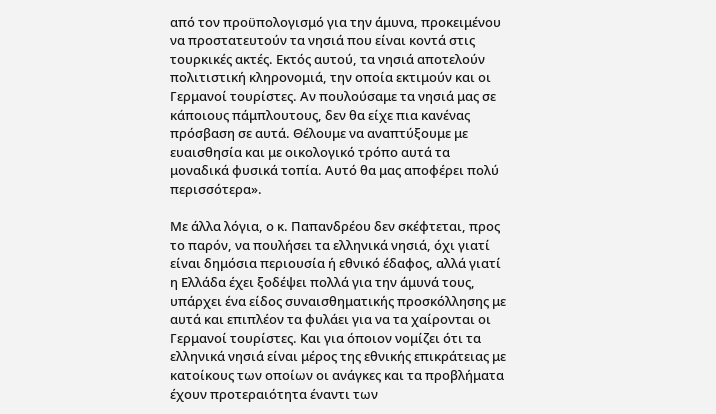από τον προϋπολογισμό για την άμυνα, προκειμένου να προστατευτούν τα νησιά που είναι κοντά στις τουρκικές ακτές. Εκτός αυτού, τα νησιά αποτελούν πολιτιστική κληρονομιά, την οποία εκτιμούν και οι Γερμανοί τουρίστες. Αν πουλούσαμε τα νησιά μας σε κάποιους πάμπλουτους, δεν θα είχε πια κανένας πρόσβαση σε αυτά. Θέλουμε να αναπτύξουμε με ευαισθησία και με οικολογικό τρόπο αυτά τα μοναδικά φυσικά τοπία. Αυτό θα μας αποφέρει πολύ περισσότερα».

Με άλλα λόγια, ο κ. Παπανδρέου δεν σκέφτεται, προς το παρόν, να πουλήσει τα ελληνικά νησιά, όχι γιατί είναι δημόσια περιουσία ή εθνικό έδαφος, αλλά γιατί η Ελλάδα έχει ξοδέψει πολλά για την άμυνά τους, υπάρχει ένα είδος συναισθηματικής προσκόλλησης με αυτά και επιπλέον τα φυλάει για να τα χαίρονται οι Γερμανοί τουρίστες. Και για όποιον νομίζει ότι τα ελληνικά νησιά είναι μέρος της εθνικής επικράτειας με κατοίκους των οποίων οι ανάγκες και τα προβλήματα έχουν προτεραιότητα έναντι των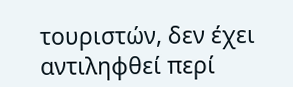τουριστών, δεν έχει αντιληφθεί περί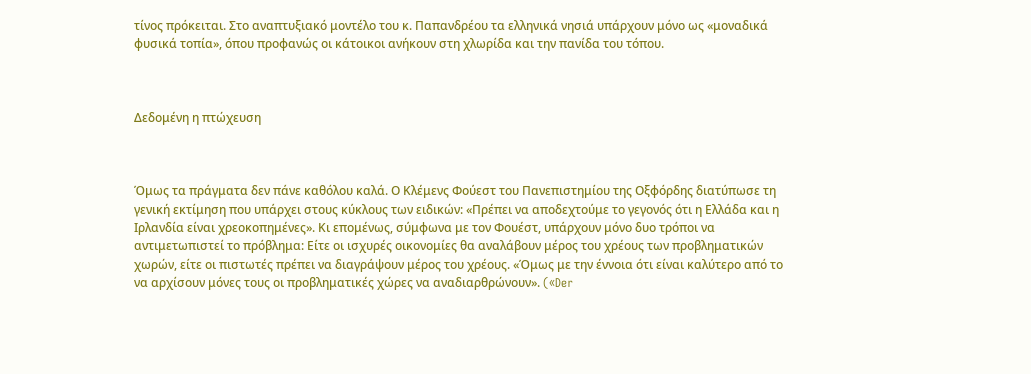τίνος πρόκειται. Στο αναπτυξιακό μοντέλο του κ. Παπανδρέου τα ελληνικά νησιά υπάρχουν μόνο ως «μοναδικά φυσικά τοπία», όπου προφανώς οι κάτοικοι ανήκουν στη χλωρίδα και την πανίδα του τόπου.



Δεδομένη η πτώχευση



Όμως τα πράγματα δεν πάνε καθόλου καλά. Ο Κλέμενς Φούεστ του Πανεπιστημίου της Οξφόρδης διατύπωσε τη γενική εκτίμηση που υπάρχει στους κύκλους των ειδικών: «Πρέπει να αποδεχτούμε το γεγονός ότι η Ελλάδα και η Ιρλανδία είναι χρεοκοπημένες». Κι επομένως, σύμφωνα με τον Φουέστ, υπάρχουν μόνο δυο τρόποι να αντιμετωπιστεί το πρόβλημα: Είτε οι ισχυρές οικονομίες θα αναλάβουν μέρος του χρέους των προβληματικών χωρών, είτε οι πιστωτές πρέπει να διαγράψουν μέρος του χρέους. «Όμως με την έννοια ότι είναι καλύτερο από το να αρχίσουν μόνες τους οι προβληματικές χώρες να αναδιαρθρώνουν». («Der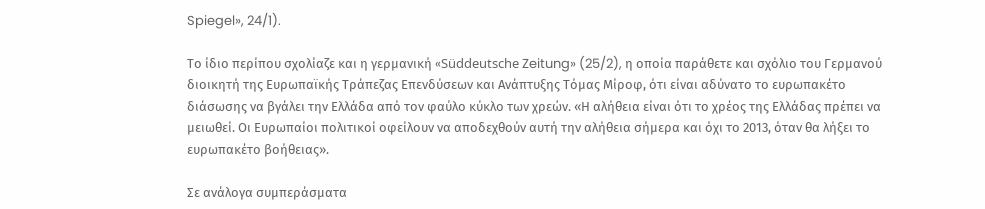Spiegel», 24/1).

Το ίδιο περίπου σχολίαζε και η γερμανική «Süddeutsche Zeitung» (25/2), η οποία παράθετε και σχόλιο του Γερμανού διοικητή της Ευρωπαϊκής Τράπεζας Επενδύσεων και Ανάπτυξης Τόμας Μίροφ, ότι είναι αδύνατο το ευρωπακέτο διάσωσης να βγάλει την Ελλάδα από τον φαύλο κύκλο των χρεών. «Η αλήθεια είναι ότι το χρέος της Ελλάδας πρέπει να μειωθεί. Οι Ευρωπαίοι πολιτικοί οφείλουν να αποδεχθούν αυτή την αλήθεια σήμερα και όχι το 2013, όταν θα λήξει το ευρωπακέτο βοήθειας».

Σε ανάλογα συμπεράσματα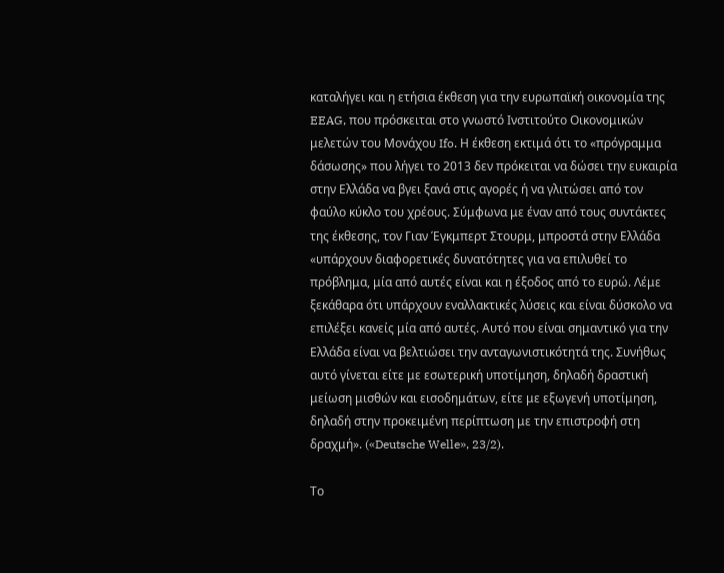καταλήγει και η ετήσια έκθεση για την ευρωπαϊκή οικονομία της EEAG, που πρόσκειται στο γνωστό Ινστιτούτο Οικονομικών μελετών του Μονάχου Ifo. Η έκθεση εκτιμά ότι το «πρόγραμμα δάσωσης» που λήγει το 2013 δεν πρόκειται να δώσει την ευκαιρία στην Ελλάδα να βγει ξανά στις αγορές ή να γλιτώσει από τον φαύλο κύκλο του χρέους. Σύμφωνα με έναν από τους συντάκτες της έκθεσης, τον Γιαν Έγκμπερτ Στουρμ, μπροστά στην Ελλάδα «υπάρχουν διαφορετικές δυνατότητες για να επιλυθεί το πρόβλημα, μία από αυτές είναι και η έξοδος από το ευρώ. Λέμε ξεκάθαρα ότι υπάρχουν εναλλακτικές λύσεις και είναι δύσκολο να επιλέξει κανείς μία από αυτές. Αυτό που είναι σημαντικό για την Ελλάδα είναι να βελτιώσει την ανταγωνιστικότητά της. Συνήθως αυτό γίνεται είτε με εσωτερική υποτίμηση, δηλαδή δραστική μείωση μισθών και εισοδημάτων, είτε με εξωγενή υποτίμηση, δηλαδή στην προκειμένη περίπτωση με την επιστροφή στη δραχμή». («Deutsche Welle», 23/2).

Το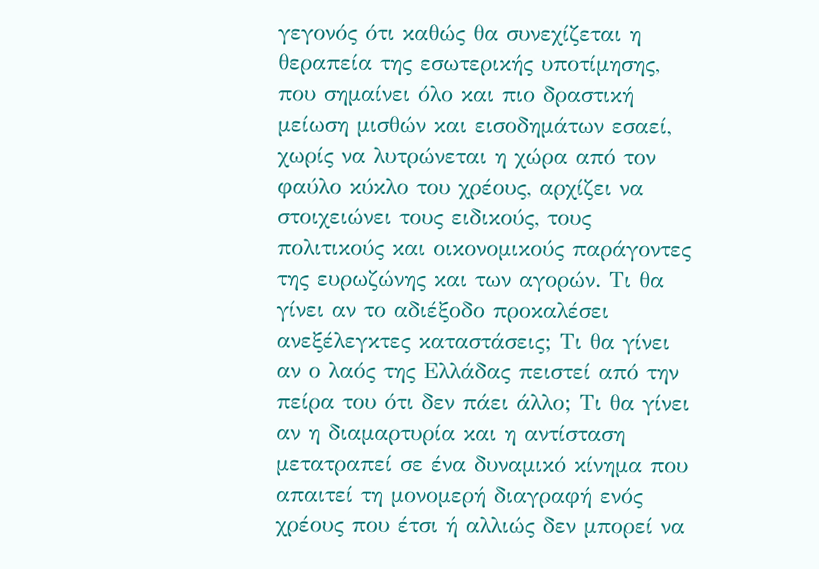γεγονός ότι καθώς θα συνεχίζεται η θεραπεία της εσωτερικής υποτίμησης, που σημαίνει όλο και πιο δραστική μείωση μισθών και εισοδημάτων εσαεί, χωρίς να λυτρώνεται η χώρα από τον φαύλο κύκλο του χρέους, αρχίζει να στοιχειώνει τους ειδικούς, τους πολιτικούς και οικονομικούς παράγοντες της ευρωζώνης και των αγορών. Τι θα γίνει αν το αδιέξοδο προκαλέσει ανεξέλεγκτες καταστάσεις; Τι θα γίνει αν ο λαός της Ελλάδας πειστεί από την πείρα του ότι δεν πάει άλλο; Τι θα γίνει αν η διαμαρτυρία και η αντίσταση μετατραπεί σε ένα δυναμικό κίνημα που απαιτεί τη μονομερή διαγραφή ενός χρέους που έτσι ή αλλιώς δεν μπορεί να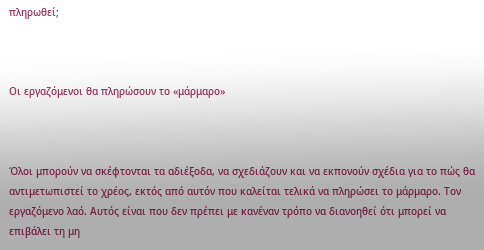πληρωθεί;



Οι εργαζόμενοι θα πληρώσουν το «μάρμαρο»



Όλοι μπορούν να σκέφτονται τα αδιέξοδα, να σχεδιάζουν και να εκπονούν σχέδια για το πώς θα αντιμετωπιστεί το χρέος, εκτός από αυτόν που καλείται τελικά να πληρώσει το μάρμαρο. Τον εργαζόμενο λαό. Αυτός είναι που δεν πρέπει με κανέναν τρόπο να διανοηθεί ότι μπορεί να επιβάλει τη μη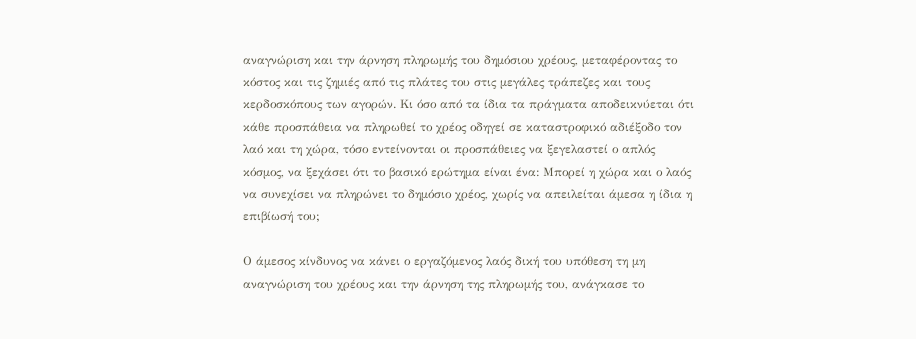αναγνώριση και την άρνηση πληρωμής του δημόσιου χρέους, μεταφέροντας το κόστος και τις ζημιές από τις πλάτες του στις μεγάλες τράπεζες και τους κερδοσκόπους των αγορών. Κι όσο από τα ίδια τα πράγματα αποδεικνύεται ότι κάθε προσπάθεια να πληρωθεί το χρέος οδηγεί σε καταστροφικό αδιέξοδο τον λαό και τη χώρα, τόσο εντείνονται οι προσπάθειες να ξεγελαστεί ο απλός κόσμος, να ξεχάσει ότι το βασικό ερώτημα είναι ένα: Μπορεί η χώρα και ο λαός να συνεχίσει να πληρώνει το δημόσιο χρέος, χωρίς να απειλείται άμεσα η ίδια η επιβίωσή του;

Ο άμεσος κίνδυνος να κάνει ο εργαζόμενος λαός δική του υπόθεση τη μη αναγνώριση του χρέους και την άρνηση της πληρωμής του, ανάγκασε το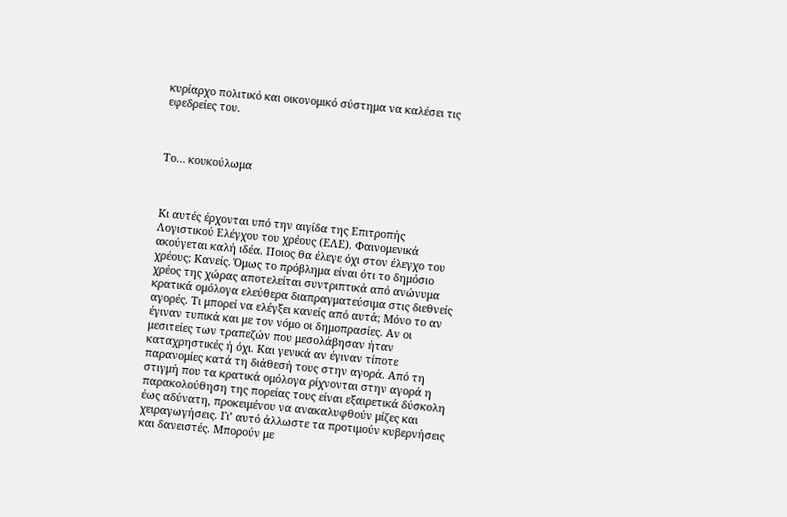κυρίαρχο πολιτικό και οικονομικό σύστημα να καλέσει τις εφεδρείες του.



Το… κουκούλωμα



Κι αυτές έρχονται υπό την αιγίδα της Επιτροπής Λογιστικού Ελέγχου του χρέους (ΕΛΕ). Φαινομενικά ακούγεται καλή ιδέα. Ποιος θα έλεγε όχι στον έλεγχο του χρέους; Κανείς. Όμως το πρόβλημα είναι ότι το δημόσιο χρέος της χώρας αποτελείται συντριπτικά από ανώνυμα κρατικά ομόλογα ελεύθερα διαπραγματεύσιμα στις διεθνείς αγορές. Τι μπορεί να ελέγξει κανείς από αυτά; Μόνο το αν έγιναν τυπικά και με τον νόμο οι δημοπρασίες. Αν οι μεσιτείες των τραπεζών που μεσολάβησαν ήταν καταχρηστικές ή όχι. Και γενικά αν έγιναν τίποτε παρανομίες κατά τη διάθεσή τους στην αγορά. Από τη στιγμή που τα κρατικά ομόλογα ρίχνονται στην αγορά η παρακολούθηση της πορείας τους είναι εξαιρετικά δύσκολη έως αδύνατη, προκειμένου να ανακαλυφθούν μίζες και χειραγωγήσεις. Γι’ αυτό άλλωστε τα προτιμούν κυβερνήσεις και δανειστές. Μπορούν με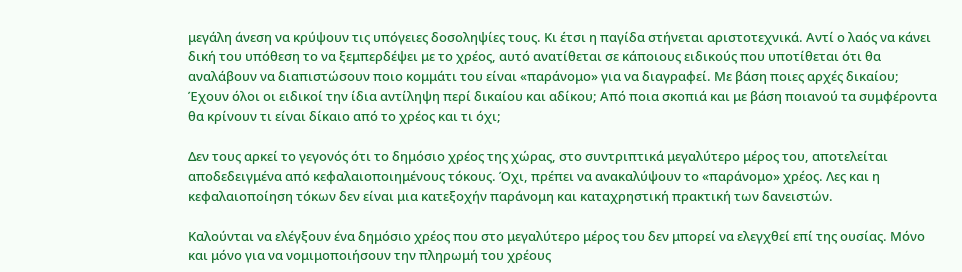μεγάλη άνεση να κρύψουν τις υπόγειες δοσοληψίες τους. Κι έτσι η παγίδα στήνεται αριστοτεχνικά. Αντί ο λαός να κάνει δική του υπόθεση το να ξεμπερδέψει με το χρέος, αυτό ανατίθεται σε κάποιους ειδικούς που υποτίθεται ότι θα αναλάβουν να διαπιστώσουν ποιο κομμάτι του είναι «παράνομο» για να διαγραφεί. Με βάση ποιες αρχές δικαίου; Έχουν όλοι οι ειδικοί την ίδια αντίληψη περί δικαίου και αδίκου; Από ποια σκοπιά και με βάση ποιανού τα συμφέροντα θα κρίνουν τι είναι δίκαιο από το χρέος και τι όχι;

Δεν τους αρκεί το γεγονός ότι το δημόσιο χρέος της χώρας, στο συντριπτικά μεγαλύτερο μέρος του, αποτελείται αποδεδειγμένα από κεφαλαιοποιημένους τόκους. Όχι, πρέπει να ανακαλύψουν το «παράνομο» χρέος. Λες και η κεφαλαιοποίηση τόκων δεν είναι μια κατεξοχήν παράνομη και καταχρηστική πρακτική των δανειστών.

Καλούνται να ελέγξουν ένα δημόσιο χρέος που στο μεγαλύτερο μέρος του δεν μπορεί να ελεγχθεί επί της ουσίας. Μόνο και μόνο για να νομιμοποιήσουν την πληρωμή του χρέους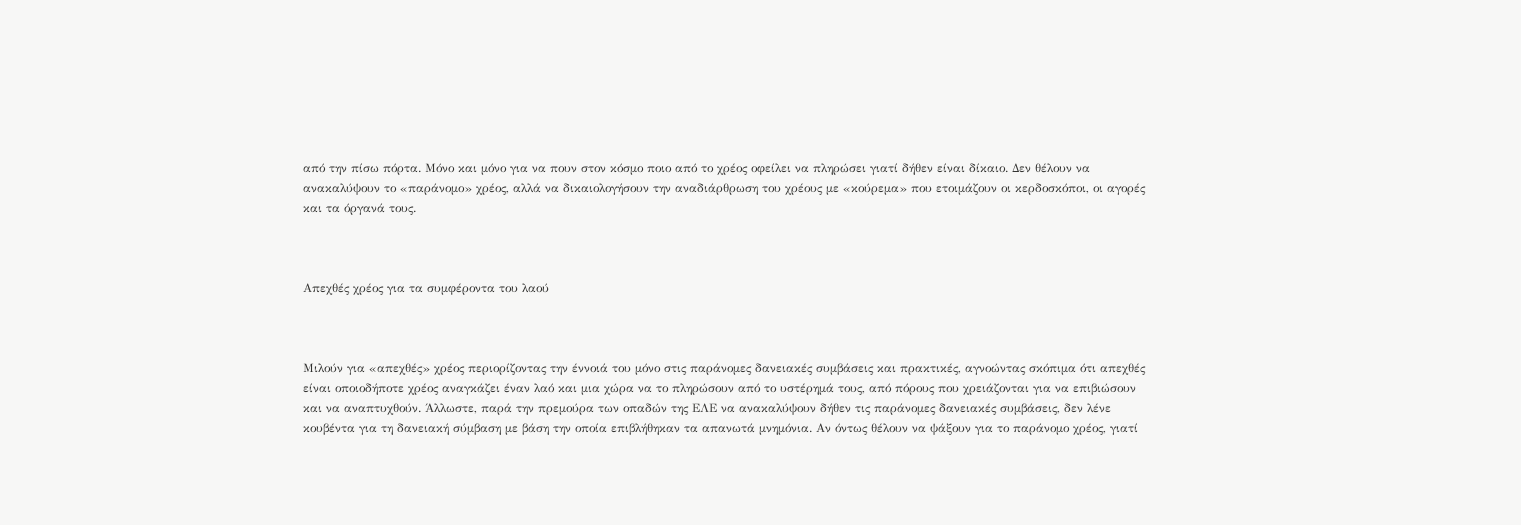από την πίσω πόρτα. Μόνο και μόνο για να πουν στον κόσμο ποιο από το χρέος οφείλει να πληρώσει γιατί δήθεν είναι δίκαιο. Δεν θέλουν να ανακαλύψουν το «παράνομο» χρέος, αλλά να δικαιολογήσουν την αναδιάρθρωση του χρέους με «κούρεμα» που ετοιμάζουν οι κερδοσκόποι, οι αγορές και τα όργανά τους.



Απεχθές χρέος για τα συμφέροντα του λαού



Μιλούν για «απεχθές» χρέος περιορίζοντας την έννοιά του μόνο στις παράνομες δανειακές συμβάσεις και πρακτικές, αγνοώντας σκόπιμα ότι απεχθές είναι οποιοδήποτε χρέος αναγκάζει έναν λαό και μια χώρα να το πληρώσουν από το υστέρημά τους, από πόρους που χρειάζονται για να επιβιώσουν και να αναπτυχθούν. Άλλωστε, παρά την πρεμούρα των οπαδών της ΕΛΕ να ανακαλύψουν δήθεν τις παράνομες δανειακές συμβάσεις, δεν λένε κουβέντα για τη δανειακή σύμβαση με βάση την οποία επιβλήθηκαν τα απανωτά μνημόνια. Αν όντως θέλουν να ψάξουν για το παράνομο χρέος, γιατί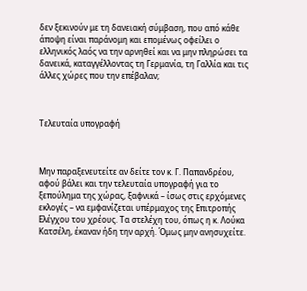δεν ξεκινούν με τη δανειακή σύμβαση, που από κάθε άποψη είναι παράνομη και επομένως οφείλει ο ελληνικός λαός να την αρνηθεί και να μην πληρώσει τα δανεικά, καταγγέλλοντας τη Γερμανία, τη Γαλλία και τις άλλες χώρες που την επέβαλαν;



Τελευταία υπογραφή



Μην παραξενευτείτε αν δείτε τον κ. Γ. Παπανδρέου, αφού βάλει και την τελευταία υπογραφή για το ξεπούλημα της χώρας, ξαφνικά – ίσως στις ερχόμενες εκλογές – να εμφανίζεται υπέρμαχος της Επιτροπής Ελέγχου του χρέους. Τα στελέχη του, όπως η κ. Λούκα Κατσέλη, έκαναν ήδη την αρχή. Όμως μην ανησυχείτε.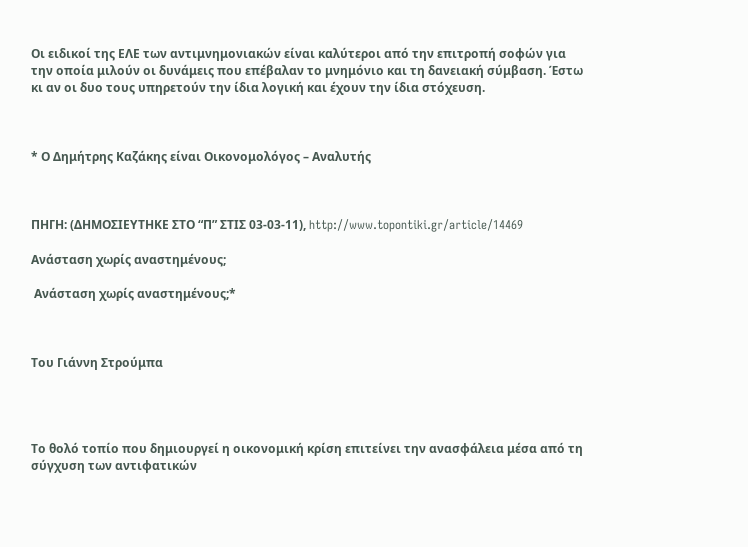Οι ειδικοί της ΕΛΕ των αντιμνημονιακών είναι καλύτεροι από την επιτροπή σοφών για την οποία μιλούν οι δυνάμεις που επέβαλαν το μνημόνιο και τη δανειακή σύμβαση. Έστω κι αν οι δυο τους υπηρετούν την ίδια λογική και έχουν την ίδια στόχευση.



* Ο Δημήτρης Καζάκης είναι Οικονομολόγος – Αναλυτής



ΠΗΓΗ: (ΔΗΜΟΣΙΕΥΤΗΚΕ ΣΤΟ “Π” ΣΤΙΣ 03-03-11), http://www.topontiki.gr/article/14469

Ανάσταση χωρίς αναστημένους;

 Ανάσταση χωρίς αναστημένους;*



Του Γιάννη Στρούμπα




Το θολό τοπίο που δημιουργεί η οικονομική κρίση επιτείνει την ανασφάλεια μέσα από τη σύγχυση των αντιφατικών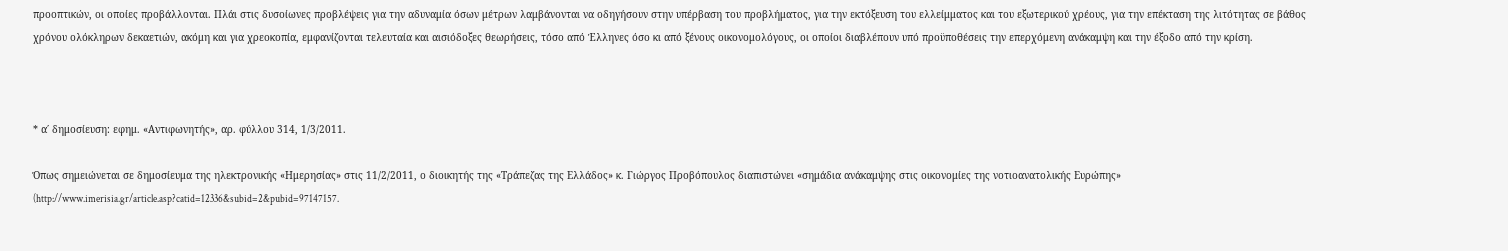προοπτικών, οι οποίες προβάλλονται. Πλάι στις δυσοίωνες προβλέψεις για την αδυναμία όσων μέτρων λαμβάνονται να οδηγήσουν στην υπέρβαση του προβλήματος, για την εκτόξευση του ελλείμματος και του εξωτερικού χρέους, για την επέκταση της λιτότητας σε βάθος χρόνου ολόκληρων δεκαετιών, ακόμη και για χρεοκοπία, εμφανίζονται τελευταία και αισιόδοξες θεωρήσεις, τόσο από Έλληνες όσο κι από ξένους οικονομολόγους, οι οποίοι διαβλέπουν υπό προϋποθέσεις την επερχόμενη ανάκαμψη και την έξοδο από την κρίση.



* α΄ δημοσίευση: εφημ. «Αντιφωνητής», αρ. φύλλου 314, 1/3/2011.

Όπως σημειώνεται σε δημοσίευμα της ηλεκτρονικής «Ημερησίας» στις 11/2/2011, ο διοικητής της «Τράπεζας της Ελλάδος» κ. Γιώργος Προβόπουλος διαπιστώνει «σημάδια ανάκαμψης στις οικονομίες της νοτιοανατολικής Ευρώπης» (http://www.imerisia.gr/article.asp?catid=12336&subid=2&pubid=97147157.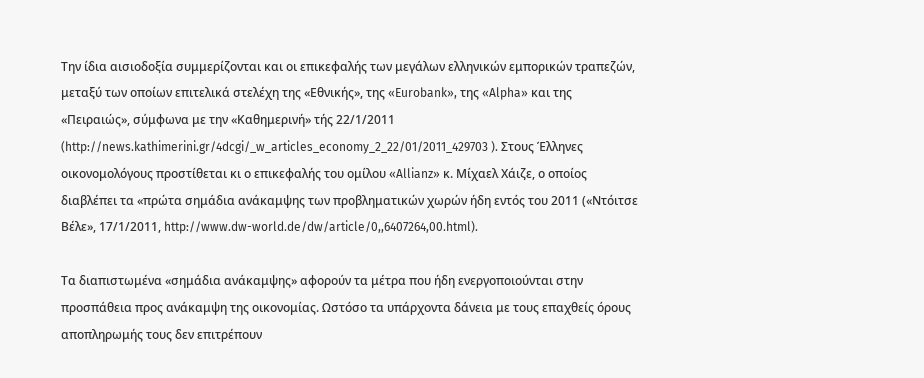Την ίδια αισιοδοξία συμμερίζονται και οι επικεφαλής των μεγάλων ελληνικών εμπορικών τραπεζών, μεταξύ των οποίων επιτελικά στελέχη της «Εθνικής», της «Eurobank», της «Alpha» και της «Πειραιώς», σύμφωνα με την «Καθημερινή» τής 22/1/2011 (http://news.kathimerini.gr/4dcgi/_w_articles_economy_2_22/01/2011_429703 ). Στους Έλληνες οικονομολόγους προστίθεται κι ο επικεφαλής του ομίλου «Allianz» κ. Μίχαελ Χάιζε, ο οποίος διαβλέπει τα «πρώτα σημάδια ανάκαμψης των προβληματικών χωρών ήδη εντός του 2011 («Ντόιτσε Βέλε», 17/1/2011, http://www.dw-world.de/dw/article/0,,6407264,00.html).

Τα διαπιστωμένα «σημάδια ανάκαμψης» αφορούν τα μέτρα που ήδη ενεργοποιούνται στην προσπάθεια προς ανάκαμψη της οικονομίας. Ωστόσο τα υπάρχοντα δάνεια με τους επαχθείς όρους αποπληρωμής τους δεν επιτρέπουν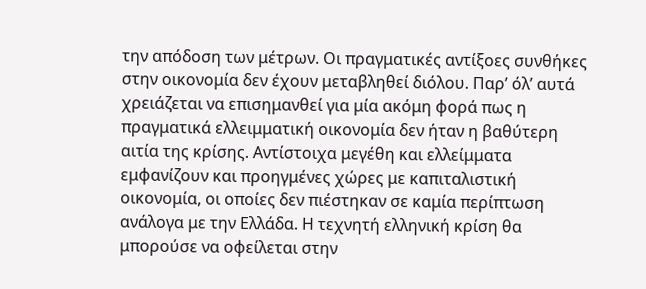την απόδοση των μέτρων. Οι πραγματικές αντίξοες συνθήκες στην οικονομία δεν έχουν μεταβληθεί διόλου. Παρ’ όλ’ αυτά χρειάζεται να επισημανθεί για μία ακόμη φορά πως η πραγματικά ελλειμματική οικονομία δεν ήταν η βαθύτερη αιτία της κρίσης. Αντίστοιχα μεγέθη και ελλείμματα εμφανίζουν και προηγμένες χώρες με καπιταλιστική οικονομία, οι οποίες δεν πιέστηκαν σε καμία περίπτωση ανάλογα με την Ελλάδα. Η τεχνητή ελληνική κρίση θα μπορούσε να οφείλεται στην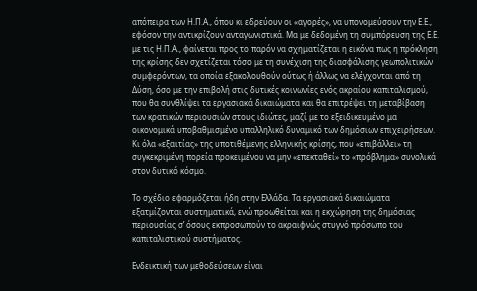απόπειρα των Η.Π.Α., όπου κι εδρεύουν οι «αγορές», να υπονομεύσουν την Ε.Ε., εφόσον την αντικρίζουν ανταγωνιστικά. Μα με δεδομένη τη συμπόρευση της Ε.Ε. με τις Η.Π.Α., φαίνεται προς το παρόν να σχηματίζεται η εικόνα πως η πρόκληση της κρίσης δεν σχετίζεται τόσο με τη συνέχιση της διασφάλισης γεωπολιτικών συμφερόντων, τα οποία εξακολουθούν ούτως ή άλλως να ελέγχονται από τη Δύση, όσο με την επιβολή στις δυτικές κοινωνίες ενός ακραίου καπιταλισμού, που θα συνθλίψει τα εργασιακά δικαιώματα και θα επιτρέψει τη μεταβίβαση των κρατικών περιουσιών στους ιδιώτες, μαζί με το εξειδικευμένο μα οικονομικά υποβαθμισμένο υπαλληλικό δυναμικό των δημόσιων επιχειρήσεων. Κι όλα «εξαιτίας» της υποτιθέμενης ελληνικής κρίσης, που «επιβάλλει» τη συγκεκριμένη πορεία προκειμένου να μην «επεκταθεί» το «πρόβλημα» συνολικά στον δυτικό κόσμο.

Το σχέδιο εφαρμόζεται ήδη στην Ελλάδα. Τα εργασιακά δικαιώματα εξατμίζονται συστηματικά, ενώ προωθείται και η εκχώρηση της δημόσιας περιουσίας σ’ όσους εκπροσωπούν το ακραιφνώς στυγνό πρόσωπο του καπιταλιστικού συστήματος.

Ενδεικτική των μεθοδεύσεων είναι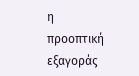η προοπτική εξαγοράς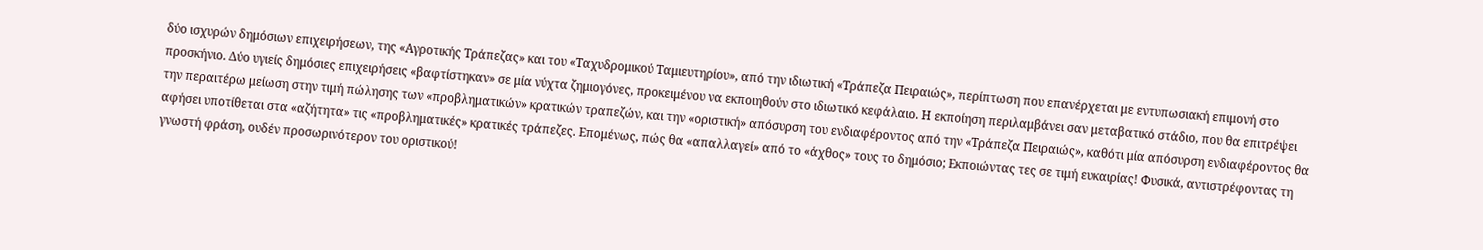δύο ισχυρών δημόσιων επιχειρήσεων, της «Αγροτικής Τράπεζας» και του «Ταχυδρομικού Ταμιευτηρίου», από την ιδιωτική «Τράπεζα Πειραιώς», περίπτωση που επανέρχεται με εντυπωσιακή επιμονή στο προσκήνιο. Δύο υγιείς δημόσιες επιχειρήσεις «βαφτίστηκαν» σε μία νύχτα ζημιογόνες, προκειμένου να εκποιηθούν στο ιδιωτικό κεφάλαιο. Η εκποίηση περιλαμβάνει σαν μεταβατικό στάδιο, που θα επιτρέψει την περαιτέρω μείωση στην τιμή πώλησης των «προβληματικών» κρατικών τραπεζών, και την «οριστική» απόσυρση του ενδιαφέροντος από την «Τράπεζα Πειραιώς», καθότι μία απόσυρση ενδιαφέροντος θα αφήσει υποτίθεται στα «αζήτητα» τις «προβληματικές» κρατικές τράπεζες. Επομένως, πώς θα «απαλλαγεί» από το «άχθος» τους το δημόσιο; Εκποιώντας τες σε τιμή ευκαιρίας! Φυσικά, αντιστρέφοντας τη γνωστή φράση, ουδέν προσωρινότερον του οριστικού!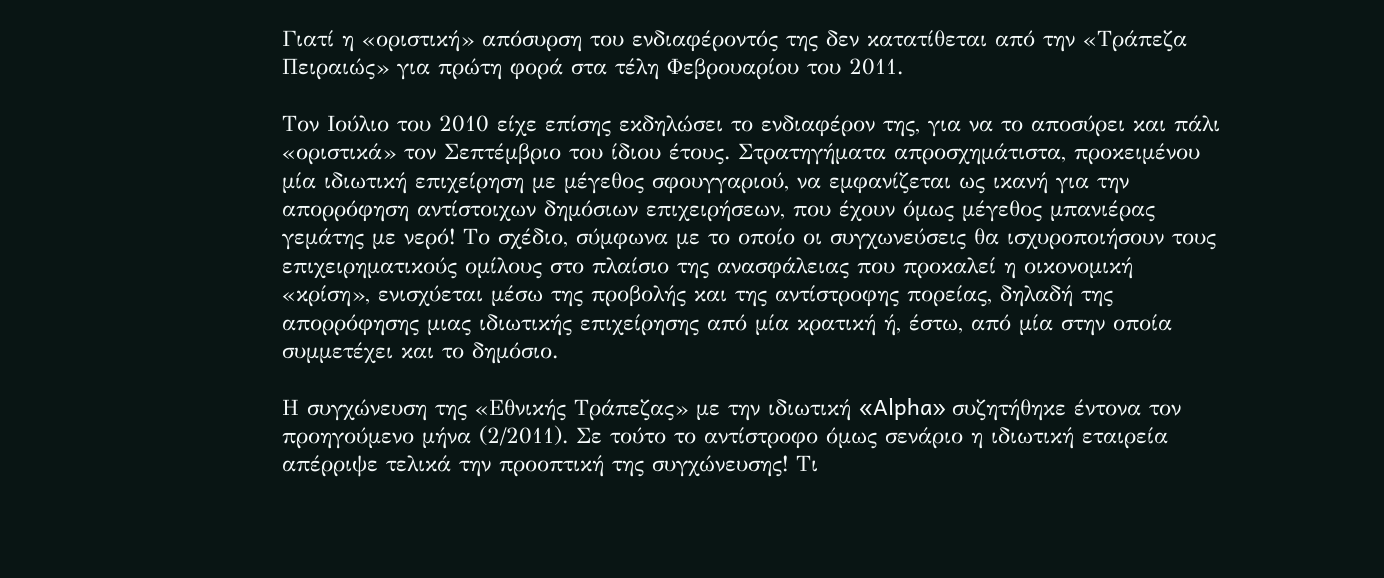Γιατί η «οριστική» απόσυρση του ενδιαφέροντός της δεν κατατίθεται από την «Τράπεζα Πειραιώς» για πρώτη φορά στα τέλη Φεβρουαρίου του 2011.

Τον Ιούλιο του 2010 είχε επίσης εκδηλώσει το ενδιαφέρον της, για να το αποσύρει και πάλι «οριστικά» τον Σεπτέμβριο του ίδιου έτους. Στρατηγήματα απροσχημάτιστα, προκειμένου μία ιδιωτική επιχείρηση με μέγεθος σφουγγαριού, να εμφανίζεται ως ικανή για την απορρόφηση αντίστοιχων δημόσιων επιχειρήσεων, που έχουν όμως μέγεθος μπανιέρας γεμάτης με νερό! Το σχέδιο, σύμφωνα με το οποίο οι συγχωνεύσεις θα ισχυροποιήσουν τους επιχειρηματικούς ομίλους στο πλαίσιο της ανασφάλειας που προκαλεί η οικονομική «κρίση», ενισχύεται μέσω της προβολής και της αντίστροφης πορείας, δηλαδή της απορρόφησης μιας ιδιωτικής επιχείρησης από μία κρατική ή, έστω, από μία στην οποία συμμετέχει και το δημόσιο.

Η συγχώνευση της «Εθνικής Τράπεζας» με την ιδιωτική «Alpha» συζητήθηκε έντονα τον προηγούμενο μήνα (2/2011). Σε τούτο το αντίστροφο όμως σενάριο η ιδιωτική εταιρεία απέρριψε τελικά την προοπτική της συγχώνευσης! Τι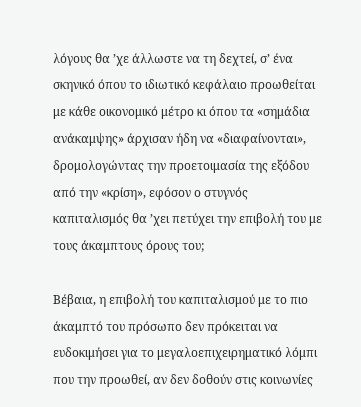λόγους θα ’χε άλλωστε να τη δεχτεί, σ’ ένα σκηνικό όπου το ιδιωτικό κεφάλαιο προωθείται με κάθε οικονομικό μέτρο κι όπου τα «σημάδια ανάκαμψης» άρχισαν ήδη να «διαφαίνονται», δρομολογώντας την προετοιμασία της εξόδου από την «κρίση», εφόσον ο στυγνός καπιταλισμός θα ’χει πετύχει την επιβολή του με τους άκαμπτους όρους του;

Βέβαια, η επιβολή του καπιταλισμού με το πιο άκαμπτό του πρόσωπο δεν πρόκειται να ευδοκιμήσει για το μεγαλοεπιχειρηματικό λόμπι που την προωθεί, αν δεν δοθούν στις κοινωνίες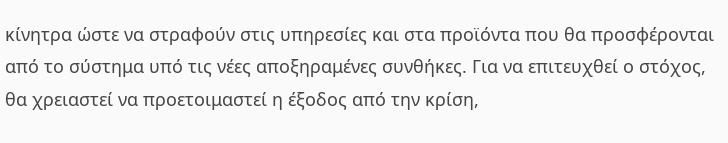κίνητρα ώστε να στραφούν στις υπηρεσίες και στα προϊόντα που θα προσφέρονται από το σύστημα υπό τις νέες αποξηραμένες συνθήκες. Για να επιτευχθεί ο στόχος, θα χρειαστεί να προετοιμαστεί η έξοδος από την κρίση,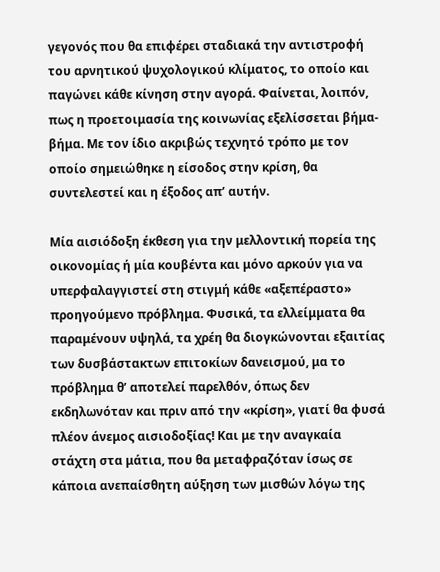γεγονός που θα επιφέρει σταδιακά την αντιστροφή του αρνητικού ψυχολογικού κλίματος, το οποίο και παγώνει κάθε κίνηση στην αγορά. Φαίνεται, λοιπόν, πως η προετοιμασία της κοινωνίας εξελίσσεται βήμα-βήμα. Με τον ίδιο ακριβώς τεχνητό τρόπο με τον οποίο σημειώθηκε η είσοδος στην κρίση, θα συντελεστεί και η έξοδος απ’ αυτήν.

Μία αισιόδοξη έκθεση για την μελλοντική πορεία της οικονομίας ή μία κουβέντα και μόνο αρκούν για να υπερφαλαγγιστεί στη στιγμή κάθε «αξεπέραστο» προηγούμενο πρόβλημα. Φυσικά, τα ελλείμματα θα παραμένουν υψηλά, τα χρέη θα διογκώνονται εξαιτίας των δυσβάστακτων επιτοκίων δανεισμού, μα το πρόβλημα θ’ αποτελεί παρελθόν, όπως δεν εκδηλωνόταν και πριν από την «κρίση», γιατί θα φυσά πλέον άνεμος αισιοδοξίας! Και με την αναγκαία στάχτη στα μάτια, που θα μεταφραζόταν ίσως σε κάποια ανεπαίσθητη αύξηση των μισθών λόγω της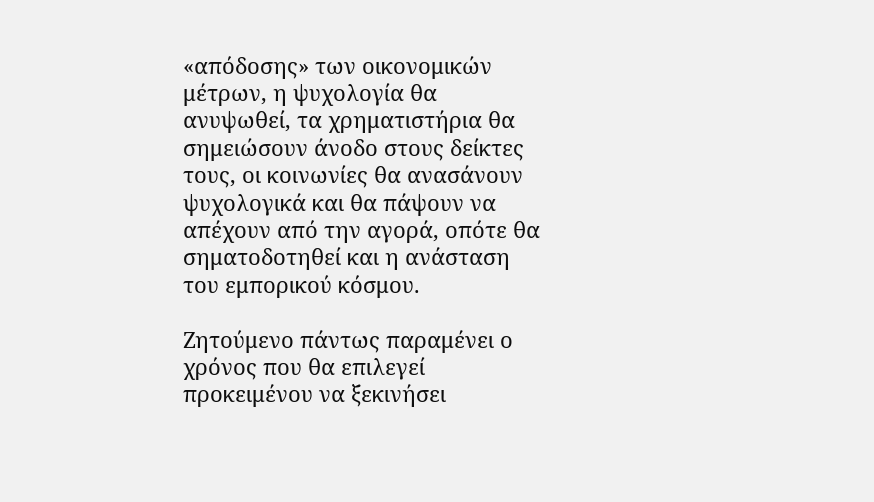«απόδοσης» των οικονομικών μέτρων, η ψυχολογία θα ανυψωθεί, τα χρηματιστήρια θα σημειώσουν άνοδο στους δείκτες τους, οι κοινωνίες θα ανασάνουν ψυχολογικά και θα πάψουν να απέχουν από την αγορά, οπότε θα σηματοδοτηθεί και η ανάσταση του εμπορικού κόσμου.

Ζητούμενο πάντως παραμένει ο χρόνος που θα επιλεγεί προκειμένου να ξεκινήσει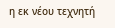η εκ νέου τεχνητή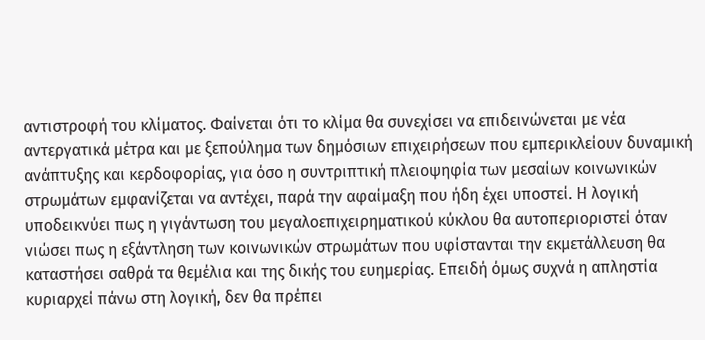αντιστροφή του κλίματος. Φαίνεται ότι το κλίμα θα συνεχίσει να επιδεινώνεται με νέα αντεργατικά μέτρα και με ξεπούλημα των δημόσιων επιχειρήσεων που εμπερικλείουν δυναμική ανάπτυξης και κερδοφορίας, για όσο η συντριπτική πλειοψηφία των μεσαίων κοινωνικών στρωμάτων εμφανίζεται να αντέχει, παρά την αφαίμαξη που ήδη έχει υποστεί. Η λογική υποδεικνύει πως η γιγάντωση του μεγαλοεπιχειρηματικού κύκλου θα αυτοπεριοριστεί όταν νιώσει πως η εξάντληση των κοινωνικών στρωμάτων που υφίστανται την εκμετάλλευση θα καταστήσει σαθρά τα θεμέλια και της δικής του ευημερίας. Επειδή όμως συχνά η απληστία κυριαρχεί πάνω στη λογική, δεν θα πρέπει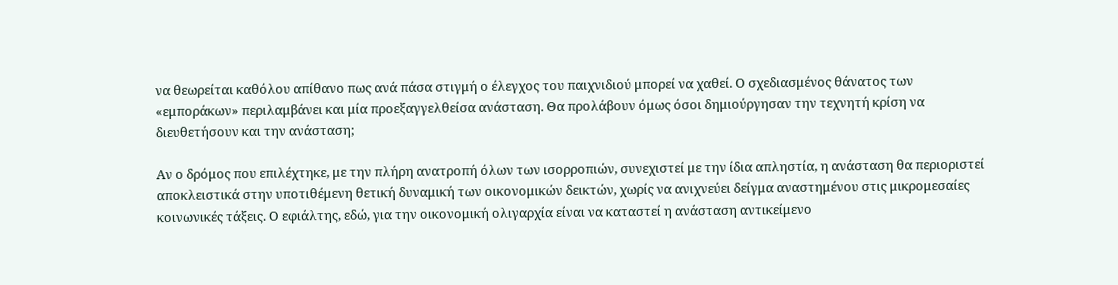να θεωρείται καθόλου απίθανο πως ανά πάσα στιγμή ο έλεγχος του παιχνιδιού μπορεί να χαθεί. Ο σχεδιασμένος θάνατος των «εμποράκων» περιλαμβάνει και μία προεξαγγελθείσα ανάσταση. Θα προλάβουν όμως όσοι δημιούργησαν την τεχνητή κρίση να διευθετήσουν και την ανάσταση;

Αν ο δρόμος που επιλέχτηκε, με την πλήρη ανατροπή όλων των ισορροπιών, συνεχιστεί με την ίδια απληστία, η ανάσταση θα περιοριστεί αποκλειστικά στην υποτιθέμενη θετική δυναμική των οικονομικών δεικτών, χωρίς να ανιχνεύει δείγμα αναστημένου στις μικρομεσαίες κοινωνικές τάξεις. Ο εφιάλτης, εδώ, για την οικονομική ολιγαρχία είναι να καταστεί η ανάσταση αντικείμενο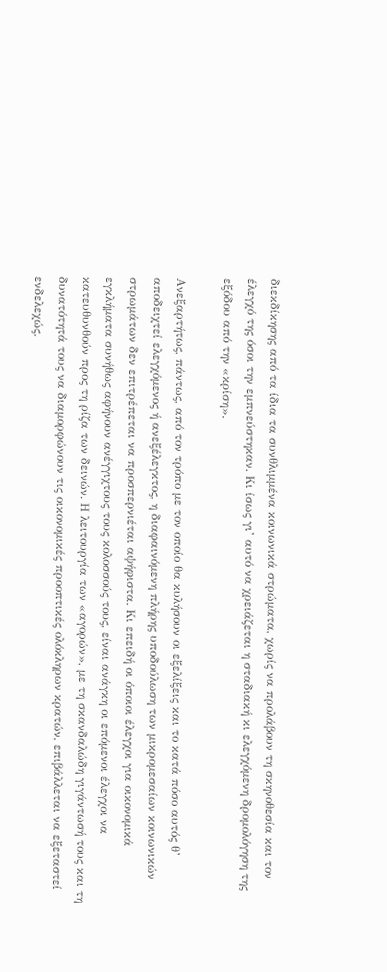διεκδίκησης από τα ίδια τα συνθλιμμένα κοινωνικά στρώματα, χωρίς να προλάβουν τη σκηνοθεσία και τον έλεγχό της όσοι την εμπνεύστηκαν. Κι ίσως γι’ αυτό να χρειάζεται η σταδιακή κι ελεγχόμενη δρομολόγηση της εξόδου από την «κρίση».

Ανεξαρτήτως, πάντως, από τον τρόπο με τον οποίο θα κυλήσουν οι εξελίξεις και το κατά πόσο αυτός θ’ αποδειχτεί ελεγχόμενος ή ανεξέλεγκτος, η διαφαινόμενη πλήρης υποδούλωση των μικρομεσαίων κοινωνικών στρωμάτων δεν επιτρέπεται να προσπερνιέται αψήφιστα. Κι επειδή οι όποιοι έλεγχοι για οικονομικά εγκλήματα συνήθως αφήνουν ανέγγιχτους τους κολοσσούς τους, είναι ανάγκη οι επόμενοι έλεγχοι να κατευθυνθούν προς τη ρίζα των δεινών. Η λειτουργία των «αγορών», με τη σκανδαλώδη γιγάντωσή τους και τη δυνατότητά τους να διαμορφώνουν τις οικονομικές προοπτικές ολόκληρων κρατών, επιβάλλεται να εξεταστεί ενδελεχώς.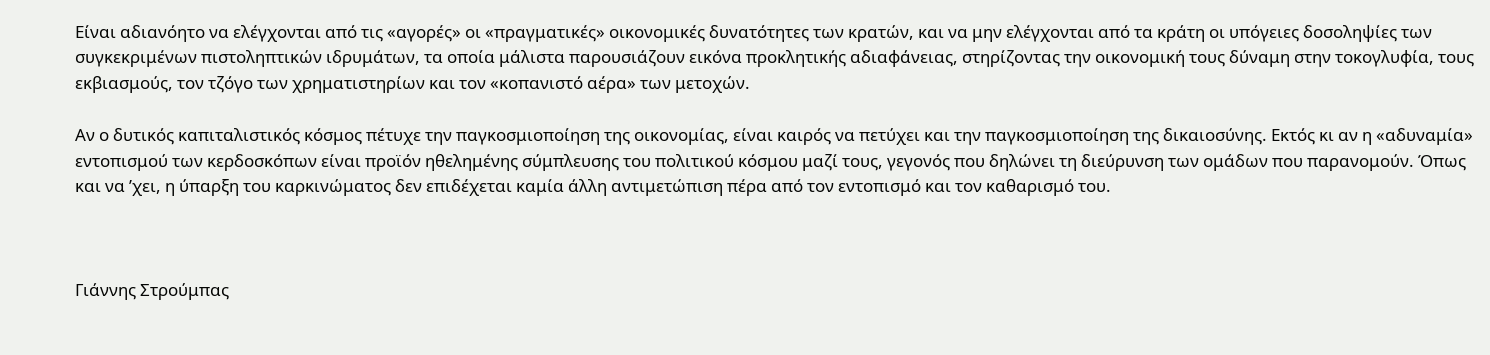Είναι αδιανόητο να ελέγχονται από τις «αγορές» οι «πραγματικές» οικονομικές δυνατότητες των κρατών, και να μην ελέγχονται από τα κράτη οι υπόγειες δοσοληψίες των συγκεκριμένων πιστοληπτικών ιδρυμάτων, τα οποία μάλιστα παρουσιάζουν εικόνα προκλητικής αδιαφάνειας, στηρίζοντας την οικονομική τους δύναμη στην τοκογλυφία, τους εκβιασμούς, τον τζόγο των χρηματιστηρίων και τον «κοπανιστό αέρα» των μετοχών.

Αν ο δυτικός καπιταλιστικός κόσμος πέτυχε την παγκοσμιοποίηση της οικονομίας, είναι καιρός να πετύχει και την παγκοσμιοποίηση της δικαιοσύνης. Εκτός κι αν η «αδυναμία» εντοπισμού των κερδοσκόπων είναι προϊόν ηθελημένης σύμπλευσης του πολιτικού κόσμου μαζί τους, γεγονός που δηλώνει τη διεύρυνση των ομάδων που παρανομούν. Όπως και να ’χει, η ύπαρξη του καρκινώματος δεν επιδέχεται καμία άλλη αντιμετώπιση πέρα από τον εντοπισμό και τον καθαρισμό του.



Γιάννης Στρούμπας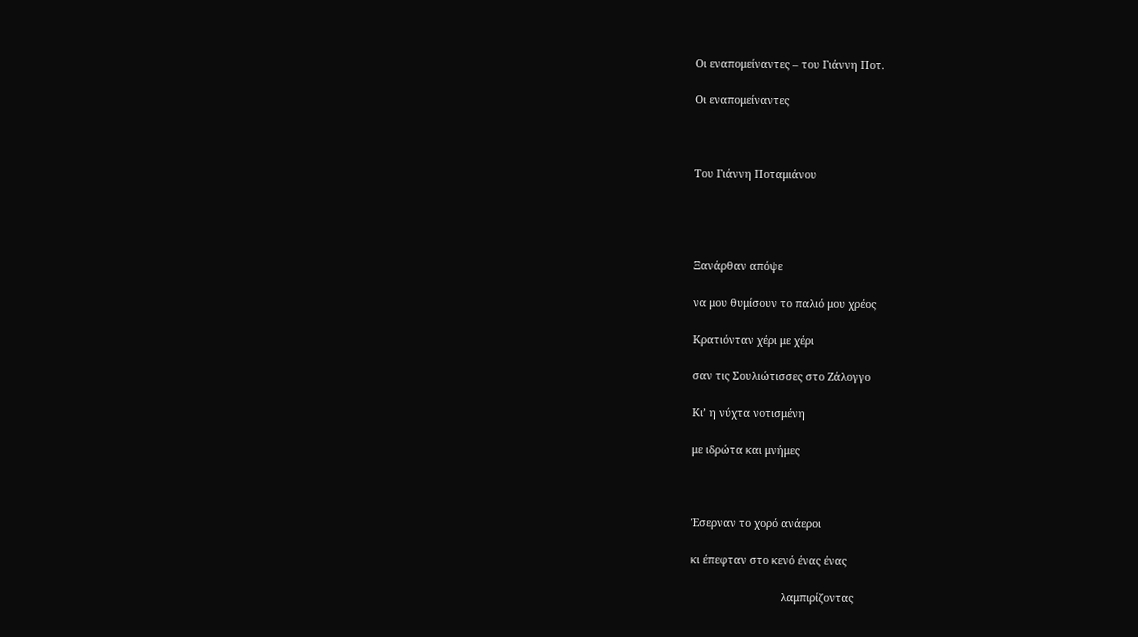Οι εναπομείναντες – του Γιάννη Ποτ.

Οι εναπομείναντες



Του Γιάννη Ποταμιάνου




Ξανάρθαν απόψε

να μου θυμίσουν το παλιό μου χρέος

Κρατιόνταν χέρι με χέρι

σαν τις Σουλιώτισσες στο Ζάλογγο

Κι’ η νύχτα νοτισμένη

με ιδρώτα και μνήμες



Έσερναν το χορό ανάεροι

κι έπεφταν στο κενό ένας ένας

                              λαμπιρίζοντας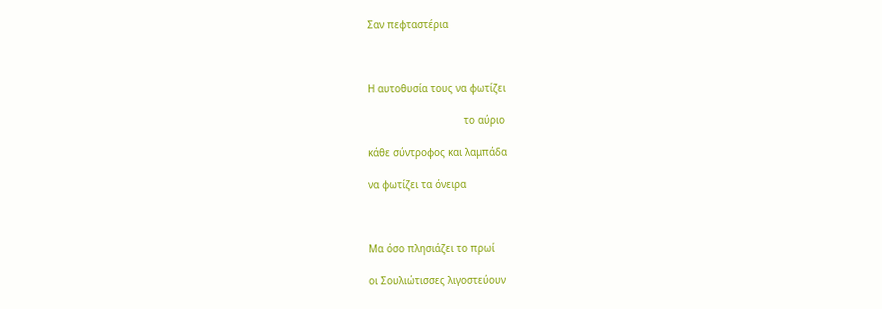Σαν πεφταστέρια



Η αυτοθυσία τους να φωτίζει

                                το αύριο

κάθε σύντροφος και λαμπάδα

να φωτίζει τα όνειρα



Μα όσο πλησιάζει το πρωί

οι Σουλιώτισσες λιγοστεύουν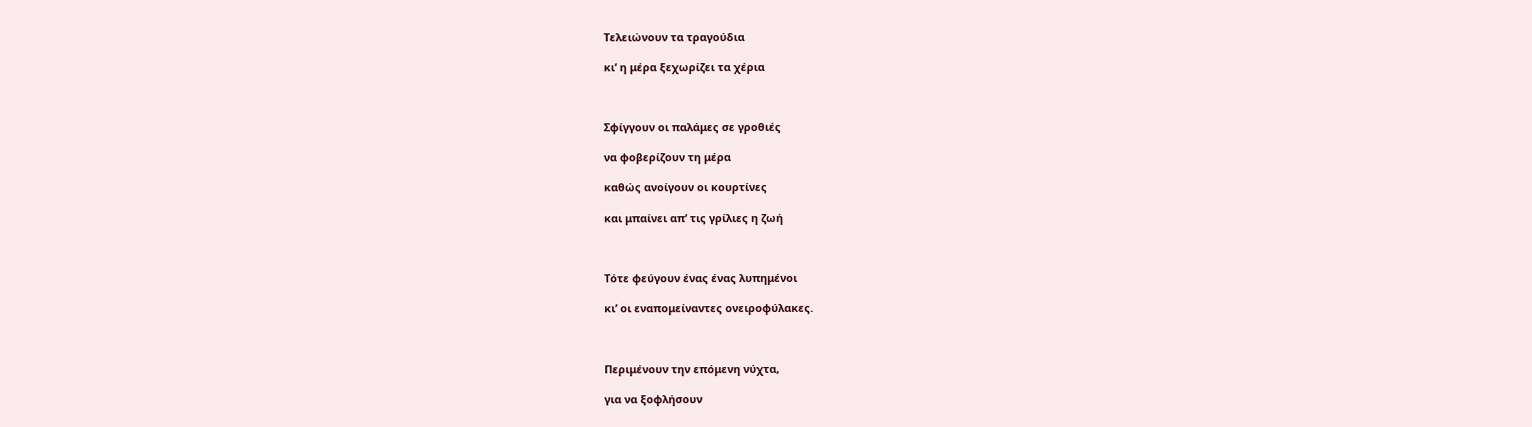Τελειώνουν τα τραγούδια

κι’ η μέρα ξεχωρίζει τα χέρια



Σφίγγουν οι παλάμες σε γροθιές

να φοβερίζουν τη μέρα

καθώς ανοίγουν οι κουρτίνες

και μπαίνει απ’ τις γρίλιες η ζωή



Τότε φεύγουν ένας ένας λυπημένοι

κι’ οι εναπομείναντες ονειροφύλακες.



Περιμένουν την επόμενη νύχτα,

για να ξοφλήσουν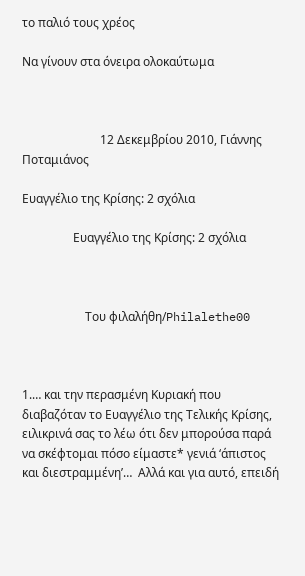το παλιό τους χρέος

Να γίνουν στα όνειρα ολοκαύτωμα



                          12 Δεκεμβρίου 2010, Γιάννης Ποταμιάνος

Ευαγγέλιο της Κρίσης: 2 σχόλια

                 Ευαγγέλιο της Κρίσης: 2 σχόλια



                     Του φιλαλήθη/Philalethe00



1.… και την περασμένη Κυριακή που διαβαζόταν το Ευαγγέλιο της Τελικής Κρίσης, ειλικρινά σας το λέω ότι δεν μπορούσα παρά να σκέφτομαι πόσο είμαστε* γενιά ‘άπιστος και διεστραμμένη’…  Αλλά και για αυτό, επειδή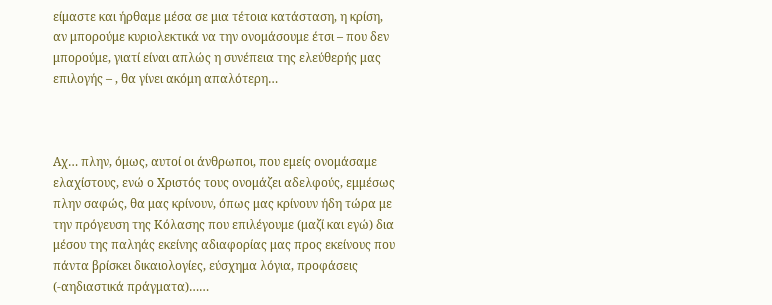είμαστε και ήρθαμε μέσα σε μια τέτοια κατάσταση, η κρίση, αν μπορούμε κυριολεκτικά να την ονομάσουμε έτσι – που δεν μπορούμε, γιατί είναι απλώς η συνέπεια της ελεύθερής μας επιλογής – , θα γίνει ακόμη απαλότερη…



Αχ… πλην, όμως, αυτοί οι άνθρωποι, που εμείς ονομάσαμε ελαχίστους, ενώ ο Χριστός τους ονομάζει αδελφούς, εμμέσως πλην σαφώς, θα μας κρίνουν, όπως μας κρίνουν ήδη τώρα με την πρόγευση της Κόλασης που επιλέγουμε (μαζί και εγώ) δια μέσου της παληάς εκείνης αδιαφορίας μας προς εκείνους που πάντα βρίσκει δικαιολογίες, εύσχημα λόγια, προφάσεις (-αηδιαστικά πράγματα)……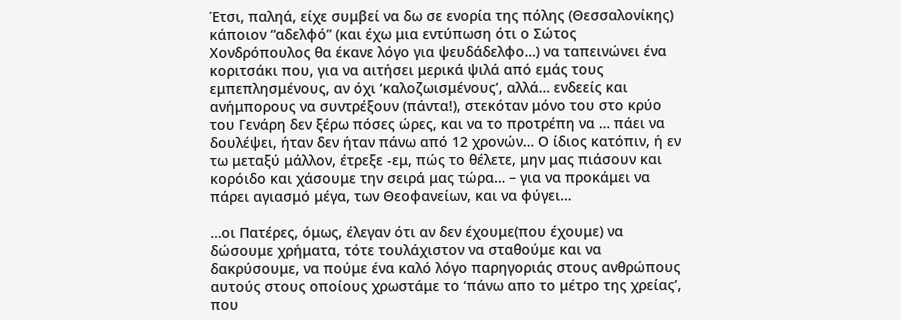Έτσι, παληά, είχε συμβεί να δω σε ενορία της πόλης (Θεσσαλονίκης) κάποιον “αδελφό” (και έχω μια εντύπωση ότι ο Σώτος Χονδρόπουλος θα έκανε λόγο για ψευδάδελφο…) να ταπεινώνει ένα κοριτσάκι που, για να αιτήσει μερικά ψιλά από εμάς τους εμπεπλησμένους, αν όχι ‘καλοζωισμένους’, αλλά… ενδεείς και ανήμπορους να συντρέξουν (πάντα!), στεκόταν μόνο του στο κρύο του Γενάρη δεν ξέρω πόσες ώρες, και να το προτρέπη να … πάει να δουλέψει, ήταν δεν ήταν πάνω από 12 χρονών… Ο ίδιος κατόπιν, ή εν τω μεταξύ μάλλον, έτρεξε -εμ, πώς το θέλετε, μην μας πιάσουν και κορόιδο και χάσουμε την σειρά μας τώρα… – για να προκάμει να πάρει αγιασμό μέγα, των Θεοφανείων, και να φύγει…

…οι Πατέρες, όμως, έλεγαν ότι αν δεν έχουμε(που έχουμε) να δώσουμε χρήματα, τότε τουλάχιστον να σταθούμε και να δακρύσουμε, να πούμε ένα καλό λόγο παρηγοριάς στους ανθρώπους αυτούς στους οποίους χρωστάμε το ‘πάνω απο το μέτρο της χρείας’, που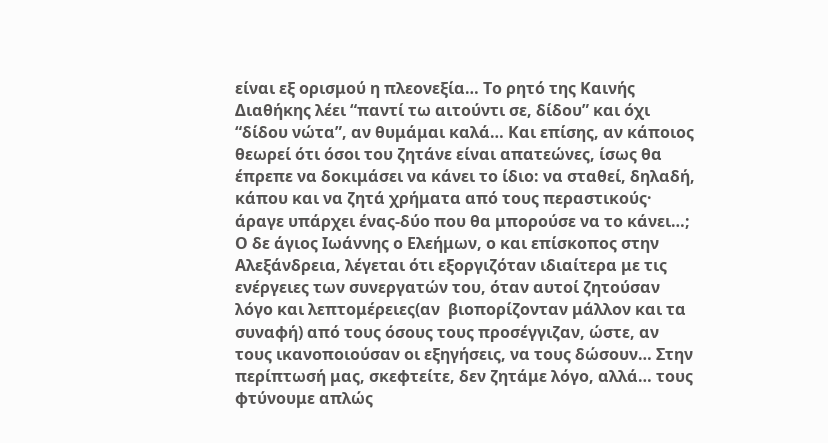είναι εξ ορισμού η πλεονεξία… Το ρητό της Καινής Διαθήκης λέει “παντί τω αιτούντι σε, δίδου” και όχι “δίδου νώτα”, αν θυμάμαι καλά… Και επίσης, αν κάποιος θεωρεί ότι όσοι του ζητάνε είναι απατεώνες, ίσως θα έπρεπε να δοκιμάσει να κάνει το ίδιο: να σταθεί, δηλαδή, κάπου και να ζητά χρήματα από τους περαστικούς· άραγε υπάρχει ένας-δύο που θα μπορούσε να το κάνει…; Ο δε άγιος Ιωάννης ο Ελεήμων, ο και επίσκοπος στην Αλεξάνδρεια, λέγεται ότι εξοργιζόταν ιδιαίτερα με τις ενέργειες των συνεργατών του, όταν αυτοί ζητούσαν λόγο και λεπτομέρειες(αν  βιοπορίζονταν μάλλον και τα συναφή) από τους όσους τους προσέγγιζαν, ώστε, αν τους ικανοποιούσαν οι εξηγήσεις, να τους δώσουν… Στην περίπτωσή μας, σκεφτείτε, δεν ζητάμε λόγο, αλλά… τους φτύνουμε απλώς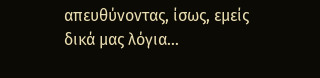απευθύνοντας, ίσως, εμείς δικά μας λόγια…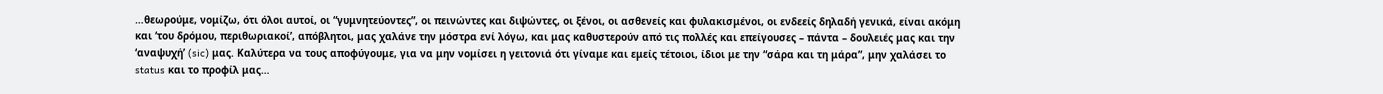…θεωρούμε, νομίζω, ότι όλοι αυτοί, οι “γυμνητεύοντες”, οι πεινώντες και διψώντες, οι ξένοι, οι ασθενείς και φυλακισμένοι, οι ενδεείς δηλαδή γενικά, είναι ακόμη και ‘του δρόμου, περιθωριακοί’, απόβλητοι, μας χαλάνε την μόστρα ενί λόγω, και μας καθυστερούν από τις πολλές και επείγουσες – πάντα – δουλειές μας και την ‘αναψυχή’ (sic) μας. Καλύτερα να τους αποφύγουμε, για να μην νομίσει η γειτονιά ότι γίναμε και εμείς τέτοιοι, ίδιοι με την “σάρα και τη μάρα”, μην χαλάσει το status και το προφίλ μας…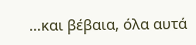…και βέβαια, όλα αυτά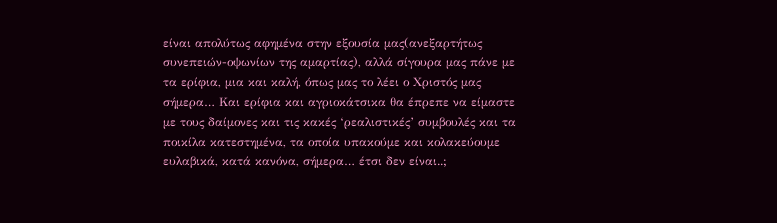είναι απολύτως αφημένα στην εξουσία μας(ανεξαρτήτως συνεπειών-οψωνίων της αμαρτίας), αλλά σίγουρα μας πάνε με τα ερίφια, μια και καλή, όπως μας το λέει ο Χριστός μας σήμερα… Και ερίφια και αγριοκάτσικα θα έπρεπε να είμαστε με τους δαίμονες και τις κακές ‘ρεαλιστικές’ συμβουλές και τα ποικίλα κατεστημένα, τα οποία υπακούμε και κολακεύουμε ευλαβικά, κατά κανόνα, σήμερα… έτσι δεν είναι..;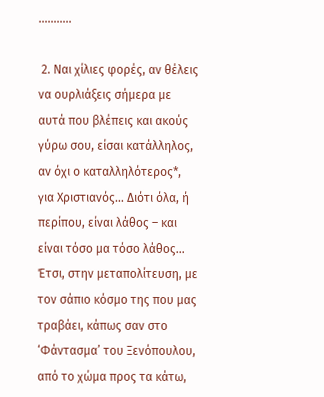………..

 2. Ναι χίλιες φορές, αν θέλεις να ουρλιάξεις σήμερα με αυτά που βλέπεις και ακούς γύρω σου, είσαι κατάλληλος, αν όχι ο καταλληλότερος*, για Χριστιανός… Διότι όλα, ή περίπου, είναι λάθος – και είναι τόσο μα τόσο λάθος… Έτσι, στην μεταπολίτευση, με τον σάπιο κόσμο της που μας τραβάει, κάπως σαν στο ‘Φάντασμα’ του Ξενόπουλου, από το χώμα προς τα κάτω,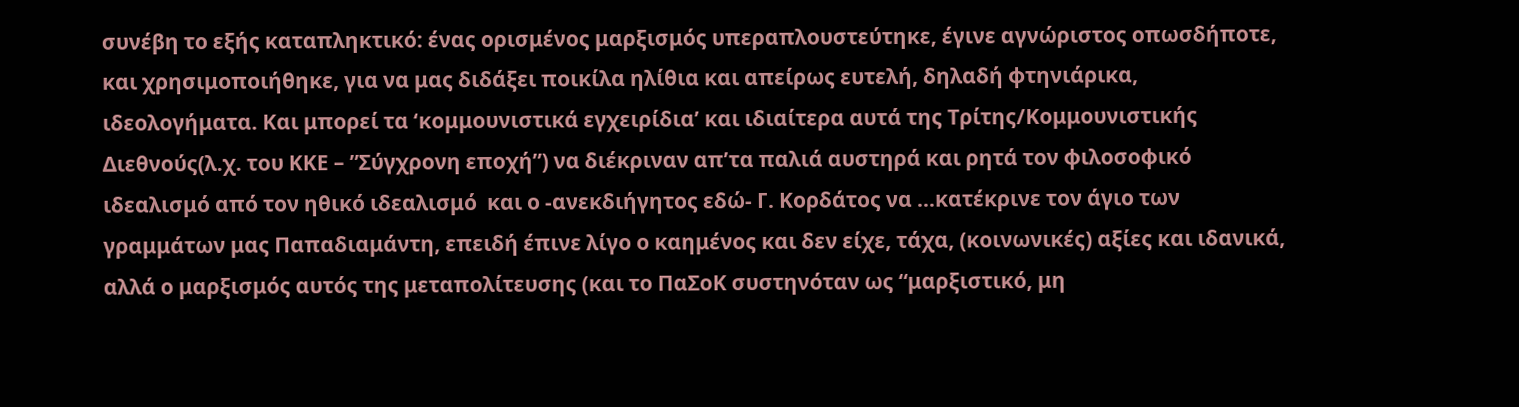συνέβη το εξής καταπληκτικό: ένας ορισμένος μαρξισμός υπεραπλουστεύτηκε, έγινε αγνώριστος οπωσδήποτε, και χρησιμοποιήθηκε, για να μας διδάξει ποικίλα ηλίθια και απείρως ευτελή, δηλαδή φτηνιάρικα, ιδεολογήματα. Και μπορεί τα ‘κομμουνιστικά εγχειρίδια’ και ιδιαίτερα αυτά της Τρίτης/Κομμουνιστικής Διεθνούς(λ.χ. του ΚΚΕ – ”Σύγχρονη εποχή”) να διέκριναν απ’τα παλιά αυστηρά και ρητά τον φιλοσοφικό ιδεαλισμό από τον ηθικό ιδεαλισμό  και ο -ανεκδιήγητος εδώ- Γ. Κορδάτος να …κατέκρινε τον άγιο των γραμμάτων μας Παπαδιαμάντη, επειδή έπινε λίγο ο καημένος και δεν είχε, τάχα, (κοινωνικές) αξίες και ιδανικά, αλλά ο μαρξισμός αυτός της μεταπολίτευσης (και το ΠαΣοΚ συστηνόταν ως “μαρξιστικό, μη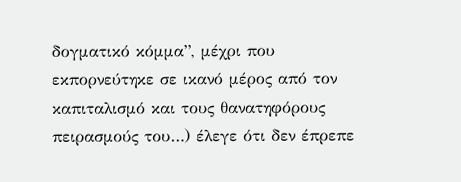δογματικό κόμμα”, μέχρι που εκπορνεύτηκε σε ικανό μέρος από τον καπιταλισμό και τους θανατηφόρους πειρασμούς του…) έλεγε ότι δεν έπρεπε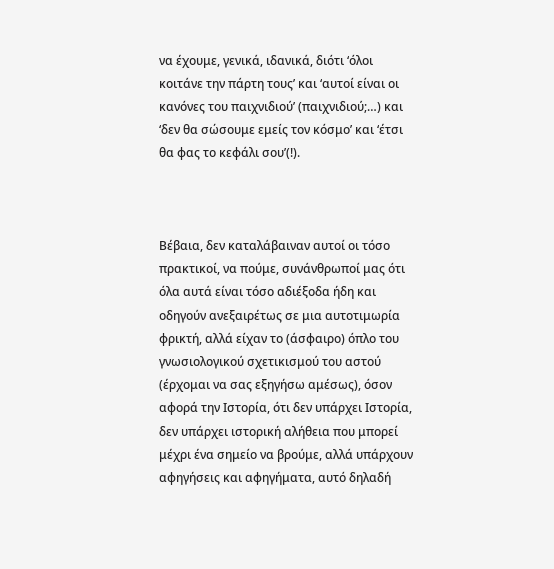να έχουμε, γενικά, ιδανικά, διότι ‘όλοι κοιτάνε την πάρτη τους’ και ‘αυτοί είναι οι κανόνες του παιχνιδιού’ (παιχνιδιού;…) και ‘δεν θα σώσουμε εμείς τον κόσμο’ και ‘έτσι θα φας το κεφάλι σου’(!).



Βέβαια, δεν καταλάβαιναν αυτοί οι τόσο πρακτικοί, να πούμε, συνάνθρωποί μας ότι όλα αυτά είναι τόσο αδιέξοδα ήδη και οδηγούν ανεξαιρέτως σε μια αυτοτιμωρία φρικτή, αλλά είχαν το (άσφαιρο) όπλο του γνωσιολογικού σχετικισμού του αστού (έρχομαι να σας εξηγήσω αμέσως), όσον αφορά την Ιστορία, ότι δεν υπάρχει Ιστορία, δεν υπάρχει ιστορική αλήθεια που μπορεί μέχρι ένα σημείο να βρούμε, αλλά υπάρχουν αφηγήσεις και αφηγήματα, αυτό δηλαδή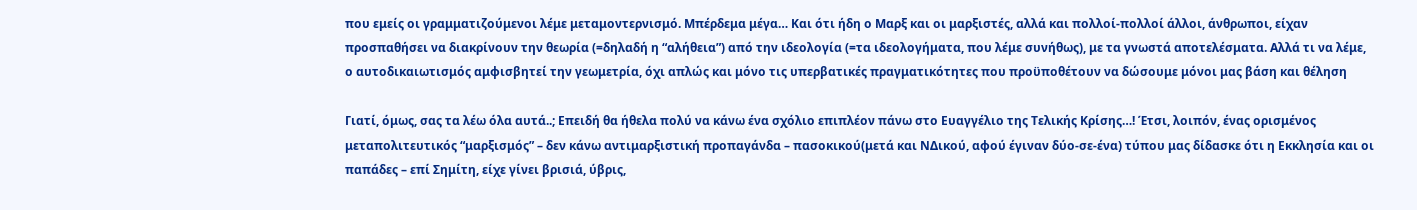που εμείς οι γραμματιζούμενοι λέμε μεταμοντερνισμό. Μπέρδεμα μέγα… Και ότι ήδη ο Μαρξ και οι μαρξιστές, αλλά και πολλοί-πολλοί άλλοι, άνθρωποι, είχαν προσπαθήσει να διακρίνουν την θεωρία (=δηλαδή η “αλήθεια”) από την ιδεολογία (=τα ιδεολογήματα, που λέμε συνήθως), με τα γνωστά αποτελέσματα. Αλλά τι να λέμε, ο αυτοδικαιωτισμός αμφισβητεί την γεωμετρία, όχι απλώς και μόνο τις υπερβατικές πραγματικότητες που προϋποθέτουν να δώσουμε μόνοι μας βάση και θέληση

Γιατί, όμως, σας τα λέω όλα αυτά..; Επειδή θα ήθελα πολύ να κάνω ένα σχόλιο επιπλέον πάνω στο Ευαγγέλιο της Τελικής Κρίσης…! Έτσι, λοιπόν, ένας ορισμένος μεταπολιτευτικός “μαρξισμός” – δεν κάνω αντιμαρξιστική προπαγάνδα – πασοκικού(μετά και ΝΔικού, αφού έγιναν δύο-σε-ένα) τύπου μας δίδασκε ότι η Εκκλησία και οι παπάδες – επί Σημίτη, είχε γίνει βρισιά, ύβρις,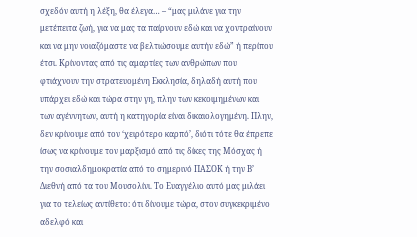σχεδόν αυτή η λέξη, θα έλεγα… – “μας μιλάνε για την μετέπειτα ζωή, για να μας τα παίρνουν εδώ και να χοντραίνουν και να μην νοιαζόμαστε να βελτιώσουμε αυτήν εδώ” ή περίπου έτσι. Κρίνοντας από τις αμαρτίες των ανθρώπων που φτιάχνουν την στρατευομένη Εκκλησία, δηλαδή αυτή που υπάρχει εδώ και τώρα στην γη, πλην των κεκοιμημένων και των αγέννητων, αυτή η κατηγορία είναι δικαιολογημένη. Πλην, δεν κρίνουμε από τον ‘χειρότερο καρπό’, διότι τότε θα έπρεπε ίσως να κρίνουμε τον μαρξισμό από τις δίκες της Μόσχας ή την σοσιαλδημοκρατία από το σημερινό ΠΑΣΟΚ ή την Β’ Διεθνή από τα του Μουσολίνι. Το Ευαγγέλιο αυτό μας μιλάει για το τελείως αντίθετο: ότι δίνουμε τώρα, στον συγκεκριμένο αδελφό και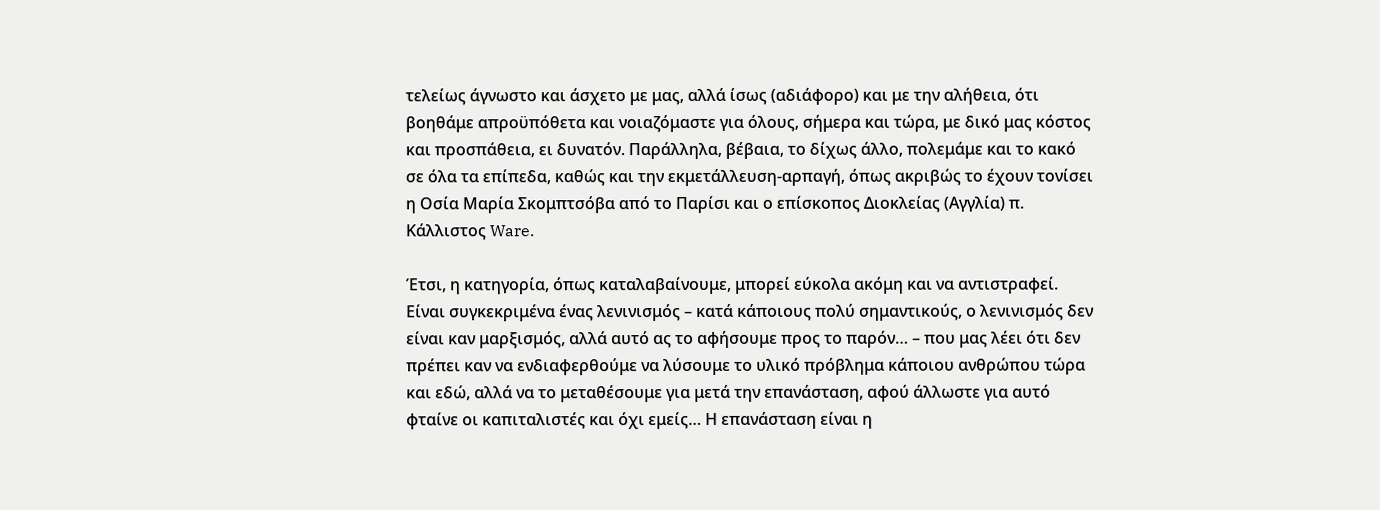τελείως άγνωστο και άσχετο με μας, αλλά ίσως (αδιάφορο) και με την αλήθεια, ότι βοηθάμε απροϋπόθετα και νοιαζόμαστε για όλους, σήμερα και τώρα, με δικό μας κόστος και προσπάθεια, ει δυνατόν. Παράλληλα, βέβαια, το δίχως άλλο, πολεμάμε και το κακό σε όλα τα επίπεδα, καθώς και την εκμετάλλευση-αρπαγή, όπως ακριβώς το έχουν τονίσει η Οσία Μαρία Σκομπτσόβα από το Παρίσι και ο επίσκοπος Διοκλείας (Αγγλία) π. Κάλλιστος Ware.

Έτσι, η κατηγορία, όπως καταλαβαίνουμε, μπορεί εύκολα ακόμη και να αντιστραφεί. Είναι συγκεκριμένα ένας λενινισμός – κατά κάποιους πολύ σημαντικούς, ο λενινισμός δεν είναι καν μαρξισμός, αλλά αυτό ας το αφήσουμε προς το παρόν… – που μας λέει ότι δεν πρέπει καν να ενδιαφερθούμε να λύσουμε το υλικό πρόβλημα κάποιου ανθρώπου τώρα και εδώ, αλλά να το μεταθέσουμε για μετά την επανάσταση, αφού άλλωστε για αυτό φταίνε οι καπιταλιστές και όχι εμείς… Η επανάσταση είναι η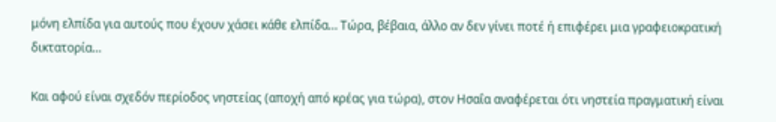μόνη ελπίδα για αυτούς που έχουν χάσει κάθε ελπίδα… Τώρα, βέβαια, άλλο αν δεν γίνει ποτέ ή επιφέρει μια γραφειοκρατική δικτατορία…

Και αφού είναι σχεδόν περίοδος νηστείας (αποχή από κρέας για τώρα), στον Ησαΐα αναφέρεται ότι νηστεία πραγματική είναι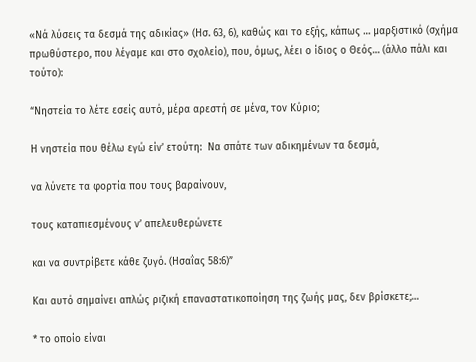«Νά λύσεις τα δεσμά της αδικίας» (Ησ. 63, 6), καθώς και το εξής, κάπως … μαρξιστικό (σχήμα πρωθύστερο, που λέγαμε και στο σχολείο), που, όμως, λέει ο ίδιος ο Θεός… (άλλο πάλι και τούτο):

“Νηστεία το λέτε εσείς αυτό, μέρα αρεστή σε μένα, τον Κύριο;

Η νηστεία που θέλω εγώ είν’ ετούτη:  Να σπάτε των αδικημένων τα δεσμά,

να λύνετε τα φορτία που τους βαραίνουν,

τους καταπιεσμένους ν’ απελευθερώνετε

και να συντρίβετε κάθε ζυγό. (Ησαΐας 58:6)”

Και αυτό σημαίνει απλώς ριζική επαναστατικοποίηση της ζωής μας, δεν βρίσκετε;…

* το οποίο είναι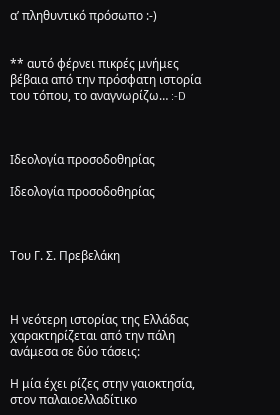α’ πληθυντικό πρόσωπο :-)


** αυτό φέρνει πικρές μνήμες βέβαια από την πρόσφατη ιστορία του τόπου, το αναγνωρίζω… :-D



Ιδεολογία προσοδοθηρίας

Ιδεολογία προσοδοθηρίας



Του Γ. Σ. Πρεβελάκη



Η νεότερη ιστορίας της Ελλάδας χαρακτηρίζεται από την πάλη ανάμεσα σε δύο τάσεις:

Η μία έχει ρίζες στην γαιοκτησία, στον παλαιοελλαδίτικο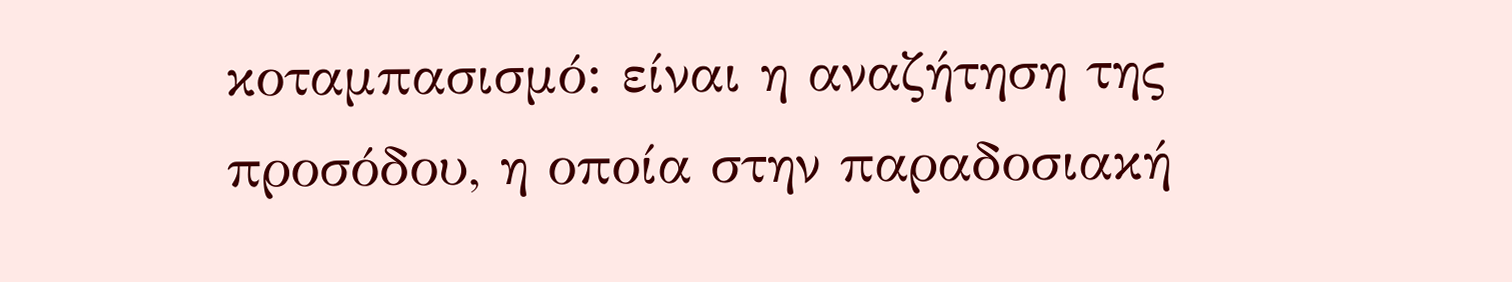κοταμπασισμό: είναι η αναζήτηση της προσόδου, η οποία στην παραδοσιακή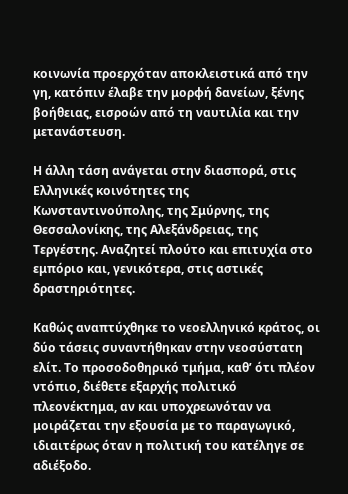κοινωνία προερχόταν αποκλειστικά από την γη, κατόπιν έλαβε την μορφή δανείων, ξένης βοήθειας, εισροών από τη ναυτιλία και την μετανάστευση.

Η άλλη τάση ανάγεται στην διασπορά, στις Ελληνικές κοινότητες της Κωνσταντινούπολης, της Σμύρνης, της Θεσσαλονίκης, της Αλεξάνδρειας, της Τεργέστης. Αναζητεί πλούτο και επιτυχία στο εμπόριο και, γενικότερα, στις αστικές δραστηριότητες.

Καθώς αναπτύχθηκε το νεοελληνικό κράτος, οι δύο τάσεις συναντήθηκαν στην νεοσύστατη ελίτ. Το προσοδοθηρικό τμήμα, καθ’ ότι πλέον ντόπιο, διέθετε εξαρχής πολιτικό πλεονέκτημα, αν και υποχρεωνόταν να μοιράζεται την εξουσία με το παραγωγικό, ιδιαιτέρως όταν η πολιτική του κατέληγε σε αδιέξοδο.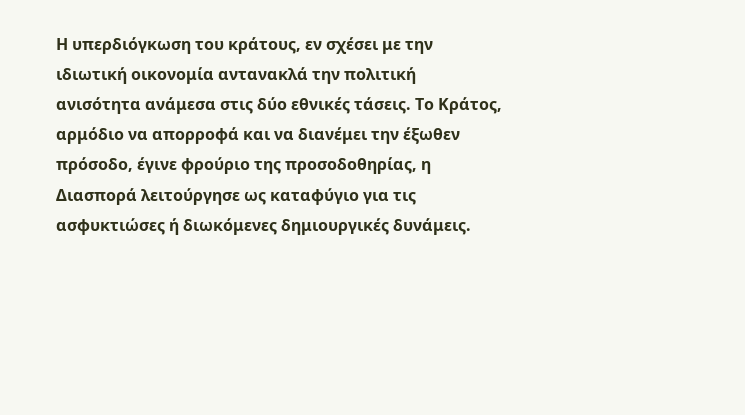Η υπερδιόγκωση του κράτους, εν σχέσει με την ιδιωτική οικονομία αντανακλά την πολιτική ανισότητα ανάμεσα στις δύο εθνικές τάσεις. Το Κράτος, αρμόδιο να απορροφά και να διανέμει την έξωθεν πρόσοδο, έγινε φρούριο της προσοδοθηρίας, η Διασπορά λειτούργησε ως καταφύγιο για τις ασφυκτιώσες ή διωκόμενες δημιουργικές δυνάμεις.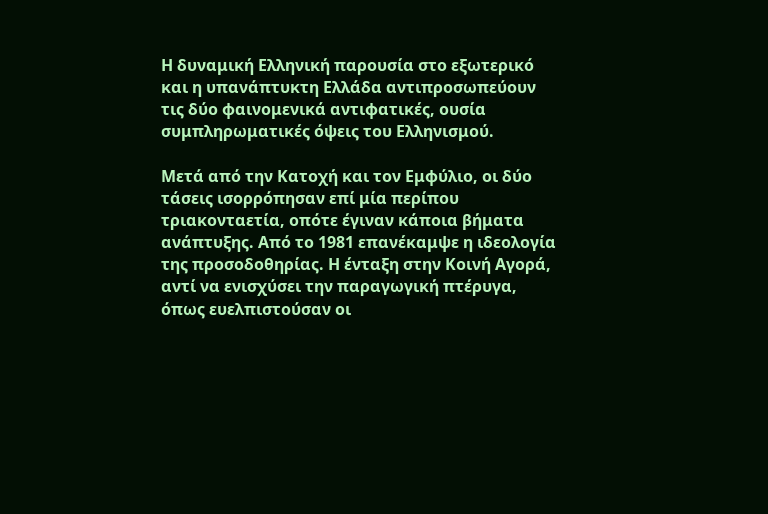Η δυναμική Ελληνική παρουσία στο εξωτερικό και η υπανάπτυκτη Ελλάδα αντιπροσωπεύουν τις δύο φαινομενικά αντιφατικές, ουσία συμπληρωματικές όψεις του Ελληνισμού.

Μετά από την Κατοχή και τον Εμφύλιο, οι δύο τάσεις ισορρόπησαν επί μία περίπου τριακονταετία, οπότε έγιναν κάποια βήματα ανάπτυξης. Από το 1981 επανέκαμψε η ιδεολογία της προσοδοθηρίας. Η ένταξη στην Κοινή Αγορά, αντί να ενισχύσει την παραγωγική πτέρυγα, όπως ευελπιστούσαν οι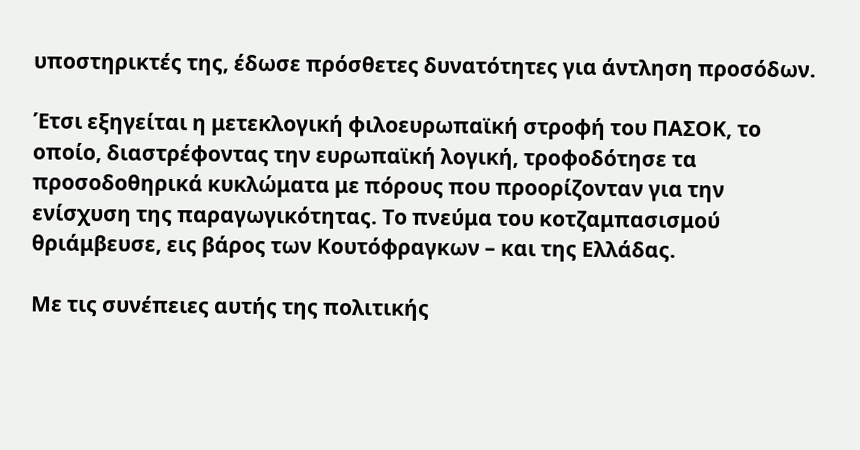υποστηρικτές της, έδωσε πρόσθετες δυνατότητες για άντληση προσόδων.

Έτσι εξηγείται η μετεκλογική φιλοευρωπαϊκή στροφή του ΠΑΣΟΚ, το οποίο, διαστρέφοντας την ευρωπαϊκή λογική, τροφοδότησε τα προσοδοθηρικά κυκλώματα με πόρους που προορίζονταν για την ενίσχυση της παραγωγικότητας. Το πνεύμα του κοτζαμπασισμού θριάμβευσε, εις βάρος των Κουτόφραγκων – και της Ελλάδας.

Με τις συνέπειες αυτής της πολιτικής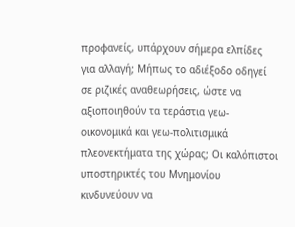προφανείς, υπάρχουν σήμερα ελπίδες για αλλαγή; Μήπως το αδιέξοδο οδηγεί σε ριζικές αναθεωρήσεις, ώστε να αξιοποιηθούν τα τεράστια γεω-οικονομικά και γεω-πολιτισμικά πλεονεκτήματα της χώρας; Οι καλόπιστοι υποστηρικτές του Μνημονίου κινδυνεύουν να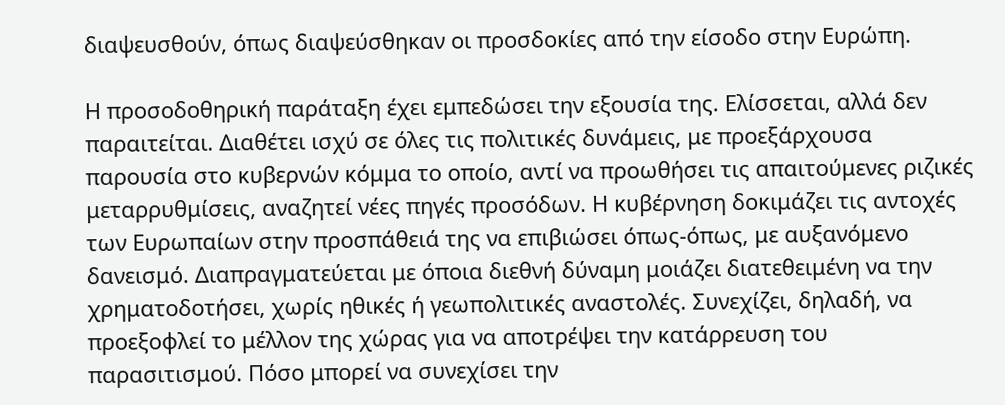διαψευσθούν, όπως διαψεύσθηκαν οι προσδοκίες από την είσοδο στην Ευρώπη.

Η προσοδοθηρική παράταξη έχει εμπεδώσει την εξουσία της. Ελίσσεται, αλλά δεν παραιτείται. Διαθέτει ισχύ σε όλες τις πολιτικές δυνάμεις, με προεξάρχουσα παρουσία στο κυβερνών κόμμα το οποίο, αντί να προωθήσει τις απαιτούμενες ριζικές μεταρρυθμίσεις, αναζητεί νέες πηγές προσόδων. Η κυβέρνηση δοκιμάζει τις αντοχές των Ευρωπαίων στην προσπάθειά της να επιβιώσει όπως-όπως, με αυξανόμενο δανεισμό. Διαπραγματεύεται με όποια διεθνή δύναμη μοιάζει διατεθειμένη να την χρηματοδοτήσει, χωρίς ηθικές ή γεωπολιτικές αναστολές. Συνεχίζει, δηλαδή, να προεξοφλεί το μέλλον της χώρας για να αποτρέψει την κατάρρευση του παρασιτισμού. Πόσο μπορεί να συνεχίσει την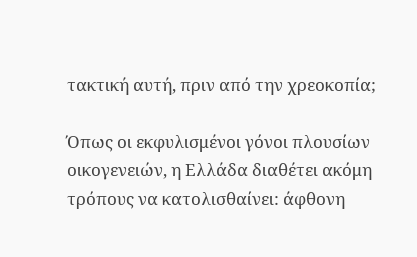τακτική αυτή, πριν από την χρεοκοπία;

Όπως οι εκφυλισμένοι γόνοι πλουσίων οικογενειών, η Ελλάδα διαθέτει ακόμη τρόπους να κατολισθαίνει: άφθονη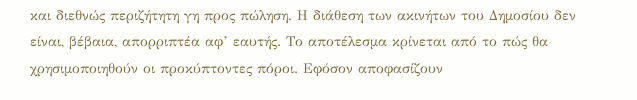και διεθνώς περιζήτητη γη προς πώληση. Η διάθεση των ακινήτων του Δημοσίου δεν είναι, βέβαια, απορριπτέα αφ’ εαυτής. Το αποτέλεσμα κρίνεται από το πώς θα χρησιμοποιηθούν οι προκύπτοντες πόροι. Εφόσον αποφασίζουν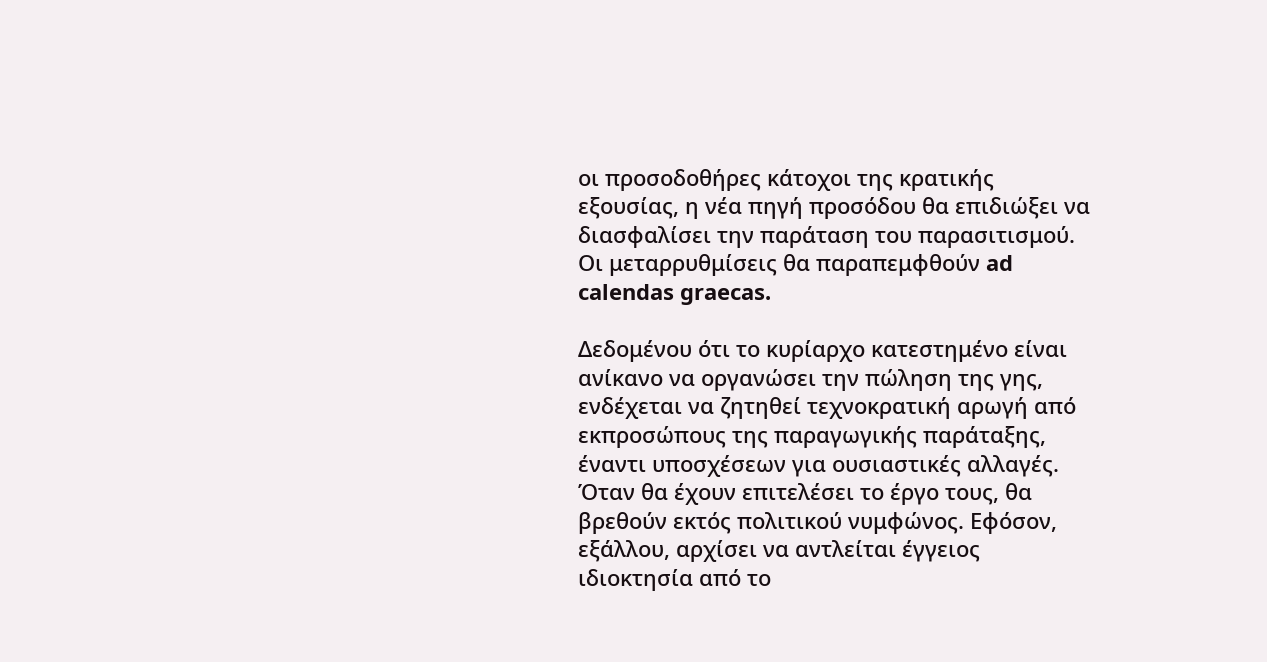οι προσοδοθήρες κάτοχοι της κρατικής εξουσίας, η νέα πηγή προσόδου θα επιδιώξει να διασφαλίσει την παράταση του παρασιτισμού. Οι μεταρρυθμίσεις θα παραπεμφθούν ad calendas graecas.

Δεδομένου ότι το κυρίαρχο κατεστημένο είναι ανίκανο να οργανώσει την πώληση της γης, ενδέχεται να ζητηθεί τεχνοκρατική αρωγή από εκπροσώπους της παραγωγικής παράταξης, έναντι υποσχέσεων για ουσιαστικές αλλαγές. Όταν θα έχουν επιτελέσει το έργο τους, θα βρεθούν εκτός πολιτικού νυμφώνος. Εφόσον, εξάλλου, αρχίσει να αντλείται έγγειος ιδιοκτησία από το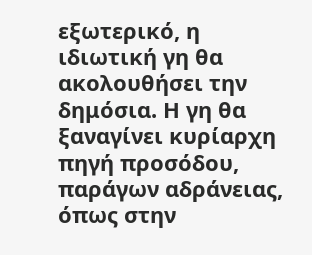εξωτερικό, η ιδιωτική γη θα ακολουθήσει την δημόσια. Η γη θα ξαναγίνει κυρίαρχη πηγή προσόδου, παράγων αδράνειας, όπως στην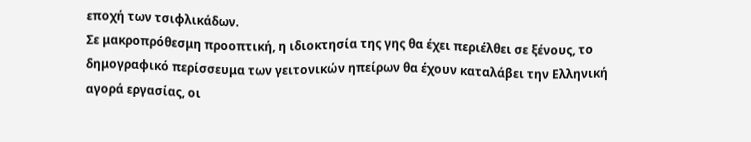εποχή των τσιφλικάδων.
Σε μακροπρόθεσμη προοπτική, η ιδιοκτησία της γης θα έχει περιέλθει σε ξένους, το δημογραφικό περίσσευμα των γειτονικών ηπείρων θα έχουν καταλάβει την Ελληνική αγορά εργασίας, οι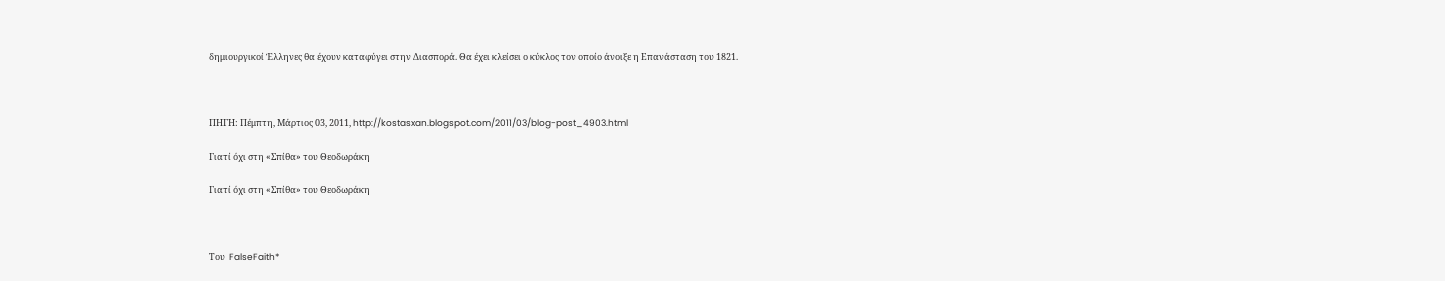δημιουργικοί Έλληνες θα έχουν καταφύγει στην Διασπορά. Θα έχει κλείσει ο κύκλος τον οποίο άνοιξε η Επανάσταση του 1821.



ΠΗΓΗ: Πέμπτη, Μάρτιος 03, 2011, http://kostasxan.blogspot.com/2011/03/blog-post_4903.html

Γιατί όχι στη «Σπίθα» του Θεοδωράκη

Γιατί όχι στη «Σπίθα» του Θεοδωράκη



Του  FalseFaith*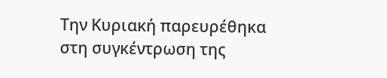Την Κυριακή παρευρέθηκα στη συγκέντρωση της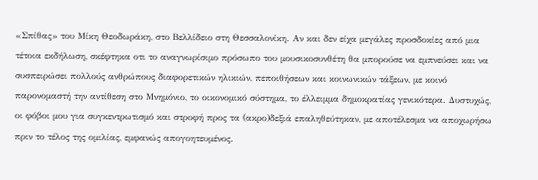«Σπίθας» του Μίκη Θεοδωράκη, στο Βελλίδειο στη Θεσσαλονίκη. Αν και δεν είχα μεγάλες προσδοκίες από μια τέτοια εκδήλωση, σκέφτηκα οτι το αναγνωρίσιμο πρόσωπο του μουσικοσυνθέτη θα μπορούσε να εμπνεύσει και να συσπειρώσει πολλούς ανθρώπους διαφορετικών ηλικιών, πεποιθήσεων και κοινωνικών τάξεων, με κοινό παρονομαστή την αντίθεση στο Μνημόνιο, το οικονομικό σύστημα, το έλλειμμα δημοκρατίας γενικότερα. Δυστυχώς, οι φόβοι μου για συγκεντρωτισμό και στροφή προς τα (ακρο)δεξιά επαληθεύτηκαν, με αποτέλεσμα να αποχωρήσω πριν το τέλος της ομιλίας, εμφανώς απογοητευμένος.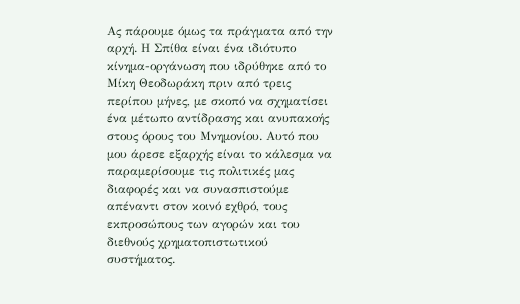Ας πάρουμε όμως τα πράγματα από την αρχή. Η Σπίθα είναι ένα ιδιότυπο κίνημα-οργάνωση που ιδρύθηκε από το Μίκη Θεοδωράκη πριν από τρεις περίπου μήνες, με σκοπό να σχηματίσει ένα μέτωπο αντίδρασης και ανυπακοής στους όρους του Μνημονίου. Αυτό που μου άρεσε εξαρχής είναι το κάλεσμα να παραμερίσουμε τις πολιτικές μας διαφορές και να συνασπιστούμε απέναντι στον κοινό εχθρό, τους εκπροσώπους των αγορών και του διεθνούς χρηματοπιστωτικού συστήματος.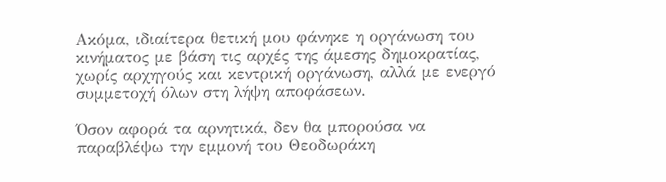Ακόμα, ιδιαίτερα θετική μου φάνηκε η οργάνωση του κινήματος με βάση τις αρχές της άμεσης δημοκρατίας, χωρίς αρχηγούς και κεντρική οργάνωση, αλλά με ενεργό συμμετοχή όλων στη λήψη αποφάσεων.

Όσον αφορά τα αρνητικά, δεν θα μπορούσα να παραβλέψω την εμμονή του Θεοδωράκη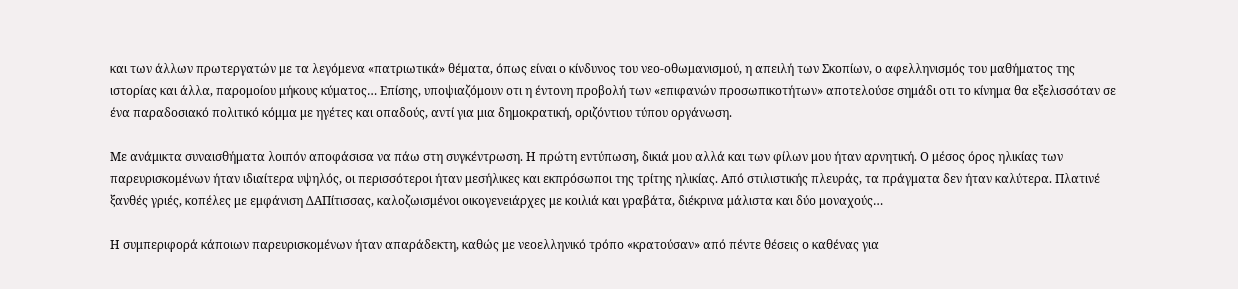και των άλλων πρωτεργατών με τα λεγόμενα «πατριωτικά» θέματα, όπως είναι ο κίνδυνος του νεο-οθωμανισμού, η απειλή των Σκοπίων, ο αφελληνισμός του μαθήματος της ιστορίας και άλλα, παρομοίου μήκους κύματος… Επίσης, υποψιαζόμουν οτι η έντονη προβολή των «επιφανών προσωπικοτήτων» αποτελούσε σημάδι οτι το κίνημα θα εξελισσόταν σε ένα παραδοσιακό πολιτικό κόμμα με ηγέτες και οπαδούς, αντί για μια δημοκρατική, οριζόντιου τύπου οργάνωση.

Με ανάμικτα συναισθήματα λοιπόν αποφάσισα να πάω στη συγκέντρωση. Η πρώτη εντύπωση, δικιά μου αλλά και των φίλων μου ήταν αρνητική. Ο μέσος όρος ηλικίας των παρευρισκομένων ήταν ιδιαίτερα υψηλός, οι περισσότεροι ήταν μεσήλικες και εκπρόσωποι της τρίτης ηλικίας. Από στιλιστικής πλευράς, τα πράγματα δεν ήταν καλύτερα. Πλατινέ ξανθές γριές, κοπέλες με εμφάνιση ΔΑΠίτισσας, καλοζωισμένοι οικογενειάρχες με κοιλιά και γραβάτα, διέκρινα μάλιστα και δύο μοναχούς…

Η συμπεριφορά κάποιων παρευρισκομένων ήταν απαράδεκτη, καθώς με νεοελληνικό τρόπο «κρατούσαν» από πέντε θέσεις ο καθένας για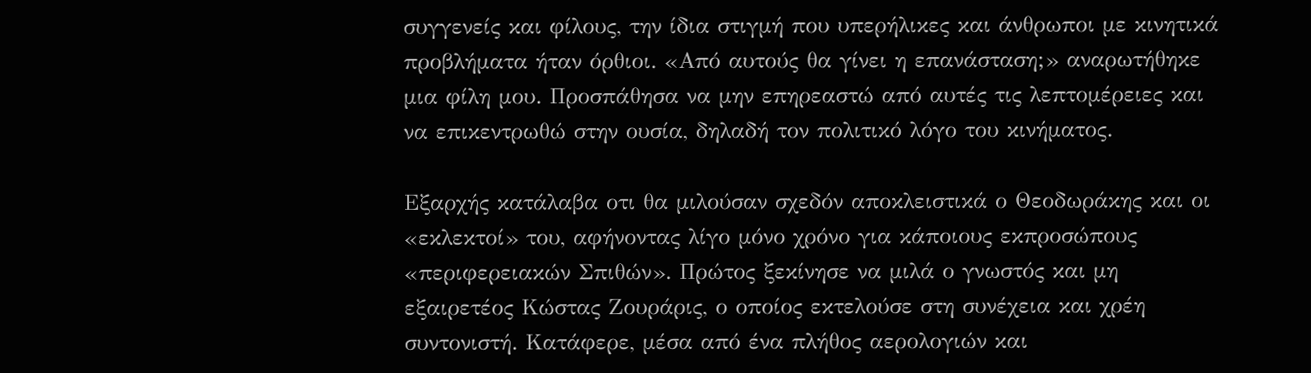συγγενείς και φίλους, την ίδια στιγμή που υπερήλικες και άνθρωποι με κινητικά προβλήματα ήταν όρθιοι. «Από αυτούς θα γίνει η επανάσταση;» αναρωτήθηκε μια φίλη μου. Προσπάθησα να μην επηρεαστώ από αυτές τις λεπτομέρειες και να επικεντρωθώ στην ουσία, δηλαδή τον πολιτικό λόγο του κινήματος.

Εξαρχής κατάλαβα οτι θα μιλούσαν σχεδόν αποκλειστικά ο Θεοδωράκης και οι «εκλεκτοί» του, αφήνοντας λίγο μόνο χρόνο για κάποιους εκπροσώπους «περιφερειακών Σπιθών». Πρώτος ξεκίνησε να μιλά ο γνωστός και μη εξαιρετέος Κώστας Ζουράρις, ο οποίος εκτελούσε στη συνέχεια και χρέη συντονιστή. Κατάφερε, μέσα από ένα πλήθος αερολογιών και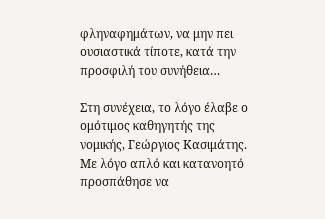φληναφημάτων, να μην πει ουσιαστικά τίποτε, κατά την προσφιλή του συνήθεια…

Στη συνέχεια, το λόγο έλαβε ο ομότιμος καθηγητής της νομικής, Γεώργιος Κασιμάτης. Με λόγο απλό και κατανοητό προσπάθησε να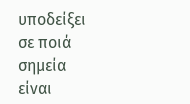υποδείξει σε ποιά σημεία είναι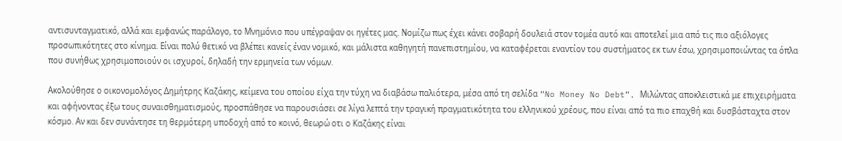αντισυνταγματικό, αλλά και εμφανώς παράλογο, το Μνημόνιο που υπέγραψαν οι ηγέτες μας. Νομίζω πως έχει κάνει σοβαρή δουλειά στον τομέα αυτό και αποτελεί μια από τις πιο αξιόλογες προσωπικότητες στο κίνημα. Είναι πολύ θετικό να βλέπει κανείς έναν νομικό, και μάλιστα καθηγητή πανεπιστημίου, να καταφέρεται εναντίον του συστήματος εκ των έσω, χρησιμοποιώντας τα όπλα που συνήθως χρησιμοποιούν οι ισχυροί, δηλαδή την ερμηνεία των νόμων.

Ακολούθησε ο οικονομολόγος Δημήτρης Καζάκης, κείμενα του οποίου είχα την τύχη να διαβάσω παλιότερα, μέσα από τη σελίδα “No Money No Debt”. Μιλώντας αποκλειστικά με επιχειρήματα και αφήνοντας έξω τους συναισθηματισμούς, προσπάθησε να παρουσιάσει σε λίγα λεπτά την τραγική πραγματικότητα του ελληνικού χρέους, που είναι από τα πιο επαχθή και δυσβάσταχτα στον κόσμο. Αν και δεν συνάντησε τη θερμότερη υποδοχή από το κοινό, θεωρώ οτι ο Καζάκης είναι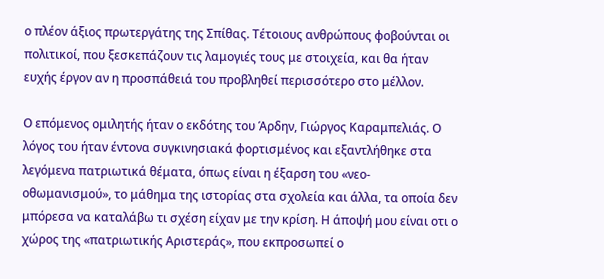ο πλέον άξιος πρωτεργάτης της Σπίθας. Τέτοιους ανθρώπους φοβούνται οι πολιτικοί, που ξεσκεπάζουν τις λαμογιές τους με στοιχεία, και θα ήταν ευχής έργον αν η προσπάθειά του προβληθεί περισσότερο στο μέλλον.

Ο επόμενος ομιλητής ήταν ο εκδότης του Άρδην, Γιώργος Καραμπελιάς. Ο λόγος του ήταν έντονα συγκινησιακά φορτισμένος και εξαντλήθηκε στα λεγόμενα πατριωτικά θέματα, όπως είναι η έξαρση του «νεο-οθωμανισμού», το μάθημα της ιστορίας στα σχολεία και άλλα, τα οποία δεν μπόρεσα να καταλάβω τι σχέση είχαν με την κρίση. Η άποψή μου είναι οτι ο χώρος της «πατριωτικής Αριστεράς», που εκπροσωπεί ο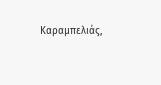Καραμπελιάς,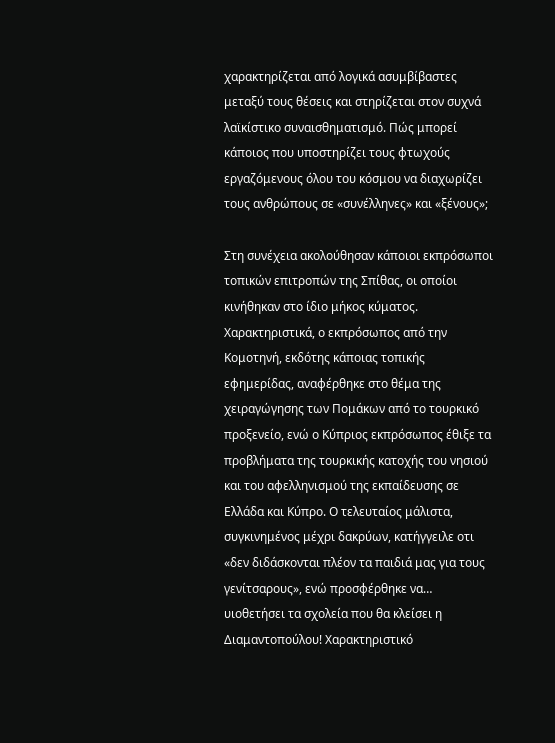χαρακτηρίζεται από λογικά ασυμβίβαστες μεταξύ τους θέσεις και στηρίζεται στον συχνά λαϊκίστικο συναισθηματισμό. Πώς μπορεί κάποιος που υποστηρίζει τους φτωχούς εργαζόμενους όλου του κόσμου να διαχωρίζει τους ανθρώπους σε «συνέλληνες» και «ξένους»;

Στη συνέχεια ακολούθησαν κάποιοι εκπρόσωποι τοπικών επιτροπών της Σπίθας, οι οποίοι κινήθηκαν στο ίδιο μήκος κύματος. Χαρακτηριστικά, ο εκπρόσωπος από την Κομοτηνή, εκδότης κάποιας τοπικής εφημερίδας, αναφέρθηκε στο θέμα της χειραγώγησης των Πομάκων από το τουρκικό προξενείο, ενώ ο Κύπριος εκπρόσωπος έθιξε τα προβλήματα της τουρκικής κατοχής του νησιού και του αφελληνισμού της εκπαίδευσης σε Ελλάδα και Κύπρο. Ο τελευταίος μάλιστα, συγκινημένος μέχρι δακρύων, κατήγγειλε οτι «δεν διδάσκονται πλέον τα παιδιά μας για τους γενίτσαρους», ενώ προσφέρθηκε να… υιοθετήσει τα σχολεία που θα κλείσει η Διαμαντοπούλου! Χαρακτηριστικό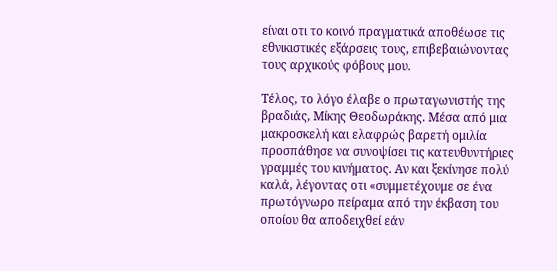είναι οτι το κοινό πραγματικά αποθέωσε τις εθνικιστικές εξάρσεις τους, επιβεβαιώνοντας τους αρχικούς φόβους μου.

Τέλος, το λόγο έλαβε ο πρωταγωνιστής της βραδιάς, Μίκης Θεοδωράκης. Μέσα από μια μακροσκελή και ελαφρώς βαρετή ομιλία προσπάθησε να συνοψίσει τις κατευθυντήριες γραμμές του κινήματος. Αν και ξεκίνησε πολύ καλά, λέγοντας οτι «συμμετέχουμε σε ένα πρωτόγνωρο πείραμα από την έκβαση του οποίου θα αποδειχθεί εάν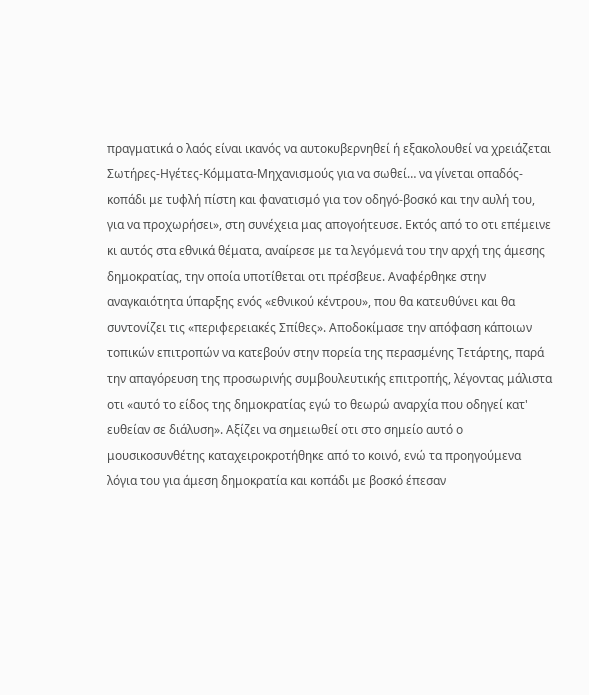πραγματικά ο λαός είναι ικανός να αυτοκυβερνηθεί ή εξακολουθεί να χρειάζεται Σωτήρες-Ηγέτες-Κόμματα-Μηχανισμούς για να σωθεί… να γίνεται οπαδός-κοπάδι με τυφλή πίστη και φανατισμό για τον οδηγό-βοσκό και την αυλή του, για να προχωρήσει», στη συνέχεια μας απογοήτευσε. Εκτός από το οτι επέμεινε κι αυτός στα εθνικά θέματα, αναίρεσε με τα λεγόμενά του την αρχή της άμεσης δημοκρατίας, την οποία υποτίθεται οτι πρέσβευε. Αναφέρθηκε στην αναγκαιότητα ύπαρξης ενός «εθνικού κέντρου», που θα κατευθύνει και θα συντονίζει τις «περιφερειακές Σπίθες». Αποδοκίμασε την απόφαση κάποιων τοπικών επιτροπών να κατεβούν στην πορεία της περασμένης Τετάρτης, παρά την απαγόρευση της προσωρινής συμβουλευτικής επιτροπής, λέγοντας μάλιστα οτι «αυτό το είδος της δημοκρατίας εγώ το θεωρώ αναρχία που οδηγεί κατ' ευθείαν σε διάλυση». Αξίζει να σημειωθεί οτι στο σημείο αυτό ο μουσικοσυνθέτης καταχειροκροτήθηκε από το κοινό, ενώ τα προηγούμενα λόγια του για άμεση δημοκρατία και κοπάδι με βοσκό έπεσαν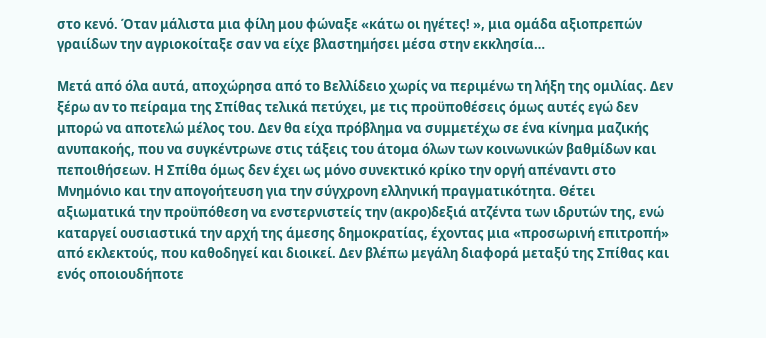στο κενό. Όταν μάλιστα μια φίλη μου φώναξε «κάτω οι ηγέτες! », μια ομάδα αξιοπρεπών γραιίδων την αγριοκοίταξε σαν να είχε βλαστημήσει μέσα στην εκκλησία…

Μετά από όλα αυτά, αποχώρησα από το Βελλίδειο χωρίς να περιμένω τη λήξη της ομιλίας. Δεν ξέρω αν το πείραμα της Σπίθας τελικά πετύχει, με τις προϋποθέσεις όμως αυτές εγώ δεν μπορώ να αποτελώ μέλος του. Δεν θα είχα πρόβλημα να συμμετέχω σε ένα κίνημα μαζικής ανυπακοής, που να συγκέντρωνε στις τάξεις του άτομα όλων των κοινωνικών βαθμίδων και πεποιθήσεων. Η Σπίθα όμως δεν έχει ως μόνο συνεκτικό κρίκο την οργή απέναντι στο Μνημόνιο και την απογοήτευση για την σύγχρονη ελληνική πραγματικότητα. Θέτει αξιωματικά την προϋπόθεση να ενστερνιστείς την (ακρο)δεξιά ατζέντα των ιδρυτών της, ενώ καταργεί ουσιαστικά την αρχή της άμεσης δημοκρατίας, έχοντας μια «προσωρινή επιτροπή» από εκλεκτούς, που καθοδηγεί και διοικεί. Δεν βλέπω μεγάλη διαφορά μεταξύ της Σπίθας και ενός οποιουδήποτε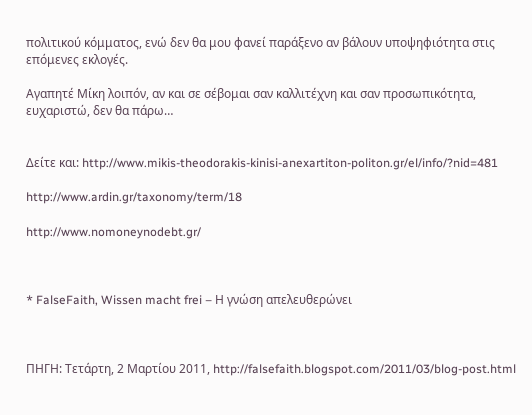πολιτικού κόμματος, ενώ δεν θα μου φανεί παράξενο αν βάλουν υποψηφιότητα στις επόμενες εκλογές.

Αγαπητέ Μίκη λοιπόν, αν και σε σέβομαι σαν καλλιτέχνη και σαν προσωπικότητα, ευχαριστώ, δεν θα πάρω…


Δείτε και: http://www.mikis-theodorakis-kinisi-anexartiton-politon.gr/el/info/?nid=481

http://www.ardin.gr/taxonomy/term/18

http://www.nomoneynodebt.gr/



* FalseFaith, Wissen macht frei – Η γνώση απελευθερώνει



ΠΗΓΗ: Τετάρτη, 2 Μαρτίου 2011, http://falsefaith.blogspot.com/2011/03/blog-post.html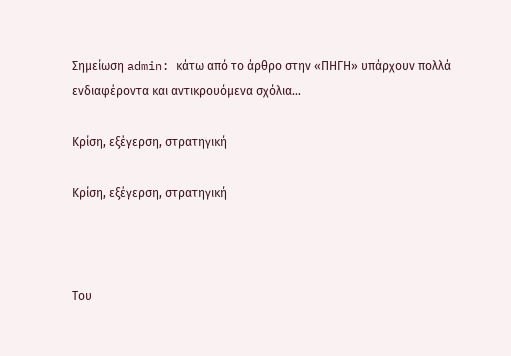Σημείωση admin: κάτω από το άρθρο στην «ΠΗΓΗ» υπάρχουν πολλά ενδιαφέροντα και αντικρουόμενα σχόλια…

Κρίση, εξέγερση, στρατηγική

Κρίση, εξέγερση, στρατηγική



Του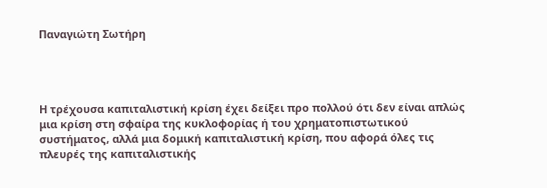Παναγιώτη Σωτήρη




Η τρέχουσα καπιταλιστική κρίση έχει δείξει προ πολλού ότι δεν είναι απλώς μια κρίση στη σφαίρα της κυκλοφορίας ή του χρηματοπιστωτικού συστήματος, αλλά μια δομική καπιταλιστική κρίση, που αφορά όλες τις πλευρές της καπιταλιστικής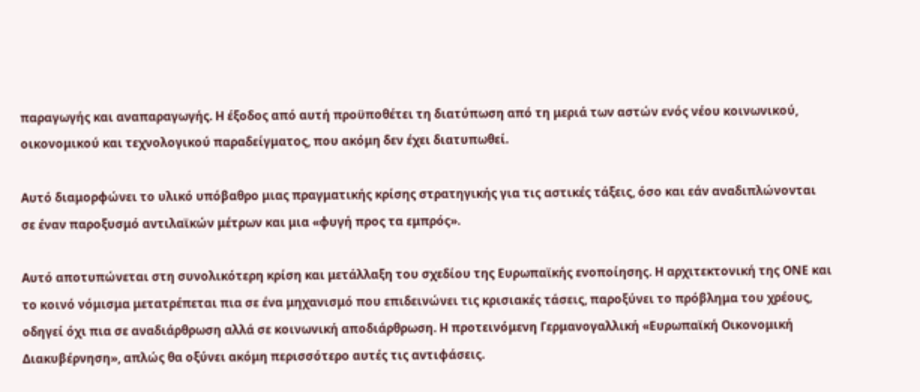παραγωγής και αναπαραγωγής. Η έξοδος από αυτή προϋποθέτει τη διατύπωση από τη μεριά των αστών ενός νέου κοινωνικού, οικονομικού και τεχνολογικού παραδείγματος, που ακόμη δεν έχει διατυπωθεί.

Αυτό διαμορφώνει το υλικό υπόβαθρο μιας πραγματικής κρίσης στρατηγικής για τις αστικές τάξεις, όσο και εάν αναδιπλώνονται σε έναν παροξυσμό αντιλαϊκών μέτρων και μια «φυγή προς τα εμπρός».

Αυτό αποτυπώνεται στη συνολικότερη κρίση και μετάλλαξη του σχεδίου της Ευρωπαϊκής ενοποίησης. Η αρχιτεκτονική της ΟΝΕ και το κοινό νόμισμα μετατρέπεται πια σε ένα μηχανισμό που επιδεινώνει τις κρισιακές τάσεις, παροξύνει το πρόβλημα του χρέους, οδηγεί όχι πια σε αναδιάρθρωση αλλά σε κοινωνική αποδιάρθρωση. Η προτεινόμενη Γερμανογαλλική «Ευρωπαϊκή Οικονομική Διακυβέρνηση», απλώς θα οξύνει ακόμη περισσότερο αυτές τις αντιφάσεις.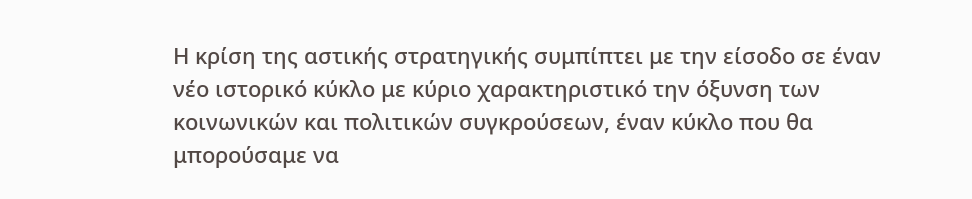Η κρίση της αστικής στρατηγικής συμπίπτει με την είσοδο σε έναν νέο ιστορικό κύκλο με κύριο χαρακτηριστικό την όξυνση των κοινωνικών και πολιτικών συγκρούσεων, έναν κύκλο που θα μπορούσαμε να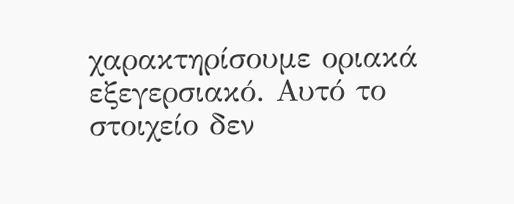χαρακτηρίσουμε οριακά εξεγερσιακό. Αυτό το στοιχείο δεν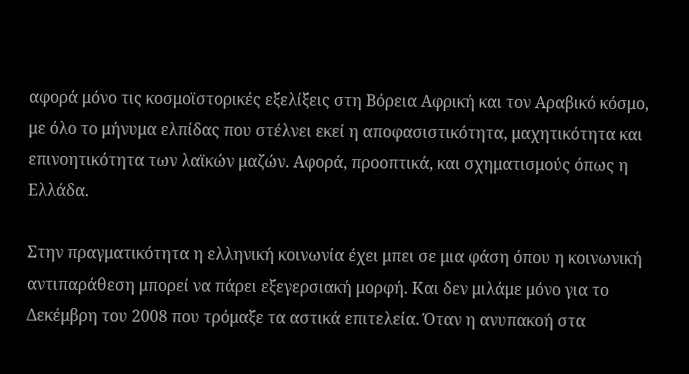αφορά μόνο τις κοσμοϊστορικές εξελίξεις στη Βόρεια Αφρική και τον Αραβικό κόσμο, με όλο το μήνυμα ελπίδας που στέλνει εκεί η αποφασιστικότητα, μαχητικότητα και επινοητικότητα των λαϊκών μαζών. Αφορά, προοπτικά, και σχηματισμούς όπως η Ελλάδα.

Στην πραγματικότητα η ελληνική κοινωνία έχει μπει σε μια φάση όπου η κοινωνική αντιπαράθεση μπορεί να πάρει εξεγερσιακή μορφή. Και δεν μιλάμε μόνο για το Δεκέμβρη του 2008 που τρόμαξε τα αστικά επιτελεία. Όταν η ανυπακοή στα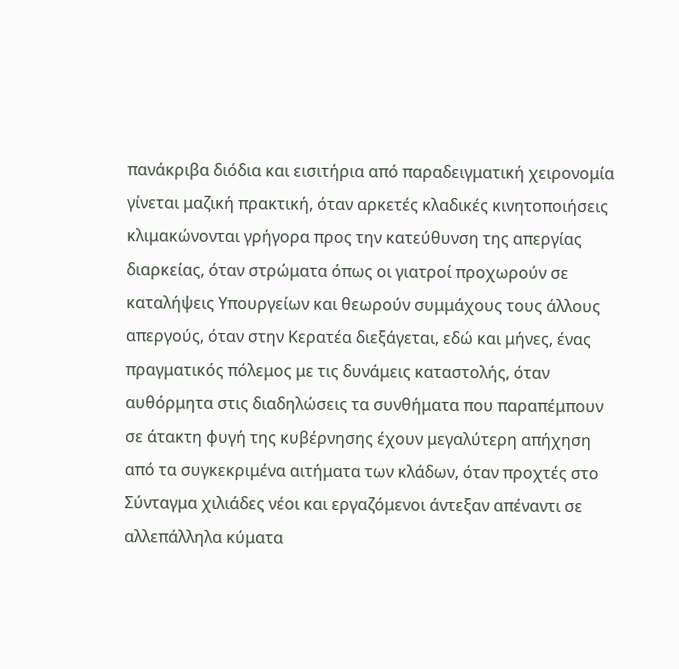πανάκριβα διόδια και εισιτήρια από παραδειγματική χειρονομία γίνεται μαζική πρακτική, όταν αρκετές κλαδικές κινητοποιήσεις κλιμακώνονται γρήγορα προς την κατεύθυνση της απεργίας διαρκείας, όταν στρώματα όπως οι γιατροί προχωρούν σε καταλήψεις Υπουργείων και θεωρούν συμμάχους τους άλλους απεργούς, όταν στην Κερατέα διεξάγεται, εδώ και μήνες, ένας πραγματικός πόλεμος με τις δυνάμεις καταστολής, όταν αυθόρμητα στις διαδηλώσεις τα συνθήματα που παραπέμπουν σε άτακτη φυγή της κυβέρνησης έχουν μεγαλύτερη απήχηση από τα συγκεκριμένα αιτήματα των κλάδων, όταν προχτές στο Σύνταγμα χιλιάδες νέοι και εργαζόμενοι άντεξαν απέναντι σε αλλεπάλληλα κύματα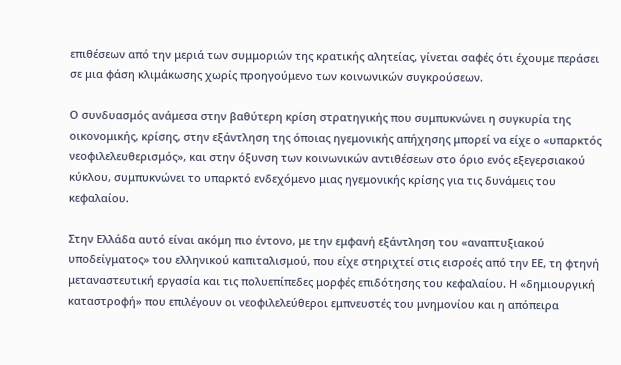επιθέσεων από την μεριά των συμμοριών της κρατικής αλητείας, γίνεται σαφές ότι έχουμε περάσει σε μια φάση κλιμάκωσης χωρίς προηγούμενο των κοινωνικών συγκρούσεων.

Ο συνδυασμός ανάμεσα στην βαθύτερη κρίση στρατηγικής που συμπυκνώνει η συγκυρία της οικονομικής, κρίσης, στην εξάντληση της όποιας ηγεμονικής απήχησης μπορεί να είχε ο «υπαρκτός νεοφιλελευθερισμός», και στην όξυνση των κοινωνικών αντιθέσεων στο όριο ενός εξεγερσιακού κύκλου, συμπυκνώνει το υπαρκτό ενδεχόμενο μιας ηγεμονικής κρίσης για τις δυνάμεις του κεφαλαίου.

Στην Ελλάδα αυτό είναι ακόμη πιο έντονο, με την εμφανή εξάντληση του «αναπτυξιακού υποδείγματος» του ελληνικού καπιταλισμού, που είχε στηριχτεί στις εισροές από την ΕΕ, τη φτηνή μεταναστευτική εργασία και τις πολυεπίπεδες μορφές επιδότησης του κεφαλαίου. Η «δημιουργική καταστροφή» που επιλέγουν οι νεοφιλελεύθεροι εμπνευστές του μνημονίου και η απόπειρα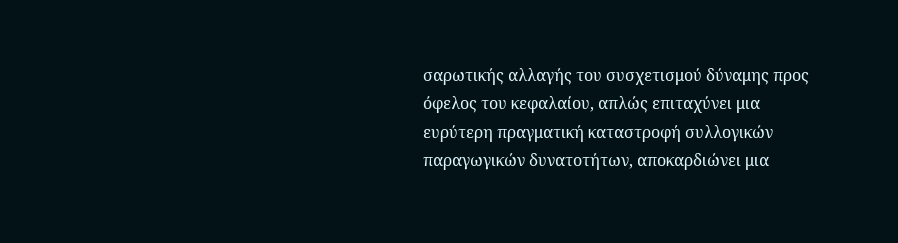σαρωτικής αλλαγής του συσχετισμού δύναμης προς όφελος του κεφαλαίου, απλώς επιταχύνει μια ευρύτερη πραγματική καταστροφή συλλογικών παραγωγικών δυνατοτήτων, αποκαρδιώνει μια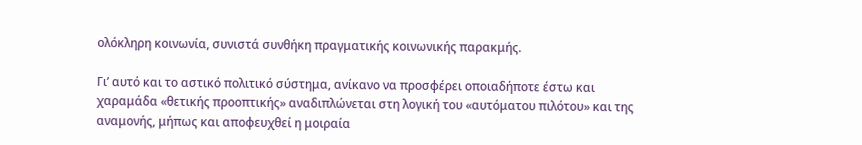ολόκληρη κοινωνία, συνιστά συνθήκη πραγματικής κοινωνικής παρακμής.

Γι’ αυτό και το αστικό πολιτικό σύστημα, ανίκανο να προσφέρει οποιαδήποτε έστω και χαραμάδα «θετικής προοπτικής» αναδιπλώνεται στη λογική του «αυτόματου πιλότου» και της αναμονής, μήπως και αποφευχθεί η μοιραία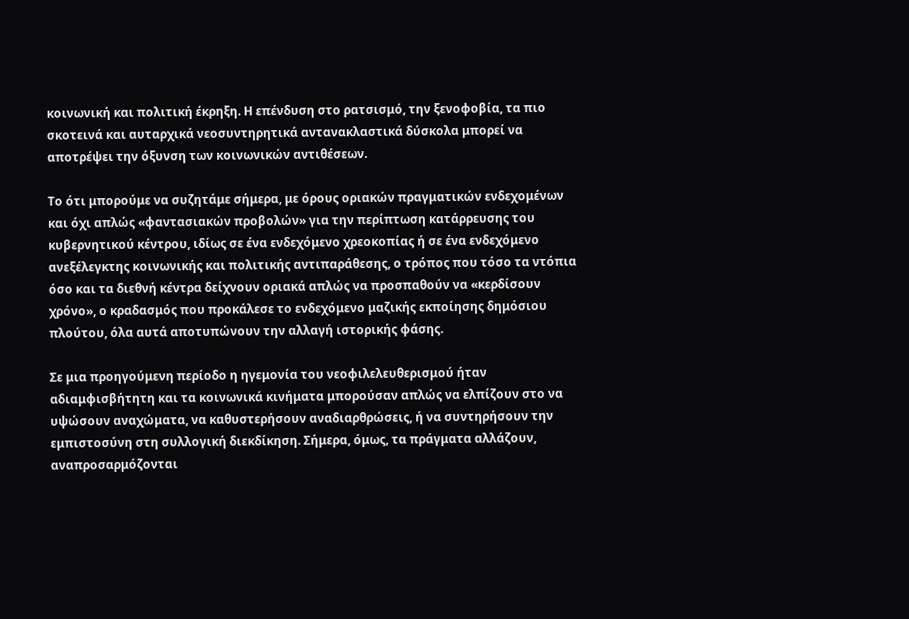κοινωνική και πολιτική έκρηξη. Η επένδυση στο ρατσισμό, την ξενοφοβία, τα πιο σκοτεινά και αυταρχικά νεοσυντηρητικά αντανακλαστικά δύσκολα μπορεί να αποτρέψει την όξυνση των κοινωνικών αντιθέσεων.

Το ότι μπορούμε να συζητάμε σήμερα, με όρους οριακών πραγματικών ενδεχομένων και όχι απλώς «φαντασιακών προβολών» για την περίπτωση κατάρρευσης του κυβερνητικού κέντρου, ιδίως σε ένα ενδεχόμενο χρεοκοπίας ή σε ένα ενδεχόμενο ανεξέλεγκτης κοινωνικής και πολιτικής αντιπαράθεσης, ο τρόπος που τόσο τα ντόπια όσο και τα διεθνή κέντρα δείχνουν οριακά απλώς να προσπαθούν να «κερδίσουν χρόνο», ο κραδασμός που προκάλεσε το ενδεχόμενο μαζικής εκποίησης δημόσιου πλούτου, όλα αυτά αποτυπώνουν την αλλαγή ιστορικής φάσης.

Σε μια προηγούμενη περίοδο η ηγεμονία του νεοφιλελευθερισμού ήταν αδιαμφισβήτητη και τα κοινωνικά κινήματα μπορούσαν απλώς να ελπίζουν στο να υψώσουν αναχώματα, να καθυστερήσουν αναδιαρθρώσεις, ή να συντηρήσουν την εμπιστοσύνη στη συλλογική διεκδίκηση. Σήμερα, όμως, τα πράγματα αλλάζουν, αναπροσαρμόζονται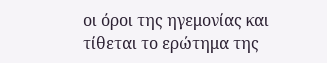οι όροι της ηγεμονίας και τίθεται το ερώτημα της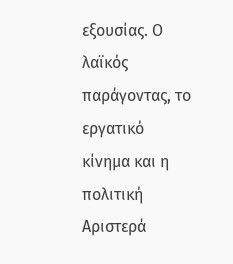εξουσίας. Ο λαϊκός παράγοντας, το εργατικό κίνημα και η πολιτική Αριστερά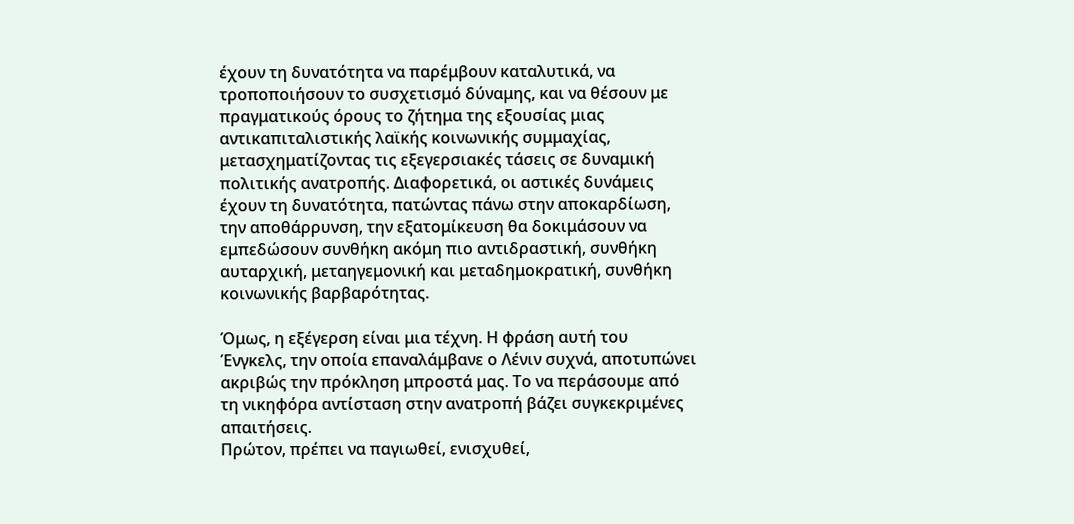έχουν τη δυνατότητα να παρέμβουν καταλυτικά, να τροποποιήσουν το συσχετισμό δύναμης, και να θέσουν με πραγματικούς όρους το ζήτημα της εξουσίας μιας αντικαπιταλιστικής λαϊκής κοινωνικής συμμαχίας, μετασχηματίζοντας τις εξεγερσιακές τάσεις σε δυναμική πολιτικής ανατροπής. Διαφορετικά, οι αστικές δυνάμεις έχουν τη δυνατότητα, πατώντας πάνω στην αποκαρδίωση, την αποθάρρυνση, την εξατομίκευση θα δοκιμάσουν να εμπεδώσουν συνθήκη ακόμη πιο αντιδραστική, συνθήκη αυταρχική, μεταηγεμονική και μεταδημοκρατική, συνθήκη κοινωνικής βαρβαρότητας.

Όμως, η εξέγερση είναι μια τέχνη. Η φράση αυτή του Ένγκελς, την οποία επαναλάμβανε ο Λένιν συχνά, αποτυπώνει ακριβώς την πρόκληση μπροστά μας. Το να περάσουμε από τη νικηφόρα αντίσταση στην ανατροπή βάζει συγκεκριμένες απαιτήσεις.
Πρώτον, πρέπει να παγιωθεί, ενισχυθεί,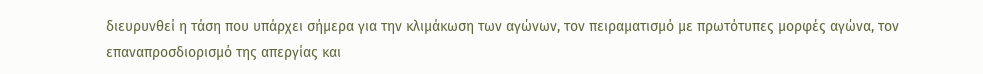διευρυνθεί η τάση που υπάρχει σήμερα για την κλιμάκωση των αγώνων, τον πειραματισμό με πρωτότυπες μορφές αγώνα, τον επαναπροσδιορισμό της απεργίας και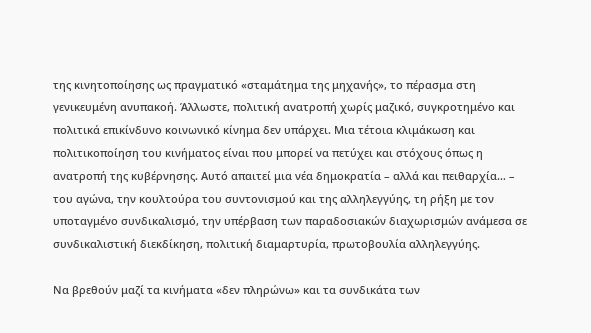της κινητοποίησης ως πραγματικό «σταμάτημα της μηχανής», το πέρασμα στη γενικευμένη ανυπακοή. Άλλωστε, πολιτική ανατροπή χωρίς μαζικό, συγκροτημένο και πολιτικά επικίνδυνο κοινωνικό κίνημα δεν υπάρχει. Μια τέτοια κλιμάκωση και πολιτικοποίηση του κινήματος είναι που μπορεί να πετύχει και στόχους όπως η ανατροπή της κυβέρνησης. Αυτό απαιτεί μια νέα δημοκρατία – αλλά και πειθαρχία… – του αγώνα, την κουλτούρα του συντονισμού και της αλληλεγγύης, τη ρήξη με τον υποταγμένο συνδικαλισμό, την υπέρβαση των παραδοσιακών διαχωρισμών ανάμεσα σε συνδικαλιστική διεκδίκηση, πολιτική διαμαρτυρία, πρωτοβουλία αλληλεγγύης.

Να βρεθούν μαζί τα κινήματα «δεν πληρώνω» και τα συνδικάτα των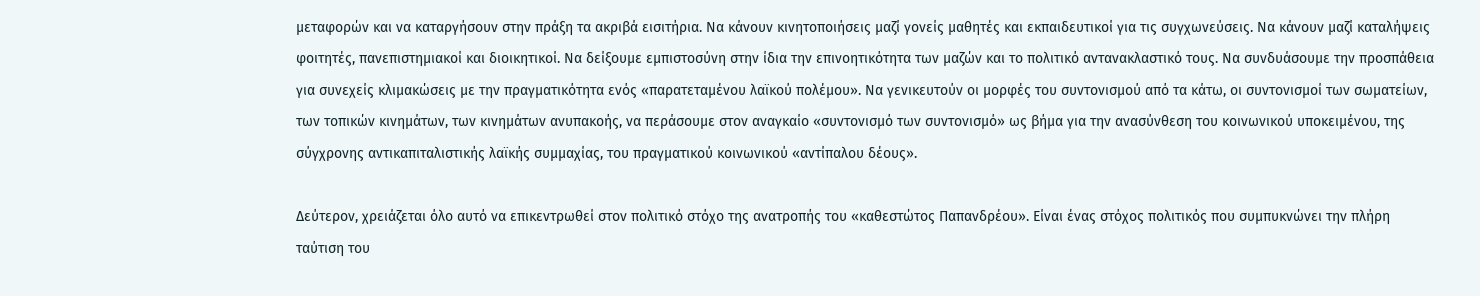μεταφορών και να καταργήσουν στην πράξη τα ακριβά εισιτήρια. Να κάνουν κινητοποιήσεις μαζί γονείς μαθητές και εκπαιδευτικοί για τις συγχωνεύσεις. Να κάνουν μαζί καταλήψεις φοιτητές, πανεπιστημιακοί και διοικητικοί. Να δείξουμε εμπιστοσύνη στην ίδια την επινοητικότητα των μαζών και το πολιτικό αντανακλαστικό τους. Να συνδυάσουμε την προσπάθεια για συνεχείς κλιμακώσεις με την πραγματικότητα ενός «παρατεταμένου λαϊκού πολέμου». Να γενικευτούν οι μορφές του συντονισμού από τα κάτω, οι συντονισμοί των σωματείων, των τοπικών κινημάτων, των κινημάτων ανυπακοής, να περάσουμε στον αναγκαίο «συντονισμό των συντονισμό» ως βήμα για την ανασύνθεση του κοινωνικού υποκειμένου, της σύγχρονης αντικαπιταλιστικής λαϊκής συμμαχίας, του πραγματικού κοινωνικού «αντίπαλου δέους».

Δεύτερον, χρειάζεται όλο αυτό να επικεντρωθεί στον πολιτικό στόχο της ανατροπής του «καθεστώτος Παπανδρέου». Είναι ένας στόχος πολιτικός που συμπυκνώνει την πλήρη ταύτιση του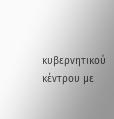κυβερνητικού κέντρου με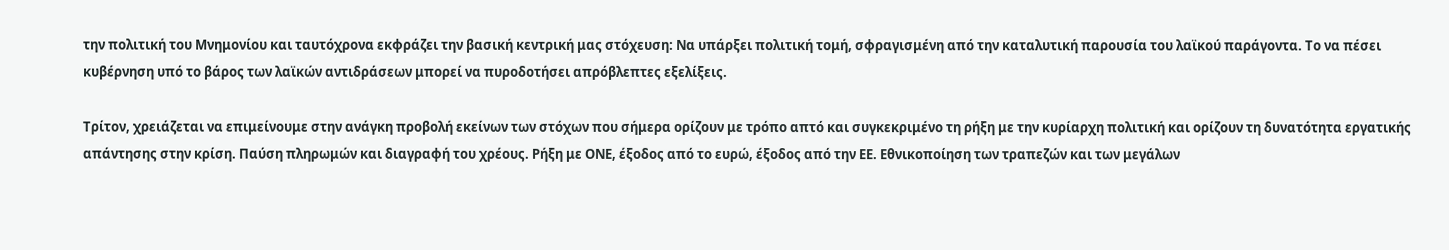την πολιτική του Μνημονίου και ταυτόχρονα εκφράζει την βασική κεντρική μας στόχευση: Να υπάρξει πολιτική τομή, σφραγισμένη από την καταλυτική παρουσία του λαϊκού παράγοντα. Το να πέσει κυβέρνηση υπό το βάρος των λαϊκών αντιδράσεων μπορεί να πυροδοτήσει απρόβλεπτες εξελίξεις.

Τρίτον, χρειάζεται να επιμείνουμε στην ανάγκη προβολή εκείνων των στόχων που σήμερα ορίζουν με τρόπο απτό και συγκεκριμένο τη ρήξη με την κυρίαρχη πολιτική και ορίζουν τη δυνατότητα εργατικής απάντησης στην κρίση. Παύση πληρωμών και διαγραφή του χρέους. Ρήξη με ΟΝΕ, έξοδος από το ευρώ, έξοδος από την ΕΕ. Εθνικοποίηση των τραπεζών και των μεγάλων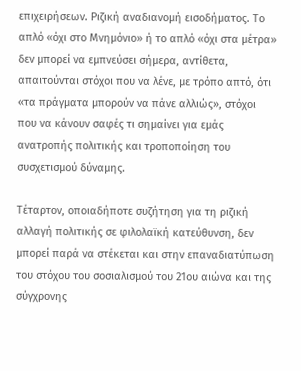επιχειρήσεων. Ριζική αναδιανομή εισοδήματος. Το απλό «όχι στο Μνημόνιο» ή το απλό «όχι στα μέτρα» δεν μπορεί να εμπνεύσει σήμερα, αντίθετα, απαιτούνται στόχοι που να λένε, με τρόπο απτό, ότι «τα πράγματα μπορούν να πάνε αλλιώς», στόχοι που να κάνουν σαφές τι σημαίνει για εμάς ανατροπής πολιτικής και τροποποίηση του συσχετισμού δύναμης.

Τέταρτον, οποιαδήποτε συζήτηση για τη ριζική αλλαγή πολιτικής σε φιλολαϊκή κατεύθυνση, δεν μπορεί παρά να στέκεται και στην επαναδιατύπωση του στόχου του σοσιαλισμού του 21ου αιώνα και της σύγχρονης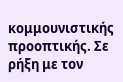κομμουνιστικής προοπτικής. Σε ρήξη με τον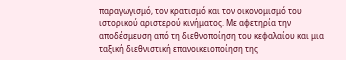παραγωγισμό, τον κρατισμό και τον οικονομισμό του ιστορικού αριστερού κινήματος. Με αφετηρία την αποδέσμευση από τη διεθνοποίηση του κεφαλαίου και μια ταξική διεθνιστική επανοικειοποίηση της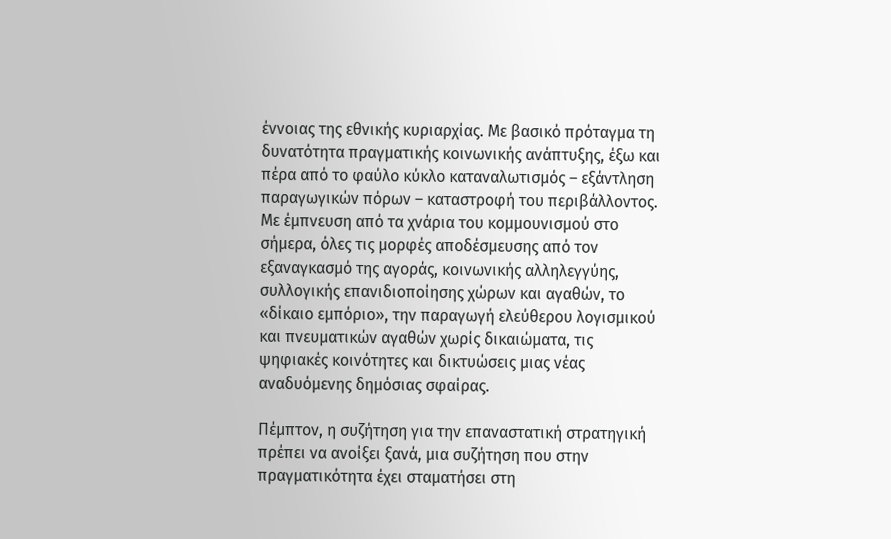έννοιας της εθνικής κυριαρχίας. Με βασικό πρόταγμα τη δυνατότητα πραγματικής κοινωνικής ανάπτυξης, έξω και πέρα από το φαύλο κύκλο καταναλωτισμός – εξάντληση παραγωγικών πόρων – καταστροφή του περιβάλλοντος. Με έμπνευση από τα χνάρια του κομμουνισμού στο σήμερα, όλες τις μορφές αποδέσμευσης από τον εξαναγκασμό της αγοράς, κοινωνικής αλληλεγγύης, συλλογικής επανιδιοποίησης χώρων και αγαθών, το «δίκαιο εμπόριο», την παραγωγή ελεύθερου λογισμικού και πνευματικών αγαθών χωρίς δικαιώματα, τις ψηφιακές κοινότητες και δικτυώσεις μιας νέας αναδυόμενης δημόσιας σφαίρας.

Πέμπτον, η συζήτηση για την επαναστατική στρατηγική πρέπει να ανοίξει ξανά, μια συζήτηση που στην πραγματικότητα έχει σταματήσει στη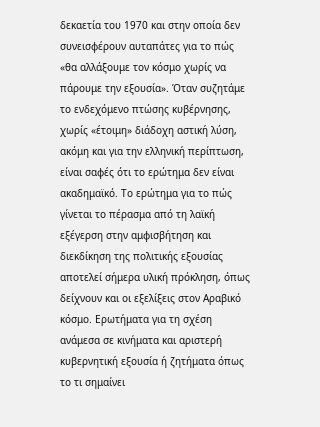δεκαετία του 1970 και στην οποία δεν συνεισφέρουν αυταπάτες για το πώς «θα αλλάξουμε τον κόσμο χωρίς να πάρουμε την εξουσία». Όταν συζητάμε το ενδεχόμενο πτώσης κυβέρνησης, χωρίς «έτοιμη» διάδοχη αστική λύση, ακόμη και για την ελληνική περίπτωση, είναι σαφές ότι το ερώτημα δεν είναι ακαδημαϊκό. Το ερώτημα για το πώς γίνεται το πέρασμα από τη λαϊκή εξέγερση στην αμφισβήτηση και διεκδίκηση της πολιτικής εξουσίας αποτελεί σήμερα υλική πρόκληση, όπως δείχνουν και οι εξελίξεις στον Αραβικό κόσμο. Ερωτήματα για τη σχέση ανάμεσα σε κινήματα και αριστερή κυβερνητική εξουσία ή ζητήματα όπως το τι σημαίνει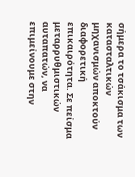σήμερα το τσάκισμα των κατασταλτικών μηχανισμών αποκτούν διαφορετική επικαιρότητα. Σε πείσμα μεταρρυθμιστικών αυταπατών, να επιμείνουμε στην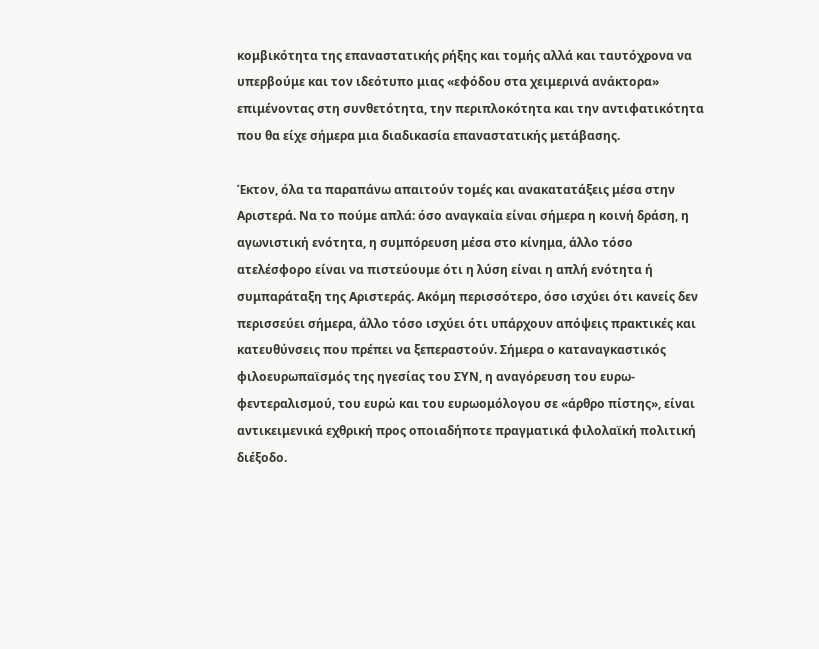κομβικότητα της επαναστατικής ρήξης και τομής αλλά και ταυτόχρονα να υπερβούμε και τον ιδεότυπο μιας «εφόδου στα χειμερινά ανάκτορα» επιμένοντας στη συνθετότητα, την περιπλοκότητα και την αντιφατικότητα που θα είχε σήμερα μια διαδικασία επαναστατικής μετάβασης.

Έκτον, όλα τα παραπάνω απαιτούν τομές και ανακατατάξεις μέσα στην Αριστερά. Να το πούμε απλά: όσο αναγκαία είναι σήμερα η κοινή δράση, η αγωνιστική ενότητα, η συμπόρευση μέσα στο κίνημα, άλλο τόσο ατελέσφορο είναι να πιστεύουμε ότι η λύση είναι η απλή ενότητα ή συμπαράταξη της Αριστεράς. Ακόμη περισσότερο, όσο ισχύει ότι κανείς δεν περισσεύει σήμερα, άλλο τόσο ισχύει ότι υπάρχουν απόψεις πρακτικές και κατευθύνσεις που πρέπει να ξεπεραστούν. Σήμερα ο καταναγκαστικός φιλοευρωπαϊσμός της ηγεσίας του ΣΥΝ, η αναγόρευση του ευρω-φεντεραλισμού, του ευρώ και του ευρωομόλογου σε «άρθρο πίστης», είναι αντικειμενικά εχθρική προς οποιαδήποτε πραγματικά φιλολαϊκή πολιτική διέξοδο.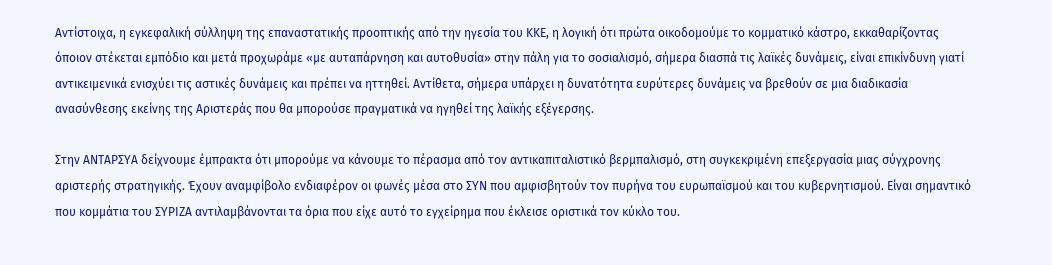Αντίστοιχα, η εγκεφαλική σύλληψη της επαναστατικής προοπτικής από την ηγεσία του ΚΚΕ, η λογική ότι πρώτα οικοδομούμε το κομματικό κάστρο, εκκαθαρίζοντας όποιον στέκεται εμπόδιο και μετά προχωράμε «με αυταπάρνηση και αυτοθυσία» στην πάλη για το σοσιαλισμό, σήμερα διασπά τις λαϊκές δυνάμεις, είναι επικίνδυνη γιατί αντικειμενικά ενισχύει τις αστικές δυνάμεις και πρέπει να ηττηθεί. Αντίθετα, σήμερα υπάρχει η δυνατότητα ευρύτερες δυνάμεις να βρεθούν σε μια διαδικασία ανασύνθεσης εκείνης της Αριστεράς που θα μπορούσε πραγματικά να ηγηθεί της λαϊκής εξέγερσης.

Στην ΑΝΤΑΡΣΥΑ δείχνουμε έμπρακτα ότι μπορούμε να κάνουμε το πέρασμα από τον αντικαπιταλιστικό βερμπαλισμό, στη συγκεκριμένη επεξεργασία μιας σύγχρονης αριστερής στρατηγικής. Έχουν αναμφίβολο ενδιαφέρον οι φωνές μέσα στο ΣΥΝ που αμφισβητούν τον πυρήνα του ευρωπαϊσμού και του κυβερνητισμού. Είναι σημαντικό που κομμάτια του ΣΥΡΙΖΑ αντιλαμβάνονται τα όρια που είχε αυτό το εγχείρημα που έκλεισε οριστικά τον κύκλο του.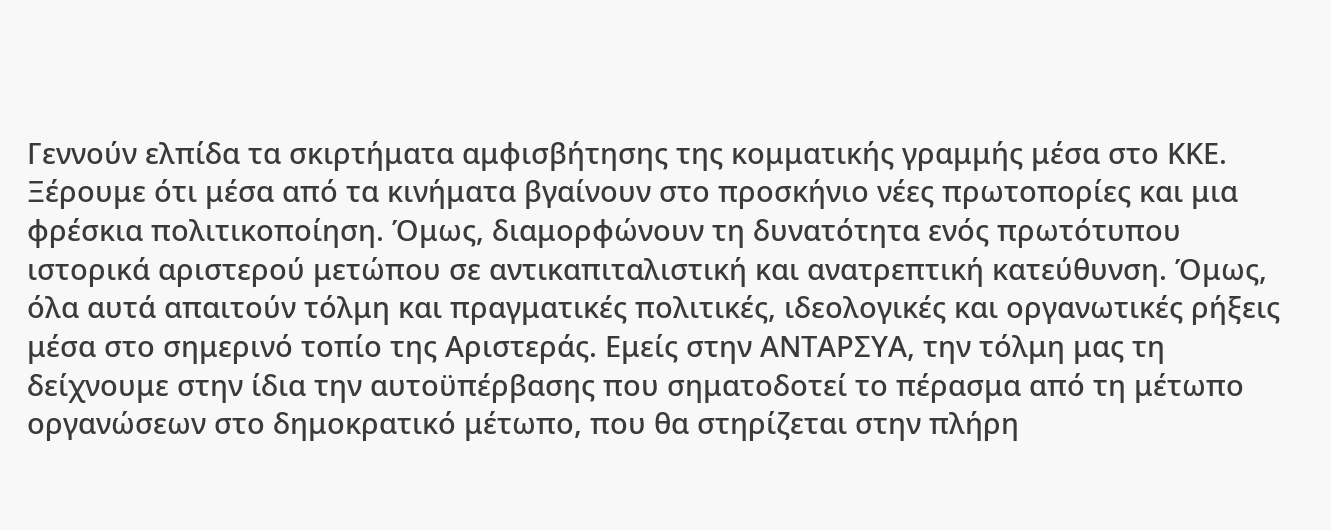Γεννούν ελπίδα τα σκιρτήματα αμφισβήτησης της κομματικής γραμμής μέσα στο ΚΚΕ. Ξέρουμε ότι μέσα από τα κινήματα βγαίνουν στο προσκήνιο νέες πρωτοπορίες και μια φρέσκια πολιτικοποίηση. Όμως, διαμορφώνουν τη δυνατότητα ενός πρωτότυπου ιστορικά αριστερού μετώπου σε αντικαπιταλιστική και ανατρεπτική κατεύθυνση. Όμως, όλα αυτά απαιτούν τόλμη και πραγματικές πολιτικές, ιδεολογικές και οργανωτικές ρήξεις μέσα στο σημερινό τοπίο της Αριστεράς. Εμείς στην ΑΝΤΑΡΣΥΑ, την τόλμη μας τη δείχνουμε στην ίδια την αυτοϋπέρβασης που σηματοδοτεί το πέρασμα από τη μέτωπο οργανώσεων στο δημοκρατικό μέτωπο, που θα στηρίζεται στην πλήρη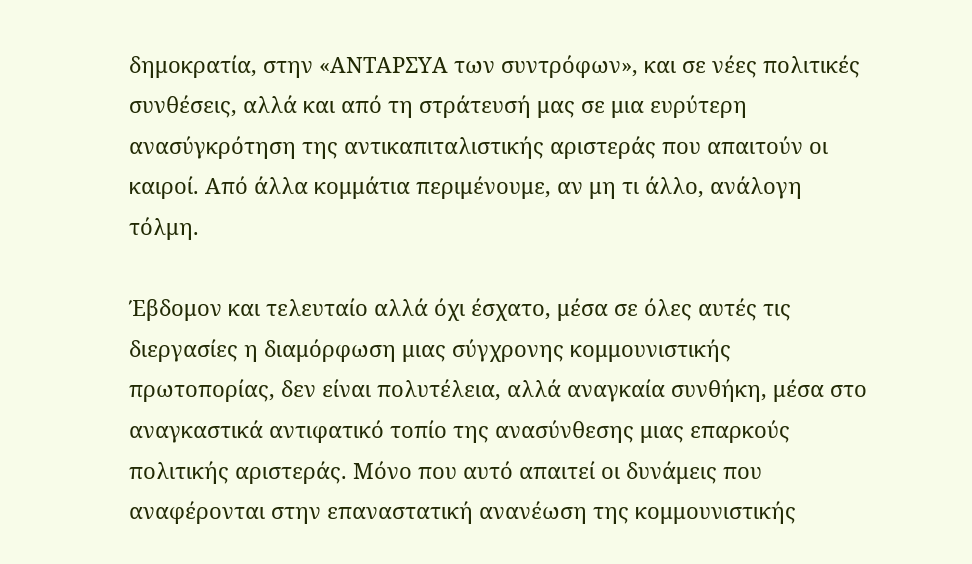δημοκρατία, στην «ΑΝΤΑΡΣΥΑ των συντρόφων», και σε νέες πολιτικές συνθέσεις, αλλά και από τη στράτευσή μας σε μια ευρύτερη ανασύγκρότηση της αντικαπιταλιστικής αριστεράς που απαιτούν οι καιροί. Από άλλα κομμάτια περιμένουμε, αν μη τι άλλο, ανάλογη τόλμη.

Έβδομον και τελευταίο αλλά όχι έσχατο, μέσα σε όλες αυτές τις διεργασίες η διαμόρφωση μιας σύγχρονης κομμουνιστικής πρωτοπορίας, δεν είναι πολυτέλεια, αλλά αναγκαία συνθήκη, μέσα στο αναγκαστικά αντιφατικό τοπίο της ανασύνθεσης μιας επαρκούς πολιτικής αριστεράς. Μόνο που αυτό απαιτεί οι δυνάμεις που αναφέρονται στην επαναστατική ανανέωση της κομμουνιστικής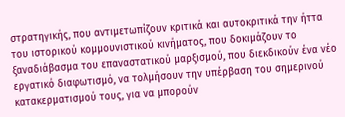στρατηγικής, που αντιμετωπίζουν κριτικά και αυτοκριτικά την ήττα του ιστορικού κομμουνιστικού κινήματος, που δοκιμάζουν το ξαναδιάβασμα του επαναστατικού μαρξισμού, που διεκδικούν ένα νέο εργατικό διαφωτισμό, να τολμήσουν την υπέρβαση του σημερινού κατακερματισμού τους, για να μπορούν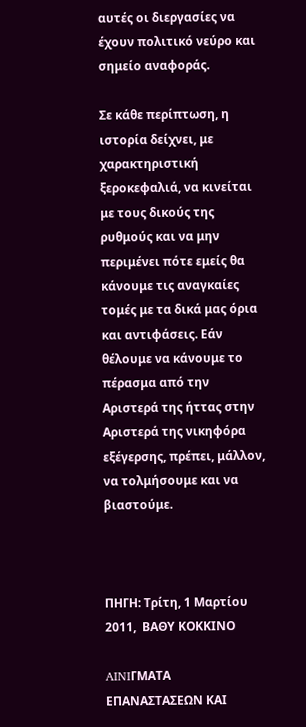αυτές οι διεργασίες να έχουν πολιτικό νεύρο και σημείο αναφοράς.

Σε κάθε περίπτωση, η ιστορία δείχνει, με χαρακτηριστική ξεροκεφαλιά, να κινείται με τους δικούς της ρυθμούς και να μην περιμένει πότε εμείς θα κάνουμε τις αναγκαίες τομές με τα δικά μας όρια και αντιφάσεις. Εάν θέλουμε να κάνουμε το πέρασμα από την Αριστερά της ήττας στην Αριστερά της νικηφόρα εξέγερσης, πρέπει, μάλλον, να τολμήσουμε και να βιαστούμε.



ΠΗΓΗ: Τρίτη, 1 Μαρτίου 2011,  ΒΑΘΥ ΚΟΚΚΙΝΟ

AINIΓΜΑΤΑ ΕΠΑΝΑΣΤΑΣΕΩΝ ΚΑΙ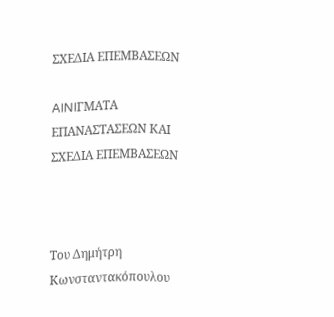ΣΧΕΔΙΑ ΕΠΕΜΒΑΣΕΩΝ

AINIΓΜΑΤΑ ΕΠΑΝΑΣΤΑΣΕΩΝ ΚΑΙ ΣΧΕΔΙΑ ΕΠΕΜΒΑΣΕΩΝ



Tου Δημήτρη Κωνσταντακόπουλου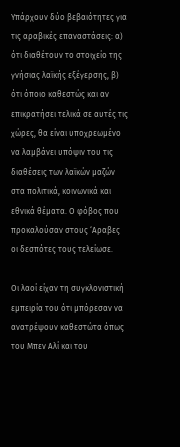Υπάρχουν δύο βεβαιότητες για τις αραβικές επαναστάσεις: α) ότι διαθέτουν το στοιχείο της γνήσιας λαϊκής εξέγερσης, β) ότι όποιο καθεστώς και αν επικρατήσει τελικά σε αυτές τις χώρες, θα είναι υποχρεωμένο να λαμβάνει υπόψιν του τις διαθέσεις των λαϊκών μαζών στα πολιτικά, κοινωνικά και εθνικά θέματα. Ο φόβος που προκαλούσαν στους ‘Αραβες οι δεσπότες τους τελείωσε.

Οι λαοί είχαν τη συγκλονιστική εμπειρία του ότι μπόρεσαν να ανατρέψουν καθεστώτα όπως του Μπεν Αλί και του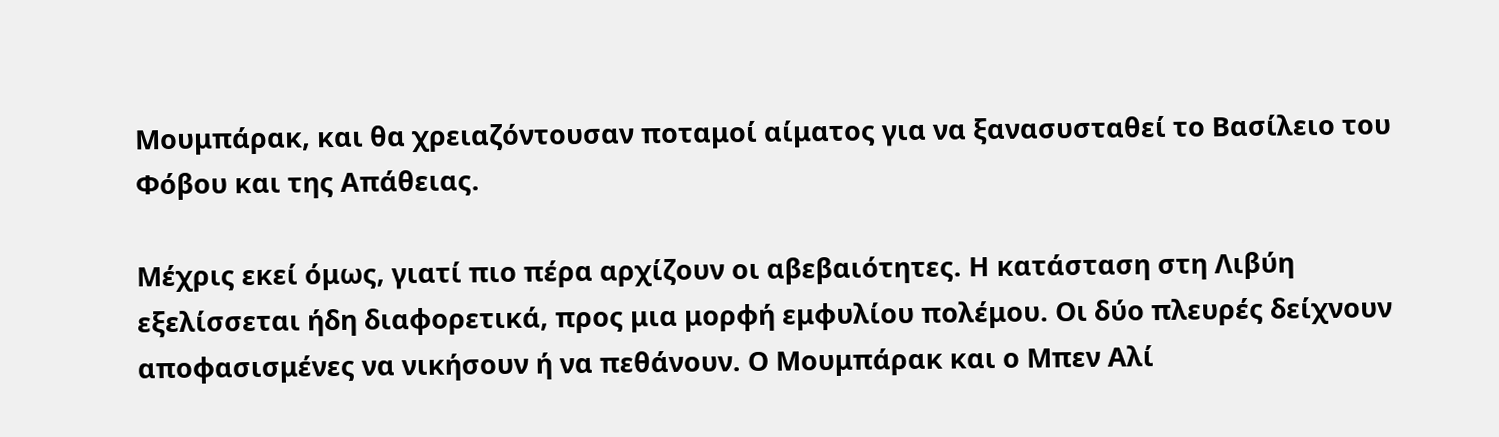Μουμπάρακ, και θα χρειαζόντουσαν ποταμοί αίματος για να ξανασυσταθεί το Βασίλειο του Φόβου και της Απάθειας.

Μέχρις εκεί όμως, γιατί πιο πέρα αρχίζουν οι αβεβαιότητες. Η κατάσταση στη Λιβύη εξελίσσεται ήδη διαφορετικά, προς μια μορφή εμφυλίου πολέμου. Οι δύο πλευρές δείχνουν αποφασισμένες να νικήσουν ή να πεθάνουν. Ο Μουμπάρακ και ο Μπεν Αλί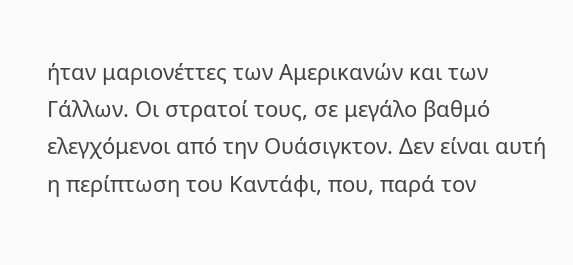ήταν μαριονέττες των Αμερικανών και των Γάλλων. Οι στρατοί τους, σε μεγάλο βαθμό ελεγχόμενοι από την Ουάσιγκτον. Δεν είναι αυτή η περίπτωση του Καντάφι, που, παρά τον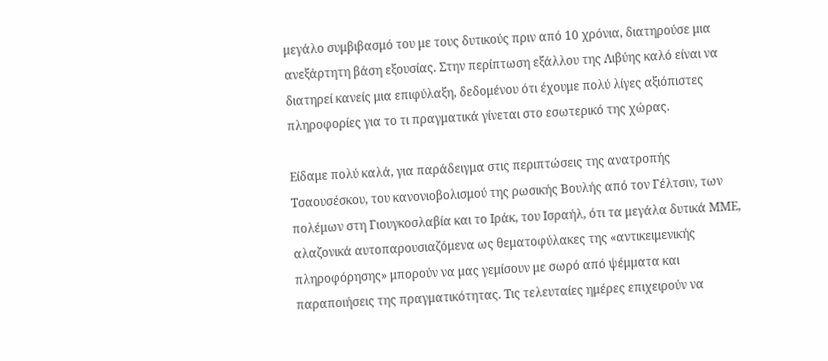μεγάλο συμβιβασμό του με τους δυτικούς πριν από 10 χρόνια, διατηρούσε μια ανεξάρτητη βάση εξουσίας. Στην περίπτωση εξάλλου της Λιβύης καλό είναι να διατηρεί κανείς μια επιφύλαξη, δεδομένου ότι έχουμε πολύ λίγες αξιόπιστες πληροφορίες για το τι πραγματικά γίνεται στο εσωτερικό της χώρας.

Είδαμε πολύ καλά, για παράδειγμα στις περιπτώσεις της ανατροπής Τσαουσέσκου, του κανονιοβολισμού της ρωσικής Βουλής από τον Γέλτσιν, των πολέμων στη Γιουγκοσλαβία και το Ιράκ, του Ισραήλ, ότι τα μεγάλα δυτικά ΜΜΕ, αλαζονικά αυτοπαρουσιαζόμενα ως θεματοφύλακες της «αντικειμενικής πληροφόρησης» μπορούν να μας γεμίσουν με σωρό από ψέμματα και παραποιήσεις της πραγματικότητας. Τις τελευταίες ημέρες επιχειρούν να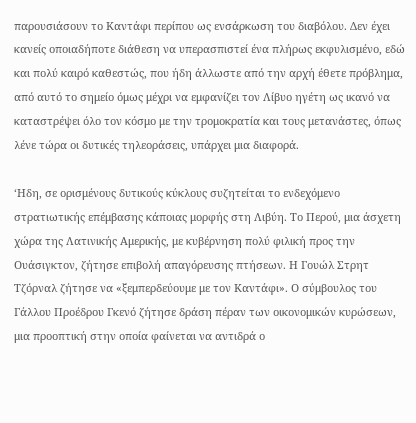παρουσιάσουν το Καντάφι περίπου ως ενσάρκωση του διαβόλου. Δεν έχει κανείς οποιαδήποτε διάθεση να υπερασπιστεί ένα πλήρως εκφυλισμένο, εδώ και πολύ καιρό καθεστώς, που ήδη άλλωστε από την αρχή έθετε πρόβλημα, από αυτό το σημείο όμως μέχρι να εμφανίζει τον Λίβυο ηγέτη ως ικανό να καταστρέψει όλο τον κόσμο με την τρομοκρατία και τους μετανάστες, όπως λένε τώρα οι δυτικές τηλεοράσεις, υπάρχει μια διαφορά.

‘Ηδη, σε ορισμένους δυτικούς κύκλους συζητείται το ενδεχόμενο στρατιωτικής επέμβασης κάποιας μορφής στη Λιβύη. Το Περού, μια άσχετη χώρα της Λατινικής Αμερικής, με κυβέρνηση πολύ φιλική προς την Ουάσιγκτον, ζήτησε επιβολή απαγόρευσης πτήσεων. Η Γουώλ Στρητ Τζόρναλ ζήτησε να «ξεμπερδεύουμε με τον Καντάφι». Ο σύμβουλος του Γάλλου Προέδρου Γκενό ζήτησε δράση πέραν των οικονομικών κυρώσεων, μια προοπτική στην οποία φαίνεται να αντιδρά ο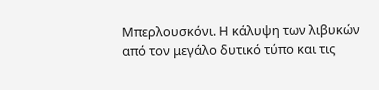Μπερλουσκόνι. Η κάλυψη των λιβυκών από τον μεγάλο δυτικό τύπο και τις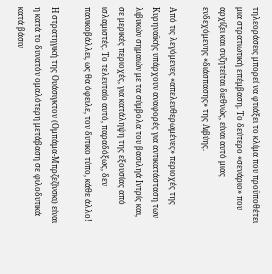τηλεοράσεις μπορεί να φτιάξει το κλίμα που προϋποθέτει μια στρατιωτική επέμβαση. Το δεύτερο «σενάριο» που αρχίζει και συζητείται διεθνώς, είναι αυτό μιας ενδεχόμενης «διάσπασης» της Λιβύης.

Από τις λεγόμενες «απελευθερωμένες» περιοχές της Κυρηναϊκής υπάρχουν αναφορές για αντικατάσταση των λιβυκών σημαιών με τα σύμβολα του βασιληά Ιντρίς και, σε μερικές περιοχές, για κατάληψη της εξουσίας από ισλαμιστές. Το τελευταίο αυτό, παραδόξως, δεν πανικοβάλλει, ως θα όφειλε, τον δυτικο τύπο, κάθε άλλο!

Η στρατηγική της Ουάσιγκτον (Ομπάμα-Μπρζεζίνσκι) είναι η κατά το δυνατόν ομαλότερη μετάβαση σε φιλοδυτικά κατά βάσιν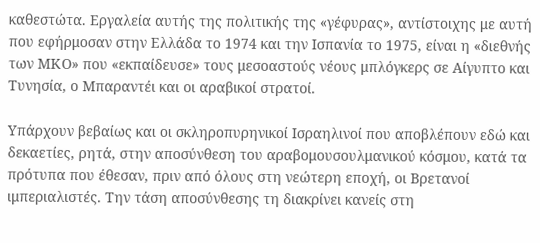καθεστώτα. Εργαλεία αυτής της πολιτικής της «γέφυρας», αντίστοιχης με αυτή που εφήρμοσαν στην Ελλάδα το 1974 και την Ισπανία το 1975, είναι η «διεθνής των ΜΚΟ» που «εκπαίδευσε» τους μεσοαστούς νέους μπλόγκερς σε Αίγυπτο και Τυνησία, ο Μπαραντέι και οι αραβικοί στρατοί.

Υπάρχουν βεβαίως και οι σκληροπυρηνικοί Ισραηλινοί που αποβλέπουν εδώ και δεκαετίες, ρητά, στην αποσύνθεση του αραβομουσουλμανικού κόσμου, κατά τα πρότυπα που έθεσαν, πριν από όλους στη νεώτερη εποχή, οι Βρετανοί ιμπεριαλιστές. Την τάση αποσύνθεσης τη διακρίνει κανείς στη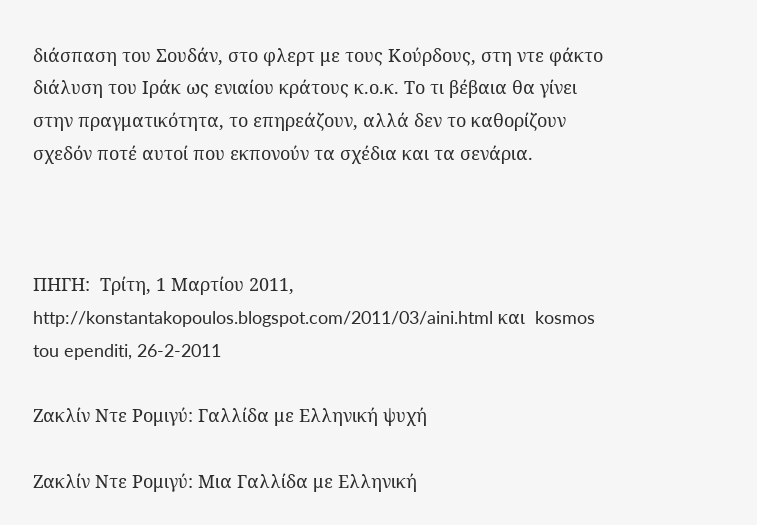διάσπαση του Σουδάν, στο φλερτ με τους Κούρδους, στη ντε φάκτο διάλυση του Ιράκ ως ενιαίου κράτους κ.ο.κ. Το τι βέβαια θα γίνει στην πραγματικότητα, το επηρεάζουν, αλλά δεν το καθορίζουν σχεδόν ποτέ αυτοί που εκπονούν τα σχέδια και τα σενάρια.



ΠΗΓΗ:  Τρίτη, 1 Μαρτίου 2011,  http://konstantakopoulos.blogspot.com/2011/03/aini.html και  kosmos tou ependiti, 26-2-2011

Ζακλίν Ντε Ρομιγύ: Γαλλίδα με Ελληνική ψυχή

Ζακλίν Ντε Ρομιγύ: Μια Γαλλίδα με Ελληνική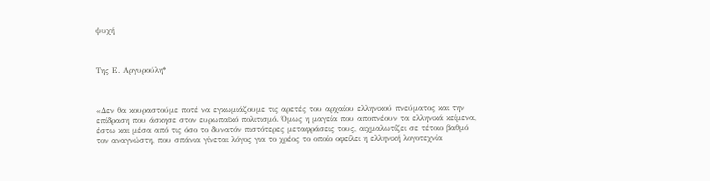ψυχή



Της Ε. Αργυρούλη*



«Δεν θα κουραστούμε ποτέ να εγκωμιάζουμε τις αρετές του αρχαίου ελληνικού πνεύματος και την επίδραση που άσκησε στον ευρωπαϊκό πολιτισμό. Όμως η μαγεία που αποπνέουν τα ελληνικά κείμενα, έστω και μέσα από τις όσο το δυνατόν πιστότερες μεταφράσεις τους, αιχμαλωτίζει σε τέτοιο βαθμό τον αναγνώστη, που σπάνια γίνεται λόγος για το χρέος το οποίο οφείλει η ελληνική λογοτεχνία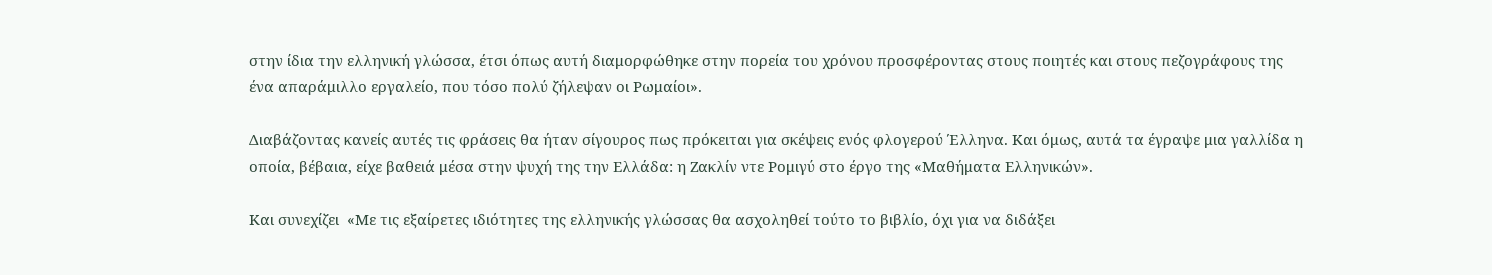στην ίδια την ελληνική γλώσσα, έτσι όπως αυτή διαμορφώθηκε στην πορεία του χρόνου προσφέροντας στους ποιητές και στους πεζογράφους της ένα απαράμιλλο εργαλείο, που τόσο πολύ ζήλεψαν οι Ρωμαίοι».

Διαβάζοντας κανείς αυτές τις φράσεις θα ήταν σίγουρος πως πρόκειται για σκέψεις ενός φλογερού Έλληνα. Και όμως, αυτά τα έγραψε μια γαλλίδα η οποία, βέβαια, είχε βαθειά μέσα στην ψυχή της την Ελλάδα: η Ζακλίν ντε Ρομιγύ στο έργο της «Μαθήματα Ελληνικών».

Και συνεχίζει  «Με τις εξαίρετες ιδιότητες της ελληνικής γλώσσας θα ασχοληθεί τούτο το βιβλίο, όχι για να διδάξει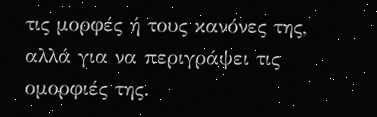τις μορφές ή τους κανόνες της, αλλά για να περιγράψει τις ομορφιές της.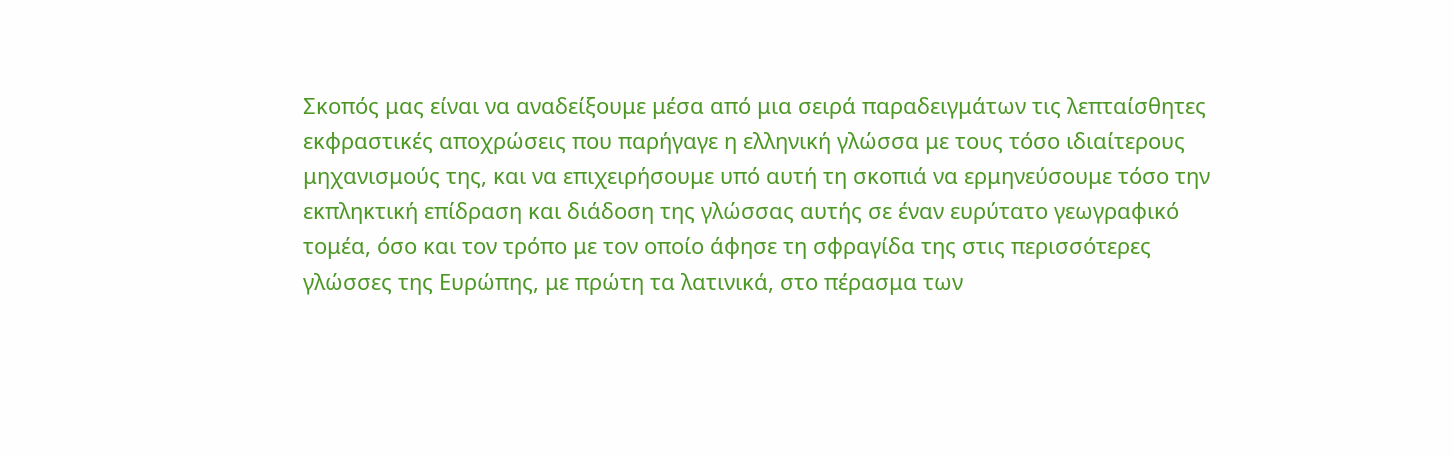Σκοπός μας είναι να αναδείξουμε μέσα από μια σειρά παραδειγμάτων τις λεπταίσθητες εκφραστικές αποχρώσεις που παρήγαγε η ελληνική γλώσσα με τους τόσο ιδιαίτερους μηχανισμούς της, και να επιχειρήσουμε υπό αυτή τη σκοπιά να ερμηνεύσουμε τόσο την εκπληκτική επίδραση και διάδοση της γλώσσας αυτής σε έναν ευρύτατο γεωγραφικό τομέα, όσο και τον τρόπο με τον οποίο άφησε τη σφραγίδα της στις περισσότερες γλώσσες της Ευρώπης, με πρώτη τα λατινικά, στο πέρασμα των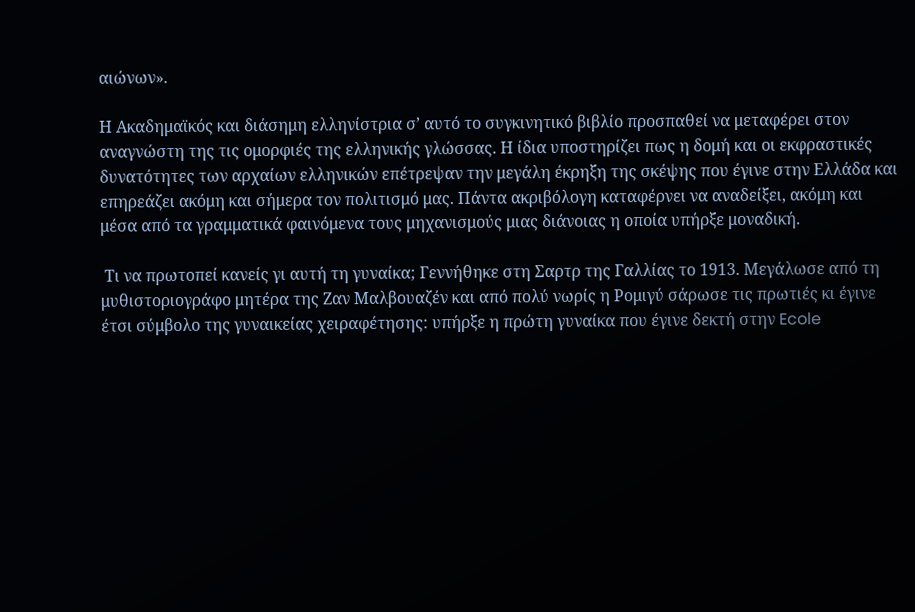αιώνων».

Η Ακαδημαϊκός και διάσημη ελληνίστρια σ’ αυτό το συγκινητικό βιβλίο προσπαθεί να μεταφέρει στον αναγνώστη της τις ομορφιές της ελληνικής γλώσσας. Η ίδια υποστηρίζει πως η δομή και οι εκφραστικές δυνατότητες των αρχαίων ελληνικών επέτρεψαν την μεγάλη έκρηξη της σκέψης που έγινε στην Ελλάδα και επηρεάζει ακόμη και σήμερα τον πολιτισμό μας. Πάντα ακριβόλογη καταφέρνει να αναδείξει, ακόμη και μέσα από τα γραμματικά φαινόμενα τους μηχανισμούς μιας διάνοιας η οποία υπήρξε μοναδική.

 Τι να πρωτοπεί κανείς γι αυτή τη γυναίκα; Γεννήθηκε στη Σαρτρ της Γαλλίας το 1913. Μεγάλωσε από τη μυθιστοριογράφο μητέρα της Ζαν Μαλβουαζέν και από πολύ νωρίς η Ρομιγύ σάρωσε τις πρωτιές κι έγινε έτσι σύμβολο της γυναικείας χειραφέτησης: υπήρξε η πρώτη γυναίκα που έγινε δεκτή στην Ecole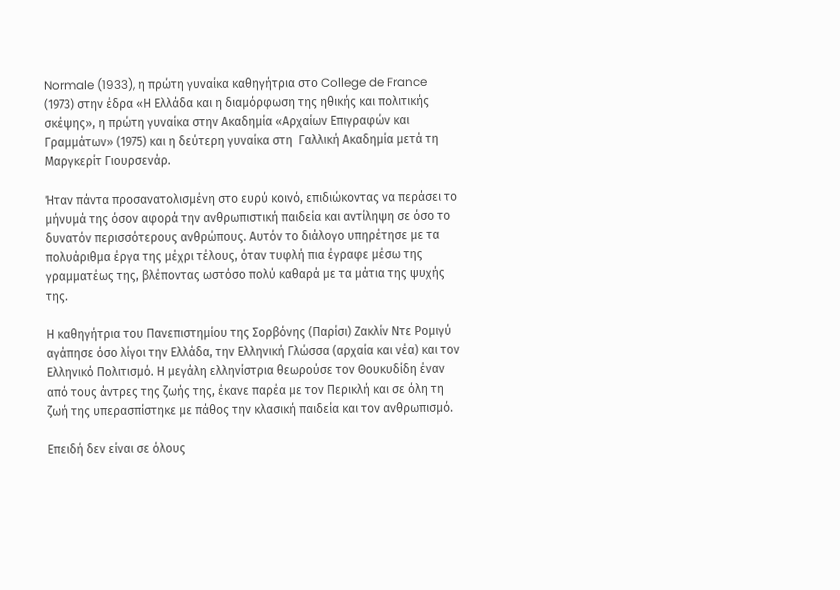Normale (1933), η πρώτη γυναίκα καθηγήτρια στο College de France (1973) στην έδρα «Η Ελλάδα και η διαμόρφωση της ηθικής και πολιτικής σκέψης», η πρώτη γυναίκα στην Ακαδημία «Αρχαίων Επιγραφών και Γραμμάτων» (1975) και η δεύτερη γυναίκα στη  Γαλλική Ακαδημία μετά τη Μαργκερίτ Γιουρσενάρ.

Ήταν πάντα προσανατολισμένη στο ευρύ κοινό, επιδιώκοντας να περάσει το μήνυμά της όσον αφορά την ανθρωπιστική παιδεία και αντίληψη σε όσο το δυνατόν περισσότερους ανθρώπους. Αυτόν το διάλογο υπηρέτησε με τα πολυάριθμα έργα της μέχρι τέλους, όταν τυφλή πια έγραφε μέσω της γραμματέως της, βλέποντας ωστόσο πολύ καθαρά με τα μάτια της ψυχής της.

Η καθηγήτρια του Πανεπιστημίου της Σορβόνης (Παρίσι) Ζακλίν Ντε Ρομιγύ αγάπησε όσο λίγοι την Ελλάδα, την Ελληνική Γλώσσα (αρχαία και νέα) και τον Ελληνικό Πολιτισμό. Η μεγάλη ελληνίστρια θεωρούσε τον Θουκυδίδη έναν από τους άντρες της ζωής της, έκανε παρέα με τον Περικλή και σε όλη τη ζωή της υπερασπίστηκε με πάθος την κλασική παιδεία και τον ανθρωπισμό.

Επειδή δεν είναι σε όλους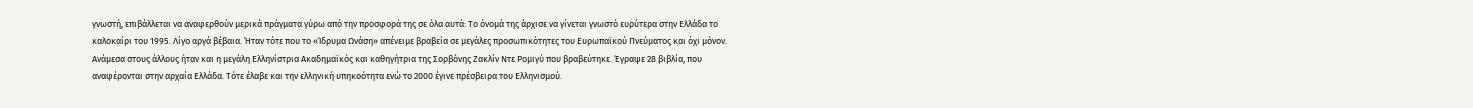γνωστή, επιβάλλεται να αναφερθούν μερικά πράγματα γύρω από την προσφορά της σε όλα αυτά: Το όνομά της άρχισε να γίνεται γνωστό ευρύτερα στην Ελλάδα το καλοκαίρι του 1995. Λίγο αργά βέβαια. Ήταν τότε που το «Ίδρυμα Ωνάση» απένειμε βραβεία σε μεγάλες προσωπικότητες του Ευρωπαϊκού Πνεύματος και όχι μόνον. Ανάμεσα στους άλλους ήταν και η μεγάλη Ελληνίστρια Ακαδημαϊκός και καθηγήτρια της Σορβόνης Ζακλίν Ντε Ρομιγύ που βραβεύτηκε. Έγραψε 28 βιβλία, που αναφέρονται στην αρχαία Ελλάδα. Τότε έλαβε και την ελληνική υπηκοότητα ενώ το 2000 έγινε πρέσβειρα του Ελληνισμού.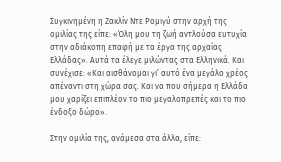Συγκινημένη η Ζακλίν Ντε Ρομιγύ στην αρχή της ομιλίας της είπε: «Όλη μου τη ζωή αντλούσα ευτυχία στην αδιάκοπη επαφή με τα έργα της αρχαίας Ελλάδας». Αυτά τα έλεγε μιλώντας στα Ελληνικά. Και συνέχισε: «Και αισθάνομαι γι’ αυτό ένα μεγάλο χρέος απέναντι στη χώρα σας. Και να που σήμερα η Ελλάδα μου χαρίζει επιπλέον το πιο μεγαλοπρεπές και το πιο ένδοξο δώρο».

Στην ομιλία της, ανάμεσα στα άλλα, είπε: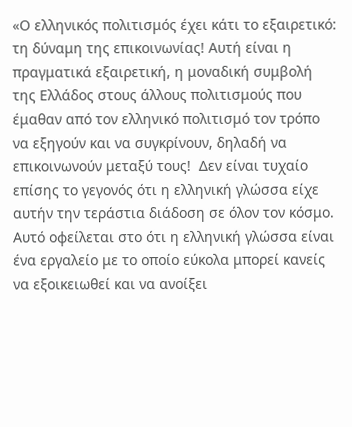«Ο ελληνικός πολιτισμός έχει κάτι το εξαιρετικό: τη δύναμη της επικοινωνίας! Αυτή είναι η πραγματικά εξαιρετική, η μοναδική συμβολή της Ελλάδος στους άλλους πολιτισμούς που έμαθαν από τον ελληνικό πολιτισμό τον τρόπο να εξηγούν και να συγκρίνουν, δηλαδή να επικοινωνούν μεταξύ τους!  Δεν είναι τυχαίο επίσης το γεγονός ότι η ελληνική γλώσσα είχε αυτήν την τεράστια διάδοση σε όλον τον κόσμο. Αυτό οφείλεται στο ότι η ελληνική γλώσσα είναι ένα εργαλείο με το οποίο εύκολα μπορεί κανείς να εξοικειωθεί και να ανοίξει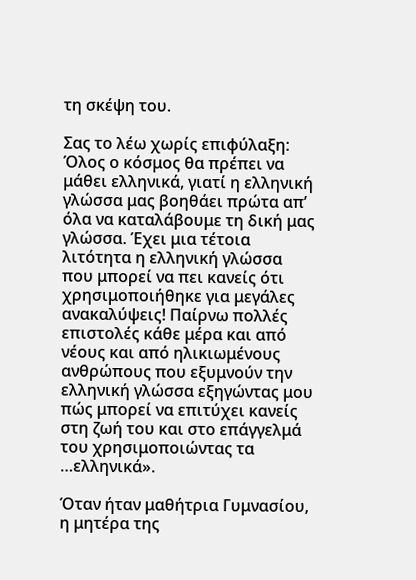τη σκέψη του.

Σας το λέω χωρίς επιφύλαξη: Όλος ο κόσμος θα πρέπει να μάθει ελληνικά, γιατί η ελληνική γλώσσα μας βοηθάει πρώτα απ’ όλα να καταλάβουμε τη δική μας γλώσσα. Έχει μια τέτοια λιτότητα η ελληνική γλώσσα που μπορεί να πει κανείς ότι χρησιμοποιήθηκε για μεγάλες ανακαλύψεις! Παίρνω πολλές επιστολές κάθε μέρα και από νέους και από ηλικιωμένους ανθρώπους που εξυμνούν την ελληνική γλώσσα εξηγώντας μου πώς μπορεί να επιτύχει κανείς στη ζωή του και στο επάγγελμά του χρησιμοποιώντας τα …ελληνικά».

Όταν ήταν μαθήτρια Γυμνασίου, η μητέρα της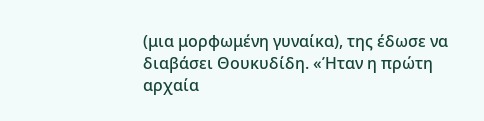(μια μορφωμένη γυναίκα), της έδωσε να διαβάσει Θουκυδίδη. «Ήταν η πρώτη αρχαία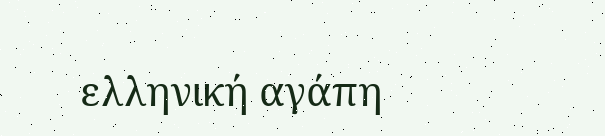ελληνική αγάπη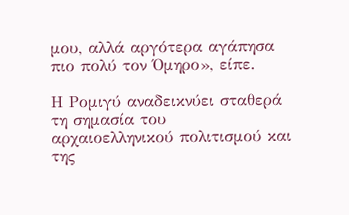μου, αλλά αργότερα αγάπησα πιο πολύ τον Όμηρο», είπε.

Η Ρομιγύ αναδεικνύει σταθερά τη σημασία του αρχαιοελληνικού πολιτισμού και της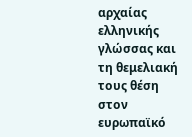αρχαίας ελληνικής γλώσσας και τη θεμελιακή τους θέση στον ευρωπαϊκό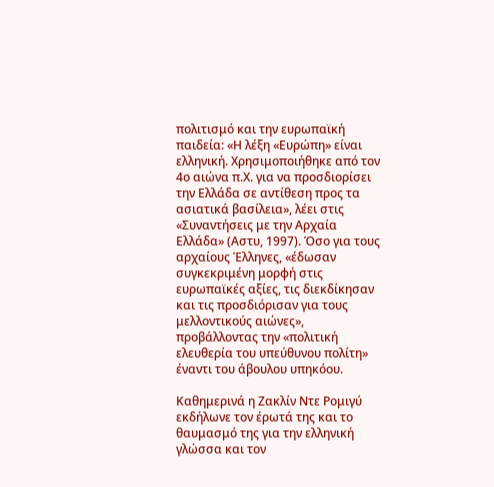πολιτισμό και την ευρωπαϊκή παιδεία: «Η λέξη «Ευρώπη» είναι ελληνική. Χρησιμοποιήθηκε από τον 4ο αιώνα π.Χ. για να προσδιορίσει την Ελλάδα σε αντίθεση προς τα ασιατικά βασίλεια», λέει στις «Συναντήσεις με την Αρχαία Ελλάδα» (Αστυ, 1997). Όσο για τους αρχαίους Έλληνες, «έδωσαν συγκεκριμένη μορφή στις ευρωπαϊκές αξίες, τις διεκδίκησαν και τις προσδιόρισαν για τους μελλοντικούς αιώνες», προβάλλοντας την «πολιτική ελευθερία του υπεύθυνου πολίτη» έναντι του άβουλου υπηκόου.

Καθημερινά η Ζακλίν Ντε Ρομιγύ εκδήλωνε τον έρωτά της και το θαυμασμό της για την ελληνική γλώσσα και τον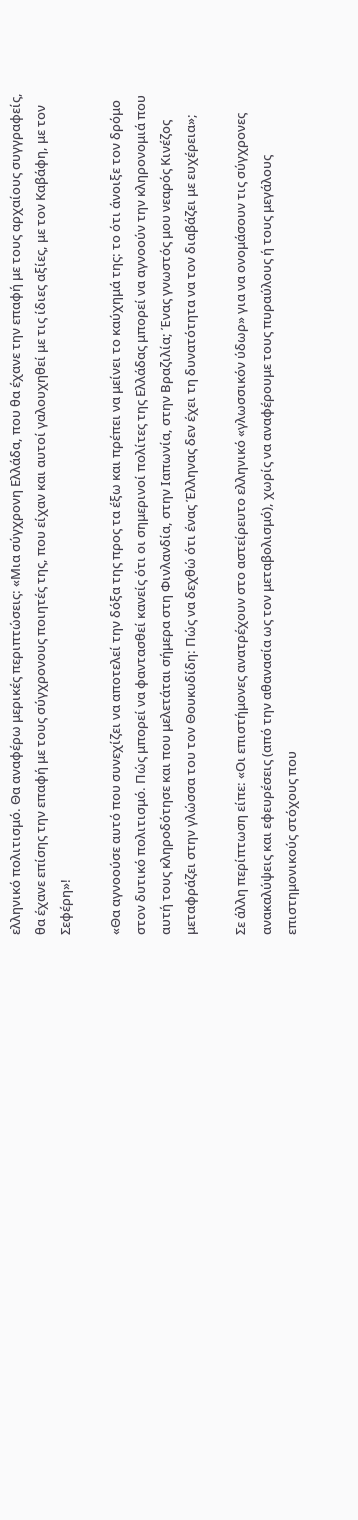ελληνικό πολιτισμό. Θα αναφέρω μερικές περιπτώσεις: «Μια σύγχρονη Ελλάδα, που θα έχανε την επαφή με τους αρχαίους συγγραφείς, θα έχανε επίσης την επαφή με τους σύγχρονους ποιητές της, που είχαν και αυτοί γαλουχηθεί με τις ίδιες αξίες, με τον Καβάφη, με τον Σεφέρη»!

«Θα αγνοούσε αυτό που συνεχίζει να αποτελεί την δόξα της προς τα έξω και πρέπει να μείνει το καύχημά της: το ότι άνοιξε τον δρόμο στον δυτικό πολιτισμό. Πώς μπορεί να φαντασθεί κανείς ότι οι σημερινοί πολίτες της Ελλάδας μπορεί να αγνοούν την κληρονομιά που αυτή τους κληροδότησε και που μελετάται σήμερα στη Φινλανδία, στην Ιαπωνία, στην Βραζιλία; Ένας γνωστός μου νεαρός Κινέζος μεταφράζει στην γλώσσα του τον Θουκυδίδη: Πώς να δεχθώ ότι ένας Έλληνας δεν έχει τη δυνατότητα να τον διαβάζει με ευχέρεια»;

Σε άλλη περίπτωση είπε: «Οι επιστήμονες ανατρέχουν στο αστείρευτο ελληνικό «γλωσσικόν ύδωρ» για να ονομάσουν τις σύγχρονες ανακαλύψεις και εφευρέσεις (από την αθανασία ως τον μεταβολισμό), χωρίς να αναφέρουμε τους πυραύλους ή τους μεγάλους επιστημονικούς στόχους που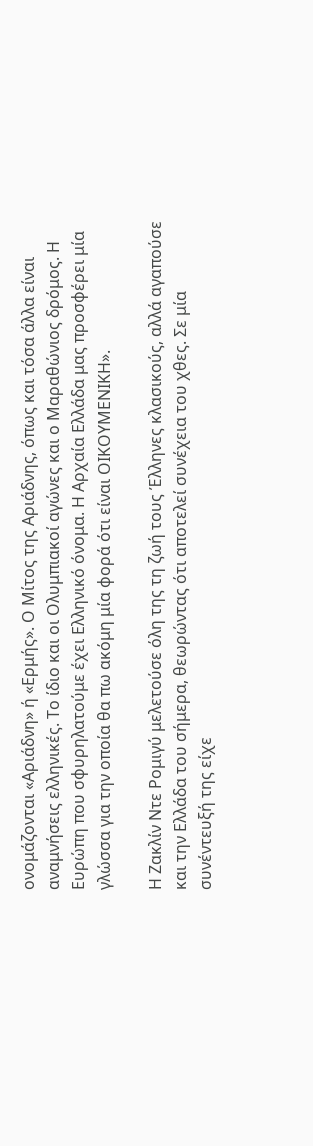ονομάζονται «Αριάδνη» ή «Ερμής». Ο Μίτος της Αριάδνης, όπως και τόσα άλλα είναι αναμνήσεις ελληνικές. Το ίδιο και οι Ολυμπιακοί αγώνες και ο Μαραθώνιος δρόμος. Η Ευρώπη που σφυρηλατούμε έχει Ελληνικό όνομα. Η Αρχαία Ελλάδα μας προσφέρει μία γλώσσα για την οποία θα πω ακόμη μία φορά ότι είναι ΟΙΚΟΥΜΕΝΙΚΗ».

Η Ζακλίν Ντε Ρομιγύ μελετούσε όλη της τη ζωή τους Έλληνες κλασικούς, αλλά αγαπούσε και την Ελλάδα του σήμερα, θεωρώντας ότι αποτελεί συνέχεια του χθες. Σε μία συνέντευξή της είχε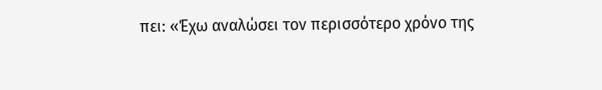πει: «Έχω αναλώσει τον περισσότερο χρόνο της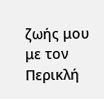ζωής μου με τον Περικλή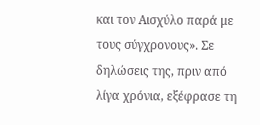και τον Αισχύλο παρά με τους σύγχρονους». Σε δηλώσεις της, πριν από λίγα χρόνια, εξέφρασε τη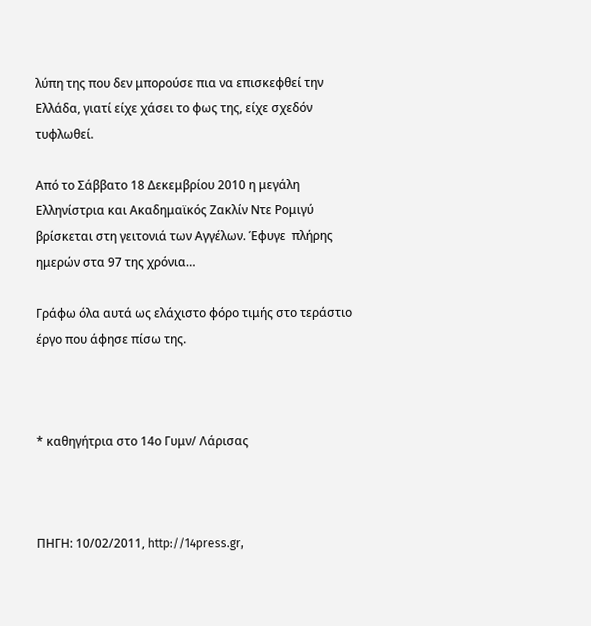λύπη της που δεν μπορούσε πια να επισκεφθεί την Ελλάδα, γιατί είχε χάσει το φως της, είχε σχεδόν τυφλωθεί.

Από το Σάββατο 18 Δεκεμβρίου 2010 η μεγάλη Ελληνίστρια και Ακαδημαϊκός Ζακλίν Ντε Ρομιγύ βρίσκεται στη γειτονιά των Αγγέλων. Έφυγε  πλήρης ημερών στα 97 της χρόνια…

Γράφω όλα αυτά ως ελάχιστο φόρο τιμής στο τεράστιο έργο που άφησε πίσω της.



* καθηγήτρια στο 14ο Γυμν/ Λάρισας



ΠΗΓΗ: 10/02/2011, http://14press.gr,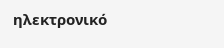ηλεκτρονικό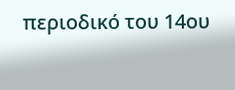περιοδικό του 14ου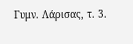Γυμν. Λάρισας, τ. 3.